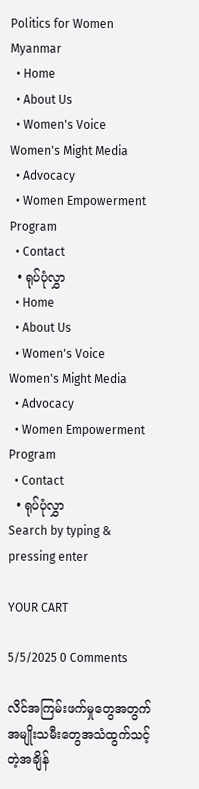Politics for Women Myanmar
  • Home
  • About Us
  • Women's Voice Women's Might Media
  • Advocacy
  • Women Empowerment Program
  • Contact
  • ရုပ်ပုံလွှာ
  • Home
  • About Us
  • Women's Voice Women's Might Media
  • Advocacy
  • Women Empowerment Program
  • Contact
  • ရုပ်ပုံလွှာ
Search by typing & pressing enter

YOUR CART

5/5/2025 0 Comments

လိင်အကြမ်းဖက်မှုတွေအတွက် အမျိုးသမီးတွေအသံထွက်သင့်တဲ့အချိန်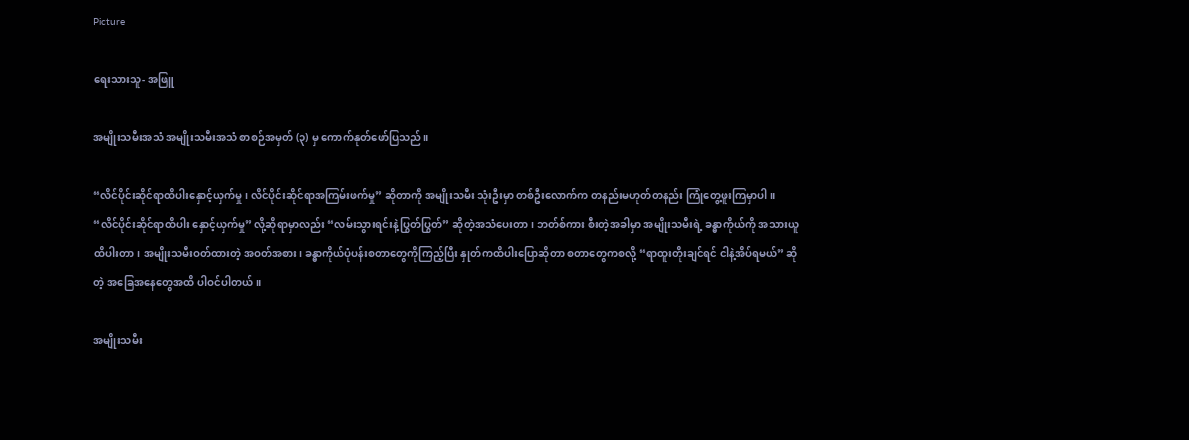Picture

ရေးသားသူ- အဖြူ

အမျိုးသမီးအသံ အမျိုးသမီးအသံ စာစဉ်အမှတ် (၃) မှ ကောက်နုတ်ဖော်ပြသည်။

“လိင်ပိုင်းဆိုင်ရာထိပါးနှောင့်ယှက်မှု၊ လိင်ပိုင်းဆိုင်ရာအကြမ်းဖက်မှု” ဆိုတာကို အမျိုးသမီး သုံးဦးမှာ တစ်ဦးလောက်က တနည်းမဟုတ်တနည်း ကြုံတွေ့ဖူးကြမှာပါ။ “လိင်ပိုင်းဆိုင်ရာထိပါး နှောင့်ယှက်မှု” လို့ဆိုရာမှာလည်း “လမ်းသွားရင်းနဲ့ပြွတ်ပြွတ်” ဆိုတဲ့အသံပေးတာ၊ ဘတ်စ်ကား စီးတဲ့အခါမှာ အမျိုးသမီးရဲ့ ခန္ဓာကိုယ်ကို အသားယူထိပါးတာ၊ အမျိုးသမီးဝတ်ထားတဲ့ အဝတ်အစား၊ ခန္ဓာကိုယ်ပုံပန်းစတာတွေကိုကြည့်ပြီး နှုတ်ကထိပါးပြောဆိုတာ စတာတွေကစလို့ “ရာထူးတိုးချင်ရင် ငါနဲ့အိပ်ရမယ်” ဆိုတဲ့ အခြေအနေတွေအထိ ပါဝင်ပါတယ်။

အမျိုးသမီး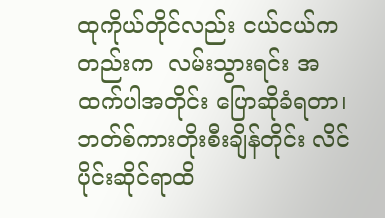ထုကိုယ်တိုင်လည်း ငယ်ငယ်ကတည်းက  လမ်းသွားရင်း အထက်ပါအတိုင်း ပြောဆိုခံရတာ၊ ဘတ်စ်ကားတိုးစီးချိန်တိုင်း လိင်ပိုင်းဆိုင်ရာထိ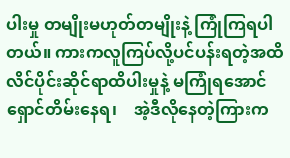ပါးမှု တမျိုးမဟုတ်တမျိုးနဲ့ ကြုံကြရပါတယ်။ ကားကလူကြပ်လို့ပင်ပန်းရတဲ့အထိ လိင်ပိုင်းဆိုင်ရာထိပါးမှုနဲ့ မကြုံရအောင် ရှောင်တိမ်းနေရ၊    အဲ့ဒီလိုနေတဲ့ကြားက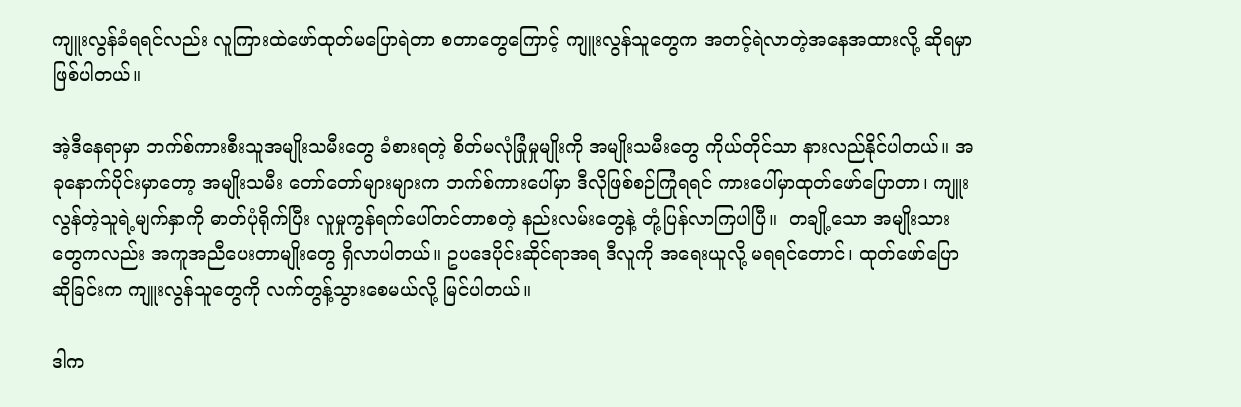ကျူးလွန်ခံရရင်လည်း လူကြားထဲဖော်ထုတ်မပြောရဲတာ စတာတွေကြောင့် ကျူးလွန်သူတွေက အတင့်ရဲလာတဲ့အနေအထားလို့ ဆိုရမှာဖြစ်ပါတယ်။

အဲ့ဒီနေရာမှာ ဘက်စ်ကားစီးသူအမျိုးသမီးတွေ ခံစားရတဲ့ စိတ်မလုံခြုံမှုမျိုးကို အမျိုးသမီးတွေ ကိုယ်တိုင်သာ နားလည်နိုင်ပါတယ်။ အခုနောက်ပိုင်းမှာတော့ အမျိုးသမီး တော်တော်များများက ဘက်စ်ကားပေါ်မှာ ဒီလိုဖြစ်စဉ်ကြုံရရင် ကားပေါ်မှာထုတ်ဖော်ပြောတာ၊ ကျူးလွန်တဲ့သူရဲ့မျက်နှာကို ဓာတ်ပုံရိုက်ပြီး လူမှုကွန်ရက်ပေါ်တင်တာစတဲ့ နည်းလမ်းတွေနဲ့ တုံ့ပြန်လာကြပါပြီ။  တချို့သော အမျိုးသားတွေကလည်း အကူအညီပေးတာမျိုးတွေ ရှိလာပါတယ်။ ဥပဒေပိုင်းဆိုင်ရာအရ ဒီလူကို အရေးယူလို့ မရရင်တောင်၊ ထုတ်ဖော်ပြောဆိုခြင်းက ကျူးလွန်သူတွေကို လက်တွန့်သွားစေမယ်လို့ မြင်ပါတယ်။

ဒါက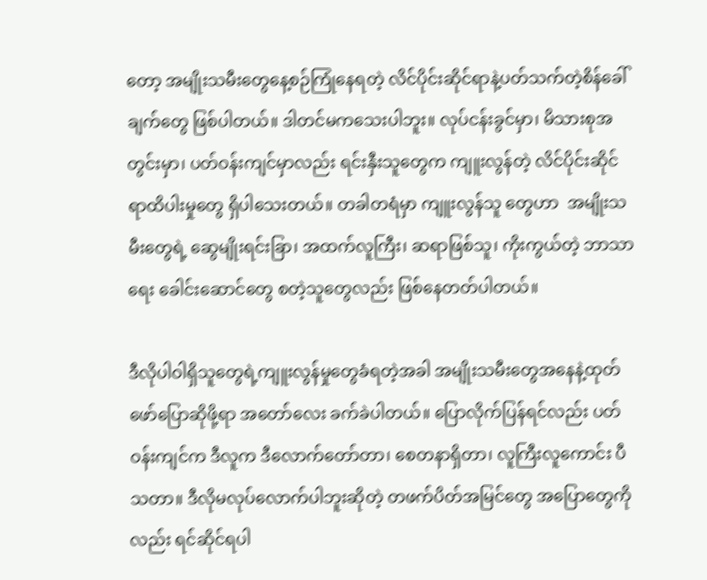တော့ အမျိုးသမီးတွေနေ့စဉ်ကြုံနေရတဲ့ လိင်ပိုင်းဆိုင်ရာနဲ့ပတ်သက်တဲ့စိန်ခေါ်ချက်တွေ ဖြစ်ပါတယ်။ ဒါတင်မကသေးပါဘူး။ လုပ်ငန်းခွင်မှာ၊ မိသားစုအတွင်းမှာ၊ ပတ်ဝန်းကျင်မှာလည်း ရင်းနှီးသူတွေက ကျူးလွန်တဲ့ လိင်ပိုင်းဆိုင်ရာထိပါးမှုတွေ ရှိပါသေးတယ်။ တခါတရံမှာ ကျူးလွန်သူ တွေဟာ  အမျိုးသမီးတွေရဲ့ ဆွေမျိုးရင်းခြာ၊ အထက်လူကြီး၊ ဆရာဖြစ်သူ၊ ကိုးကွယ်တဲ့ ဘာသာရေး ခေါင်းဆောင်တွေ စတဲ့သူတွေလည်း ဖြစ်နေတတ်ပါတယ်။

ဒီလိုပါဝါရှိသူတွေရဲ့ကျူးလွန်မှုတွေခံရတဲ့အခါ အမျိုးသမီးတွေအနေနဲ့ထုတ်ဖော်ပြောဆိုဖို့ရာ အတော်လေး ခက်ခဲပါတယ်။ ပြောလိုက်ပြန်ရင်လည်း ပတ်ဝန်းကျင်က ဒီလူက ဒီလောက်တော်တာ၊ စေတနာရှိတာ၊ လူကြီးလူကောင်း ပီသတာ။ ဒီလိုမလုပ်လောက်ပါဘူးဆိုတဲ့ တဖက်ပိတ်အမြင်တွေ အပြောတွေကိုလည်း ရင်ဆိုင်ရပါ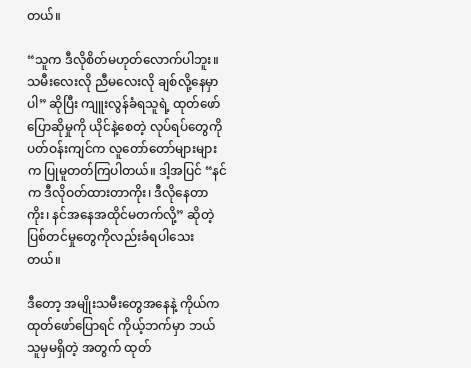တယ်။

“သူက ဒီလိုစိတ်မဟုတ်‌လောက်ပါဘူး။ သမီးလေးလို ညီမလေးလို ချစ်လို့နေမှာပါ” ဆိုပြီး ကျူးလွန်ခံရသူရဲ့ ထုတ်ဖော်ပြောဆိုမှုကို ယိုင်နဲ့စေတဲ့ လုပ်ရပ်တွေကို ပတ်ဝန်းကျင်က လူတော်တော်များများက ပြုမူတတ်ကြပါတယ်။ ဒါ့အပြင် “နင်က ဒီလိုဝတ်ထားတာကိုး၊ ဒီလိုနေတာကိုး၊ နင်အနေအထိုင်မတက်လို့” ဆိုတဲ့ ပြစ်တင်မှုတွေကိုလည်းခံရပါသေးတယ်။

ဒီတော့ အမျိုးသမီးတွေအနေနဲ့ ကိုယ်ကထုတ်ဖော်ပြောရင် ကိုယ့်ဘက်မှာ ဘယ်သူမှမရှိတဲ့ အတွက် ထုတ်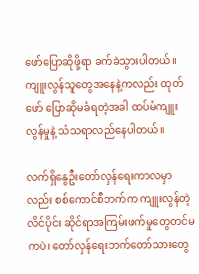ဖော်ပြောဆိုဖို့ရာ ခက်ခဲသွားပါတယ်။ ကျူးလွန်သူတွေအနေနဲ့ကလည်း ထုတ်ဖော် ပြောဆိုမခံရတဲ့အခါ ထပ်မံကျူးလွန်မှုနဲ့ သံသရာလည်နေပါတယ်။

လက်ရှိနွေဦးတော်လှန်ရေးကာလမှာလည်း စစ်ကောင်စီဘက်က ကျူးလွန်တဲ့ လိင်ပိုင်း ဆိုင်ရာအကြမ်းဖက်မှုတွေတင်မကပဲ၊ တော်လှန်ရေးဘက်တော်သားတွေ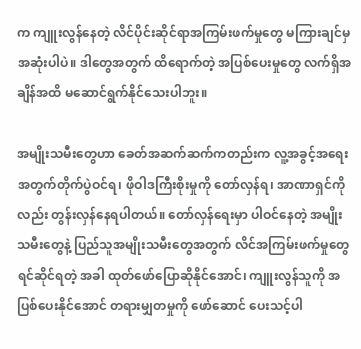က ကျူးလွန်နေတဲ့ လိင်ပိုင်းဆိုင်ရာအကြမ်းဖက်မှုတွေ မကြားချင်မှ အဆုံးပါပဲ။ ဒါတွေအတွက် ထိရောက်တဲ့ အပြစ်ပေးမှုတွေ လက်ရှိအချိန်အထိ မဆောင်ရွက်နိုင်သေးပါဘူး။

အမျိုးသမီးတွေဟာ ခေတ်အဆက်ဆက်ကတည်းက လူ့အခွင့်အရေးအတွက်တိုက်ပွဲဝင်ရ၊ ဖိုဝါဒကြီးစိုးမှုကို တော်လှန်ရ၊ အာဏာရှင်ကိုလည်း တွန်းလှန်နေရပါတယ်။ တော်လှန်ရေးမှာ ပါဝင်နေတဲ့ အမျိုးသမီးတွေနဲ့ ပြည်သူအမျိုးသမီးတွေအတွက် လိင်အကြမ်းဖက်မှုတွေ ရင်ဆိုင်ရတဲ့ အခါ ထုတ်ဖော်ပြောဆိုနိုင်အောင်၊ ကျူးလွန်သူကို အပြစ်ပေးနိုင်အောင် တရားမျှတမှုကို ဖော်ဆောင် ပေးသင့်ပါ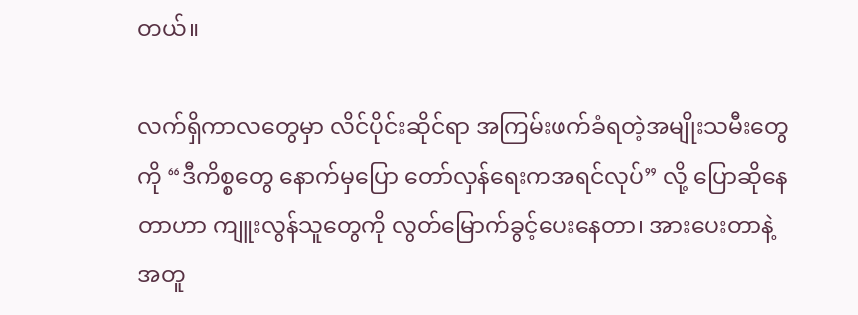တယ်။

လက်ရှိကာလတွေမှာ လိင်ပိုင်းဆိုင်ရာ အကြမ်းဖက်ခံရတဲ့အမျိုးသမီးတွေကို “ဒီကိစ္စတွေ နောက်မှပြော တော်လှန်ရေးကအရင်လုပ်” လို့ ပြောဆိုနေတာဟာ ကျူးလွန်သူတွေကို လွတ်မြောက်ခွင့်ပေးနေတာ၊ အားပေးတာနဲ့အတူ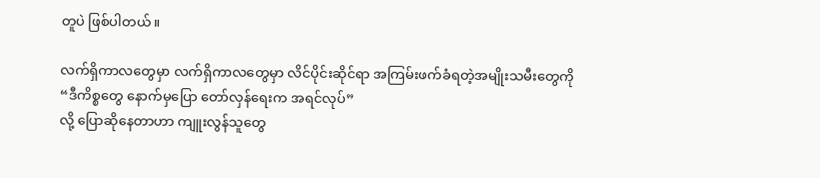တူပဲ ဖြစ်ပါတယ်။

လက်ရှိကာလတွေမှာ လက်ရှိကာလတွေမှာ လိင်ပိုင်းဆိုင်ရာ အကြမ်းဖက်ခံရတဲ့အမျိုးသမီးတွေကို
“ဒီကိစ္စတွေ နောက်မှပြော တော်လှန်ရေးက အရင်လုပ်”
လို့ ပြောဆိုနေတာဟာ ကျူးလွန်သူတွေ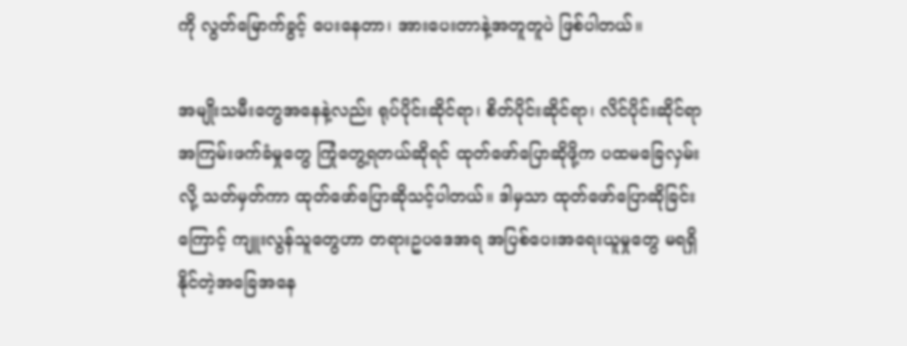ကို လွတ်မြောက်ခွင့် ပေးနေတာ၊ အားပေးတာနဲ့အတူတူပဲ ဖြစ်ပါတယ်။

အမျိုးသမီးတွေအနေနဲ့လည်း ရုပ်ပိုင်းဆိုင်ရာ၊ စိတ်ပိုင်းဆိုင်ရာ၊ လိင်ပိုင်းဆိုင်ရာ အကြမ်းဖက်ခံမှုတွေ ကြုံတွေ့ရတယ်ဆိုရင် ထုတ်ဖော်ပြောဆိုဖို့က ပထမခြေလှမ်းလို့ သတ်မှတ်ကာ ထုတ်ဖော်ပြောဆိုသင့်ပါတယ်။ ဒါမှသာ ထုတ်ဖော်ပြောဆိုခြင်းကြောင့် ကျူးလွန်သူတွေဟာ တရားဥပဒေအရ အပြစ်ပေးအရေးယူမှုတွေ မရရှိနိုင်တဲ့အခြေအနေ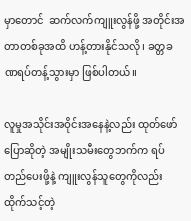မှာတောင်  ဆက်လက်ကျူးလွန်ဖို့ အတိုင်းအတာတစ်ခုအထိ ဟန့်တားနိုင်သလို၊ ခတ္တခဏရပ်တန့်သွားမှာ ဖြစ်ပါတယ်။

လူမှုအသိုင်းအဝိုင်းအနေနဲ့လည်း ထုတ်ဖော်ပြောဆိုတဲ့ အမျိုးသမီးတွေဘက်က ရပ်တည်ပေးဖို့နဲ့ ကျူးလွန်သူတွေကိုလည်း ထိုက်သင့်တဲ့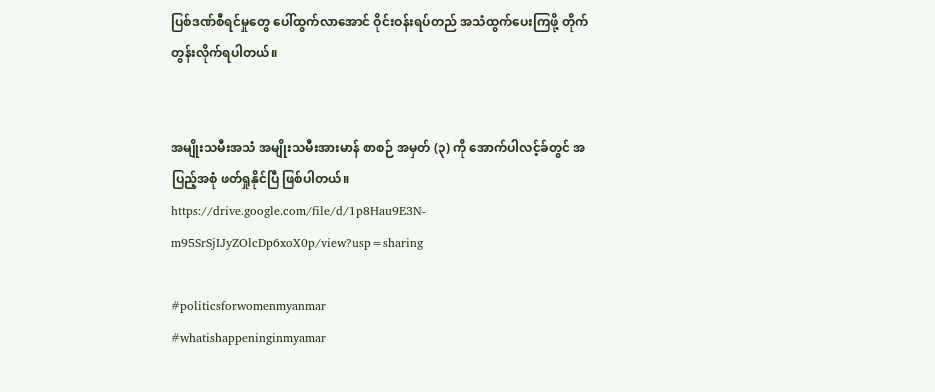ပြစ်ဒဏ်စီရင်မှုတွေ ပေါ်ထွက်လာအောင် ဝိုင်းဝန်းရပ်တည် အသံထွက်ပေးကြဖို့ တိုက်တွန်းလိုက်ရပါတယ်။


အမျိုးသမီးအသံ အမျိုးသမီးအားမာန် စာစဉ် အမှတ် (၃) ကို အောက်ပါလင့်ခ်တွင် အပြည့်အစုံ ဖတ်ရှုနိုင်ပြီ ဖြစ်ပါတယ်။
https://drive.google.com/file/d/1p8Hau9E3N-m95SrSjIJyZOlcDp6xoX0p/view?usp=sharing

#politicsforwomenmyanmar
#whatishappeninginmyamar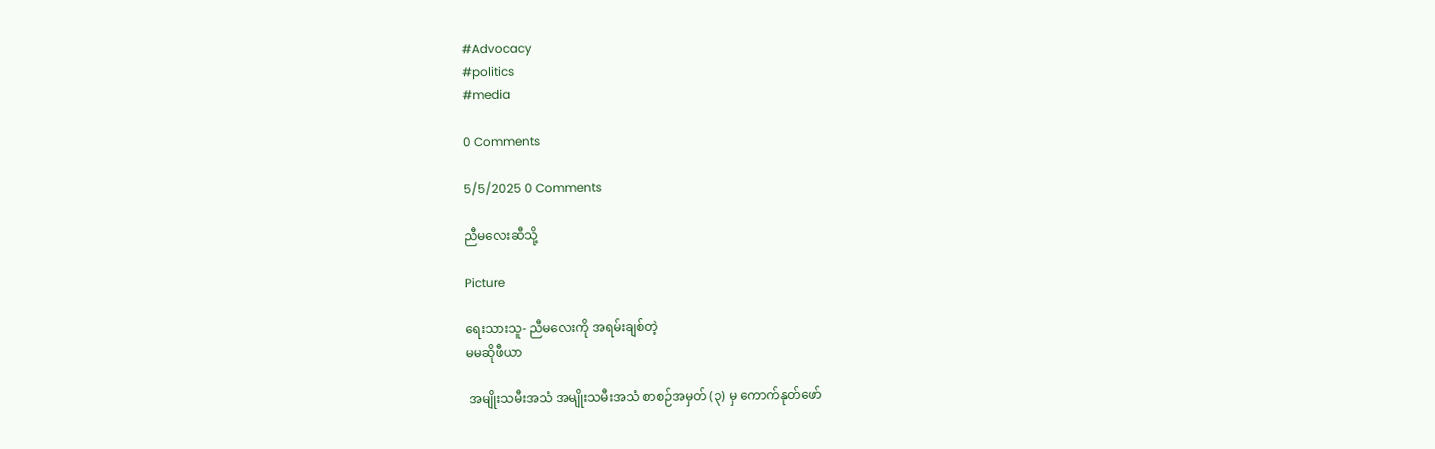#Advocacy
#politics
#media

0 Comments

5/5/2025 0 Comments

ညီမလေးဆီသို့

Picture

ရေးသားသူ- ညီမလေးကို အရမ်းချစ်တဲ့
မမဆိုဖီယာ

 အမျိုးသမီးအသံ အမျိုးသမီးအသံ စာစဉ်အမှတ် (၃) မှ ကောက်နုတ်ဖော်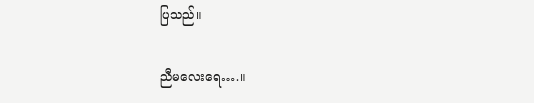ပြသည်။

ညီမလေးရေ….။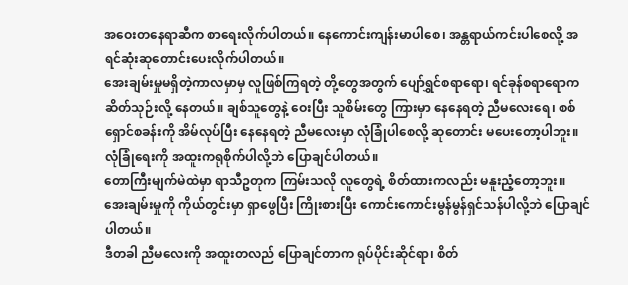အဝေးတနေရာဆီက စာရေးလိုက်ပါတယ်။ နေကောင်းကျန်းမာပါစေ၊ အန္တရာယ်ကင်းပါစေလို့ အရင်ဆုံးဆုတောင်းပေးလိုက်ပါတယ်။
အေးချမ်းမှုမရှိတဲ့ကာလမှာမှ လူဖြစ်ကြရတဲ့ တို့တွေအတွက် ပျော်ရွှင်စရာရော၊ ရင်ခုန်စရာရောက ဆိတ်သုဉ်းလို့ နေတယ်။ ချစ်သူတွေနဲ့ ဝေးပြီး သူစိမ်းတွေ ကြားမှာ နေနေရတဲ့ ညီမလေးရေ၊ စစ်ရှောင်စခန်းကို အိမ်လုပ်ပြီး နေနေရတဲ့ ညီမလေးမှာ လုံခြုံပါစေလို့ ဆုတောင်း မပေးတော့ပါဘူး။ လုံခြုံရေးကို အထူးကရုစိုက်ပါလို့ဘဲ ပြောချင်ပါတယ်။
တောကြီးမျက်မဲထဲမှာ ရာသီဥတုက ကြမ်းသလို လူတွေရဲ့ စိတ်ထားကလည်း မနူးညံ့တော့ဘူး။ အေးချမ်းမှုကို ကိုယ်တွင်းမှာ ရှာဖွေပြီး ကြိုးစားပြီး ကောင်းကောင်းမွန်မွန်ရှင်သန်ပါလို့ဘဲ ပြောချင်ပါတယ်။
ဒီတခါ ညီမလေးကို အထူးတလည် ပြောချင်တာက ရုပ်ပိုင်းဆိုင်ရာ၊ စိတ်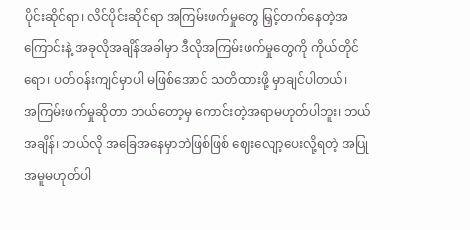ပိုင်းဆိုင်ရာ၊ လိင်ပိုင်းဆိုင်ရာ အကြမ်းဖက်မှုတွေ မြှင့်တက်နေတဲ့အကြောင်းနဲ့ အခုလိုအချိန်အခါမှာ ဒီလိုအကြမ်းဖက်မှုတွေကို ကိုယ်တိုင်ရော၊ ပတ်ဝန်းကျင်မှာပါ မဖြစ်အောင် သတိထားဖို့ မှာချင်ပါတယ်၊
အကြမ်းဖက်မှုဆိုတာ ဘယ်တော့မှ ကောင်းတဲ့အရာမဟုတ်ပါဘူး၊ ဘယ်အချိန်၊ ဘယ်လို အခြေအနေမှာဘဲဖြစ်ဖြစ် ဈေးလျော့ပေးလို့ရတဲ့ အပြုအမူမဟုတ်ပါ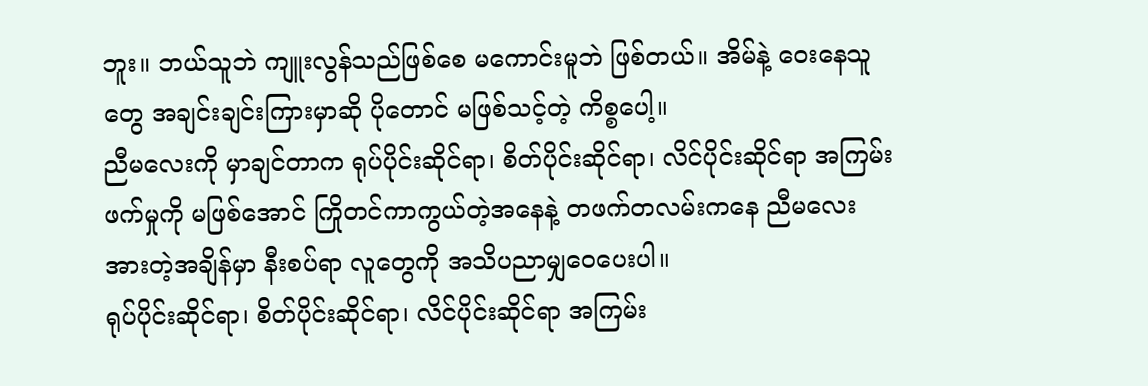ဘူး။ ဘယ်သူဘဲ ကျူးလွန်သည်ဖြစ်စေ မကောင်းမူဘဲ ဖြစ်တယ်။ အိမ်နဲ့ ဝေးနေသူတွေ အချင်းချင်းကြားမှာဆို ပိုတောင် မဖြစ်သင့်တဲ့ ကိစ္စပေါ့။
ညီမလေးကို မှာချင်တာက ရုပ်ပိုင်းဆိုင်ရာ၊ စိတ်ပိုင်းဆိုင်ရာ၊ လိင်ပိုင်းဆိုင်ရာ အကြမ်းဖက်မှုကို မဖြစ်အောင် ကြိုတင်ကာကွယ်တဲ့အနေနဲ့ တဖက်တလမ်းကနေ ညီမလေး အားတဲ့အချိန်မှာ နီးစပ်ရာ လူတွေကို အသိပညာမျှဝေပေးပါ။
ရုပ်ပိုင်းဆိုင်ရာ၊ စိတ်ပိုင်းဆိုင်ရာ၊ လိင်ပိုင်းဆိုင်ရာ အကြမ်း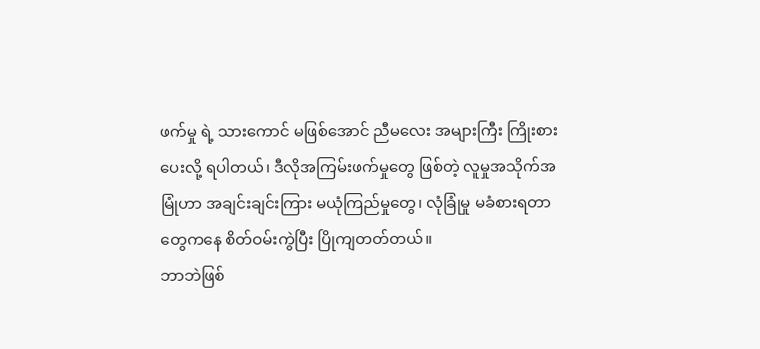ဖက်မှု ရဲ့ သားကောင် မဖြစ်အောင် ညီမလေး အများကြီး ကြိုးစားပေးလို့ ရပါတယ်၊ ဒီလိုအကြမ်းဖက်မှုတွေ ဖြစ်တဲ့ လူမှုအသိုက်အမြုံဟာ အချင်းချင်းကြား မယုံကြည်မှုတွေ၊ လုံခြုံမှု မခံစားရတာတွေကနေ စိတ်ဝမ်းကွဲပြီး ပြိုကျတတ်တယ်။
ဘာဘဲဖြစ်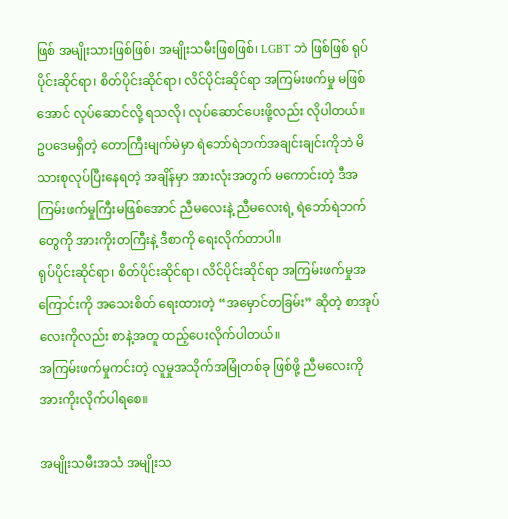ဖြစ် အမျိုးသားဖြစ်ဖြစ်၊ အမျိုးသမီးဖြစဖြစ်၊ LGBT ဘဲ ဖြစ်ဖြစ် ရုပ်ပိုင်းဆိုင်ရာ၊ စိတ်ပိုင်းဆိုင်ရာ၊ လိင်ပိုင်းဆိုင်ရာ အကြမ်းဖက်မှု မဖြစ်အောင် လုပ်ဆောင်လို့ ရသလို၊ လုပ်ဆောင်ပေးဖို့လည်း လိုပါတယ်။
ဥပဒေမရှိတဲ့ တောကြီးမျက်မဲမှာ ရဲဘော်ရဲဘက်အချင်းချင်းကိုဘဲ မိသားစုလုပ်ပြီးနေရတဲ့ အချိန်မှာ အားလုံးအတွက် မကောင်းတဲ့ ဒီအကြမ်းဖက်မှုကြီးမဖြစ်အောင် ညီမလေးနဲ့ ညီမလေးရဲ့ ရဲဘော်ရဲဘက်တွေကို အားကိုးတကြီးနဲ့ ဒီစာကို ရေးလိုက်တာပါ။
ရုပ်ပိုင်းဆိုင်ရာ၊ စိတ်ပိုင်းဆိုင်ရာ၊ လိင်ပိုင်းဆိုင်ရာ အကြမ်းဖက်မှုအကြောင်းကို အသေးစိတ် ရေးထားတဲ့ “အမှောင်တခြမ်း” ဆိုတဲ့ စာအုပ်လေးကိုလည်း စာနဲ့အတူ ထည့်ပေးလိုက်ပါတယ်။
အကြမ်းဖက်မှုကင်းတဲ့ လူမှုအသိုက်အမြုံတစ်ခု ဖြစ်ဖို့ ညီမလေးကို အားကိုးလိုက်ပါရစေ။

အမျိုးသမီးအသံ အမျိုးသ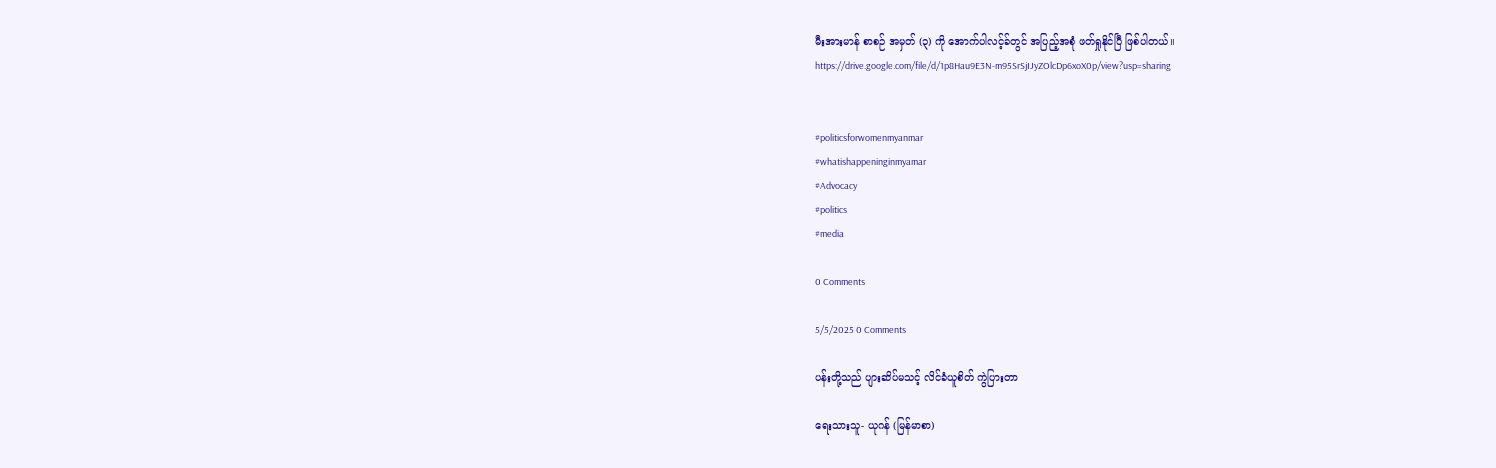မီးအားမာန် စာစဉ် အမှတ် (၃) ကို အောက်ပါလင့်ခ်တွင် အပြည့်အစုံ ဖတ်ရှုနိုင်ပြီ ဖြစ်ပါတယ်။
https://drive.google.com/file/d/1p8Hau9E3N-m95SrSjIJyZOlcDp6xoX0p/view?usp=sharing


#politicsforwomenmyanmar
#whatishappeninginmyamar
#Advocacy
#politics
#media

0 Comments

5/5/2025 0 Comments

ပန်းတို့သည် ပျားဆိပ်မသင့် လိင်ခံယူစိတ် ကွဲပြားတာ

ရေးသားသူ- ယုဂန် (မြန်မာစာ)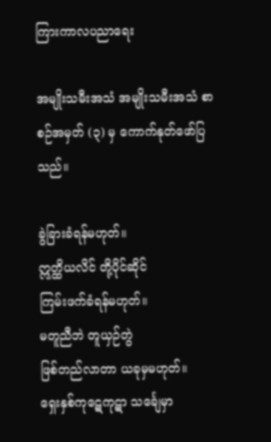ကြားကာလပညာရေး

အမျိုးသမီးအသံ အမျိုးသမီးအသံ စာစဉ်အမှတ် (၃) မှ ကောက်နုတ်ဖော်ပြသည်။

ခွဲခြားခံရန်မဟုတ်။
ဣတ္ထိယလိင် တို့ပိုင်ဆိုင်
ကြမ်းဖက်ခံရန်မဟုတ်။
မတူညီဘဲ တူယှဉ်တွဲ
ဖြစ်တည်လာတာ ယခုမှမဟုတ်။
ရှေးနှစ်ကုဋေကုဋာ သင်္ချေမှာ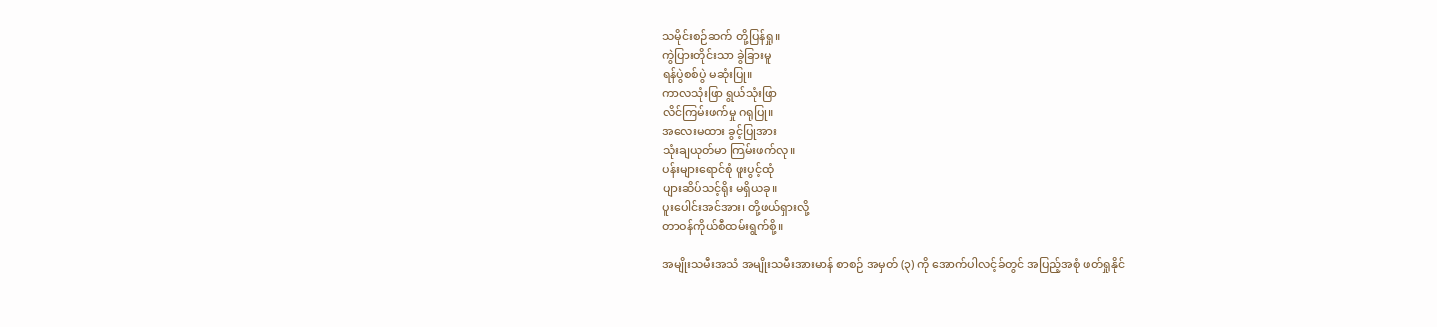သမိုင်းစဉ်ဆက် တို့ပြန်ရှု။
ကွဲပြားတိုင်းသာ ခွဲခြားမူ
ရန်ပွဲစစ်ပွဲ မဆုံးပြု။
ကာလသုံးဖြာ ရွယ်သုံးဖြာ
လိင်ကြမ်းဖက်မှု ဂရုပြု။
အလေးမထား ခွင့်ပြုအား
သုံးချယုတ်မာ ကြမ်းဖက်လု။
ပန်းများရောင်စုံ ဖူးပွင့်ထုံ
ပျားဆိပ်သင့်ရိုး မရှိယခု။
ပူးပေါင်းအင်အား၊ တို့ဖယ်ရှားလို့
တာဝန်ကိုယ်စီထမ်းရွက်စို့။

အမျိုးသမီးအသံ အမျိုးသမီးအားမာန် စာစဉ် အမှတ် (၃) ကို အောက်ပါလင့်ခ်တွင် အပြည့်အစုံ ဖတ်ရှုနိုင်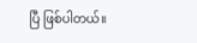ပြီ ဖြစ်ပါတယ်။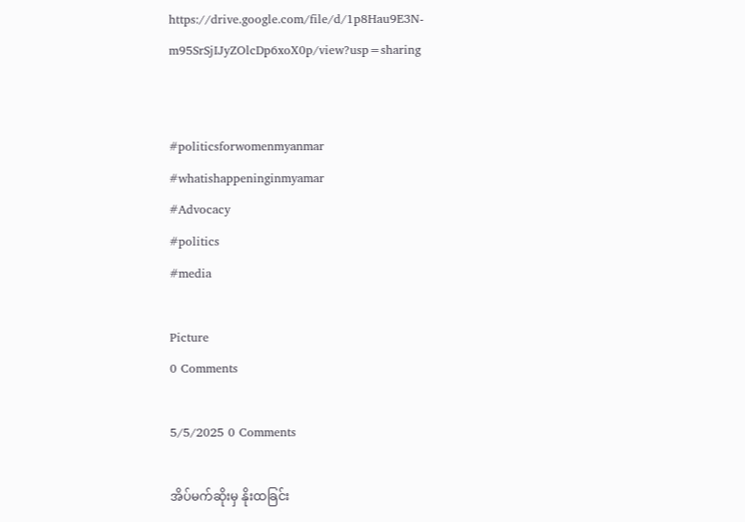https://drive.google.com/file/d/1p8Hau9E3N-m95SrSjIJyZOlcDp6xoX0p/view?usp=sharing


#politicsforwomenmyanmar
#whatishappeninginmyamar
#Advocacy
#politics
#media

Picture
0 Comments

5/5/2025 0 Comments

အိပ်မက်ဆိုးမှ နိုးထခြင်း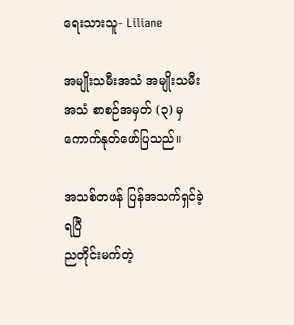ရေးသားသူ- Liliane

အမျိုးသမီးအသံ အမျိုးသမီးအသံ စာစဉ်အမှတ် (၃) မှ ကောက်နုတ်ဖော်ပြသည်။

အသစ်တဖန် ပြန်အသက်ရှင်ခဲ့ရပြီ
ညတိုင်းမက်တဲ့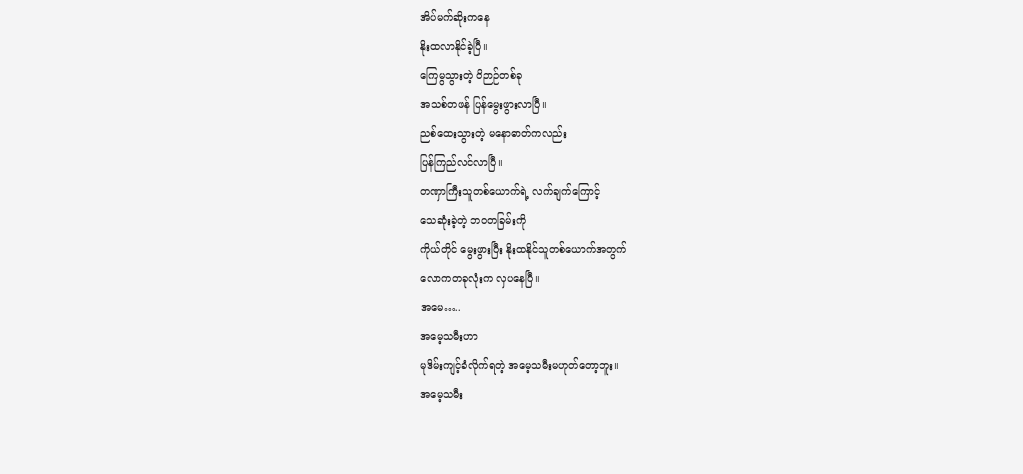အိပ်မက်ဆိုးကနေ
နိုးထလာနိုင်ခဲ့ပြီ။
ကြေမွသွားတဲ့ ဝိဉာဉ်တစ်ခု
အသစ်တဖန် ပြန်မွေးဖွားလာပြီ။
ညစ်ထေးသွားတဲ့ မနောဓာတ်ကလည်း
ပြန်ကြည်လင်လာပြီ။
တဏှာကြီးသူတစ်ယောက်ရဲ့ လက်ချက်ကြောင့်
သေဆုံးခဲ့တဲ့ ဘဝတခြမ်းကို
ကိုယ်တိုင် မွေးဖွားပြီး နိုးထနိုင်သူတစ်ယောက်အတွက်
လောကတခုလုံးက လှပနေပြီ။
အမေ…..
အမေ့သမီးဟာ
မုဒိမ်းကျင့်ခံလိုက်ရတဲ့ အမေ့သမီးမဟုတ်တော့ဘူး။
အမေ့သမီး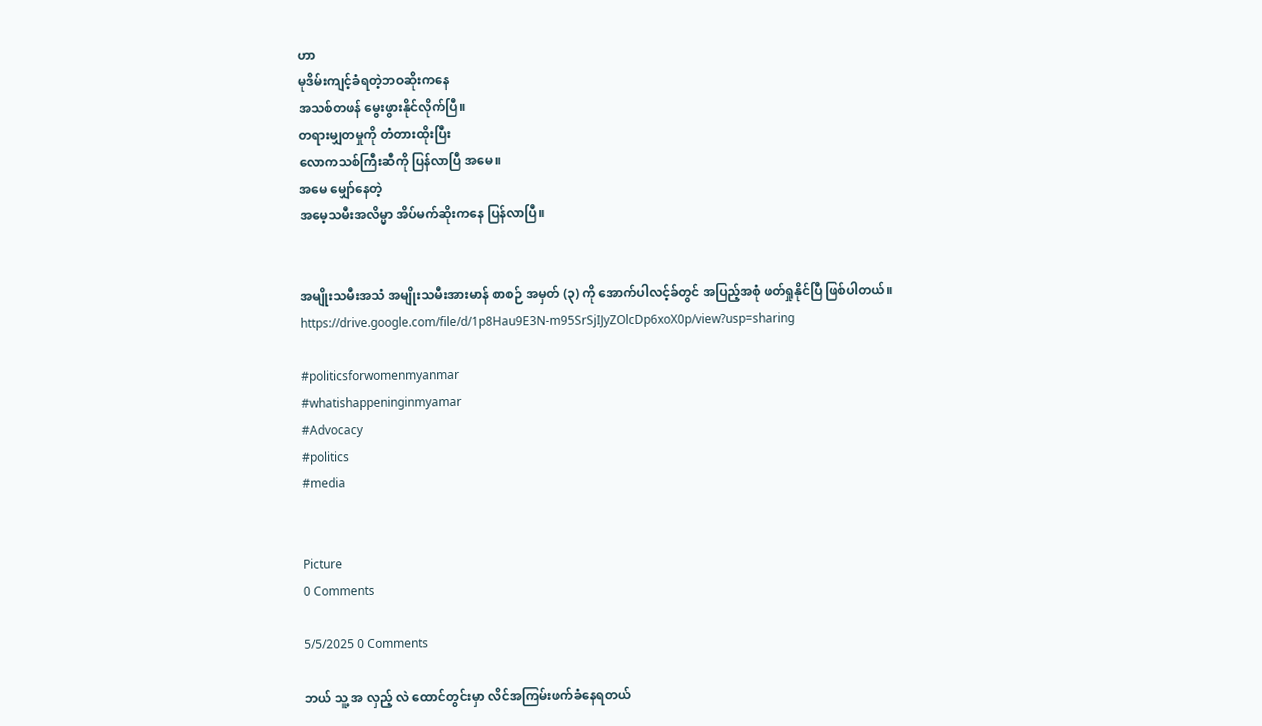ဟာ
မုဒိမ်းကျင့်ခံရတဲ့ဘဝဆိုးကနေ
အသစ်တဖန် မွေးဖွားနိုင်လိုက်ပြီ။
တရားမျှတမှုကို တံတားထိုးပြီး
လောကသစ်ကြီးဆီကို ပြန်လာပြီ အမေ။
အမေ မျှော်နေတဲ့
အမေ့သမီးအလိမ္မာ အိပ်မက်ဆိုးကနေ ပြန်လာပြီ။


အမျိုးသမီးအသံ အမျိုးသမီးအားမာန် စာစဉ် အမှတ် (၃) ကို အောက်ပါလင့်ခ်တွင် အပြည့်အစုံ ဖတ်ရှုနိုင်ပြီ ဖြစ်ပါတယ်။
https://drive.google.com/file/d/1p8Hau9E3N-m95SrSjIJyZOlcDp6xoX0p/view?usp=sharing

#politicsforwomenmyanmar
#whatishappeninginmyamar
#Advocacy
#politics
#media


Picture
0 Comments

5/5/2025 0 Comments

ဘယ် သူ့ အ လှည့် လဲ ထောင်တွင်းမှာ လိင်အကြမ်းဖက်ခံနေရတယ်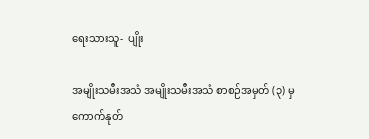ရေးသားသူ-  ပျိုး

အမျိုးသမီးအသံ အမျိုးသမီးအသံ စာစဉ်အမှတ် (၃) မှ ကောက်နုတ်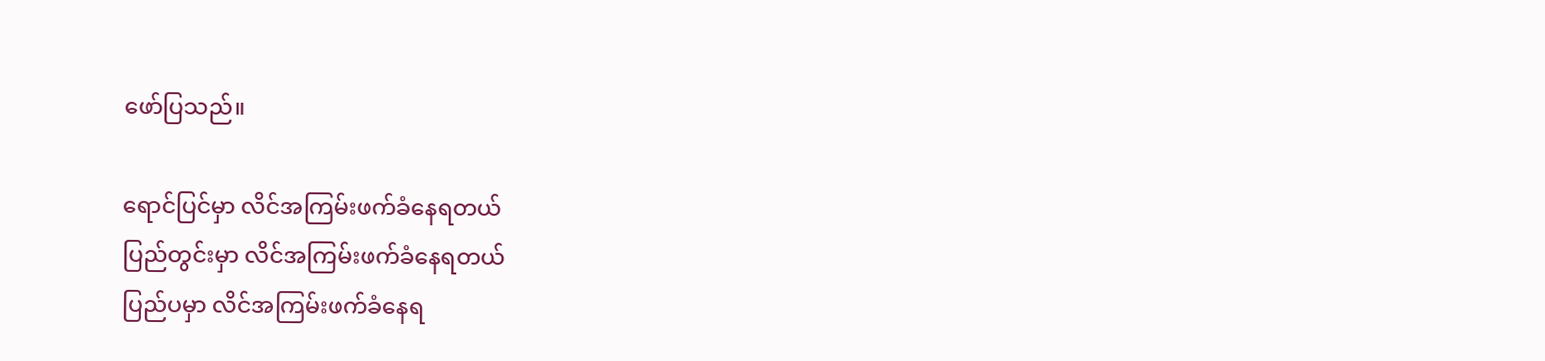ဖော်ပြသည်။

ရောင်ပြင်မှာ လိင်အကြမ်းဖက်ခံနေရတယ်
ပြည်တွင်းမှာ လိင်အကြမ်းဖက်ခံနေရတယ်
ပြည်ပမှာ လိင်အကြမ်းဖက်ခံနေရ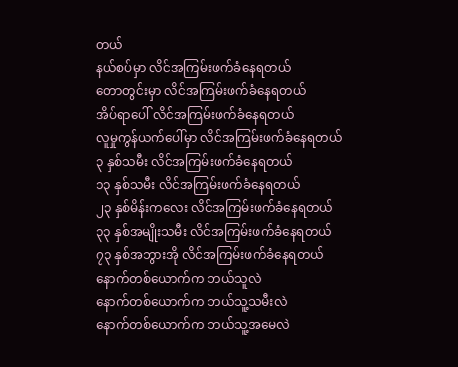တယ်
နယ်စပ်မှာ လိင်အကြမ်းဖက်ခံနေရတယ်
တောတွင်းမှာ လိင်အကြမ်းဖက်ခံနေရတယ်
အိပ်ရာပေါ် လိင်အကြမ်းဖက်ခံနေရတယ်
လူမှုကွန်ယက်ပေါ်မှာ လိင်အကြမ်းဖက်ခံနေရတယ်
၃ နှစ်သမီး လိင်အကြမ်းဖက်ခံနေရတယ်
၁၃ နှစ်သမီး လိင်အကြမ်းဖက်ခံနေရတယ်
၂၃ နှစ်မိန်းကလေး လိင်အကြမ်းဖက်ခံနေရတယ်
၃၃ နှစ်အမျိုးသမီး လိင်အကြမ်းဖက်ခံနေရတယ်
၇၃ နှစ်အဘွားအို လိင်အကြမ်းဖက်ခံနေရတယ်
နောက်တစ်ယောက်က ဘယ်သူလဲ
နောက်တစ်ယောက်က ဘယ်သူ့သမီးလဲ
နောက်တစ်ယောက်က ဘယ်သူ့အမေလဲ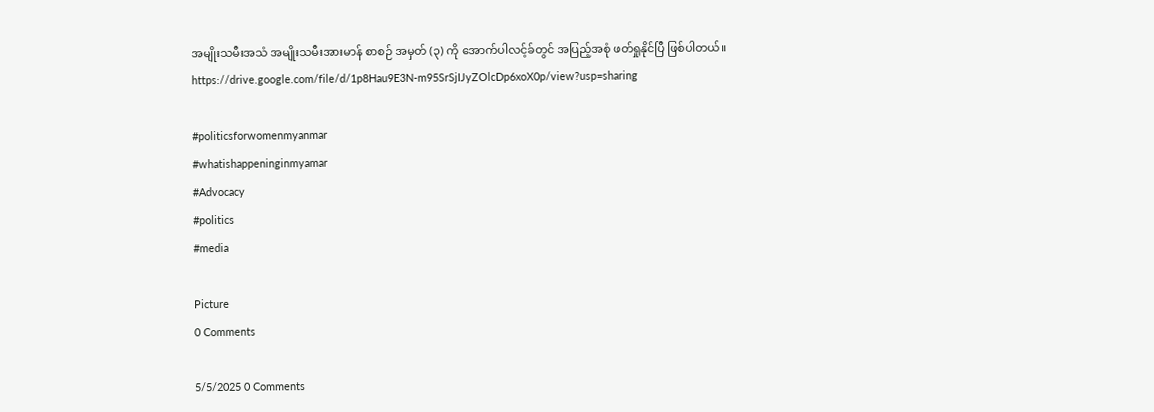အမျိုးသမီးအသံ အမျိုးသမီးအားမာန် စာစဉ် အမှတ် (၃) ကို အောက်ပါလင့်ခ်တွင် အပြည့်အစုံ ဖတ်ရှုနိုင်ပြီ ဖြစ်ပါတယ်။
https://drive.google.com/file/d/1p8Hau9E3N-m95SrSjIJyZOlcDp6xoX0p/view?usp=sharing

#politicsforwomenmyanmar
#whatishappeninginmyamar
#Advocacy
#politics
#media

Picture
0 Comments

5/5/2025 0 Comments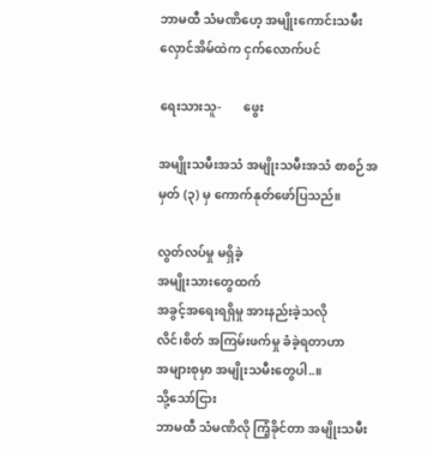ဘာမထီ သံမဏိဟေ့ အမျိုးကောင်းသမီး လှောင်အိမ်ထဲက ငှက်လောက်ပင်

ရေးသားသူ-       ဖွေး

အမျိုးသမီးအသံ အမျိုးသမီးအသံ စာစဉ်အမှတ် (၃) မှ ကောက်နုတ်ဖော်ပြသည်။

လွတ်လပ်မှု မရှိခဲ့
အမျိုးသားတွေထက်
အခွင့်အရေးရရှိမှု အားနည်းခဲ့သလို
လိင်၊စိတ် အကြမ်းဖက်မှု ခံခဲ့ရတာဟာ
အများစုမှာ အမျိုးသမီးတွေပါ..။
သို့သော်ငြား
ဘာမထီ သံမဏိလို ကြံ့ခိုင်တာ အမျိုးသမီး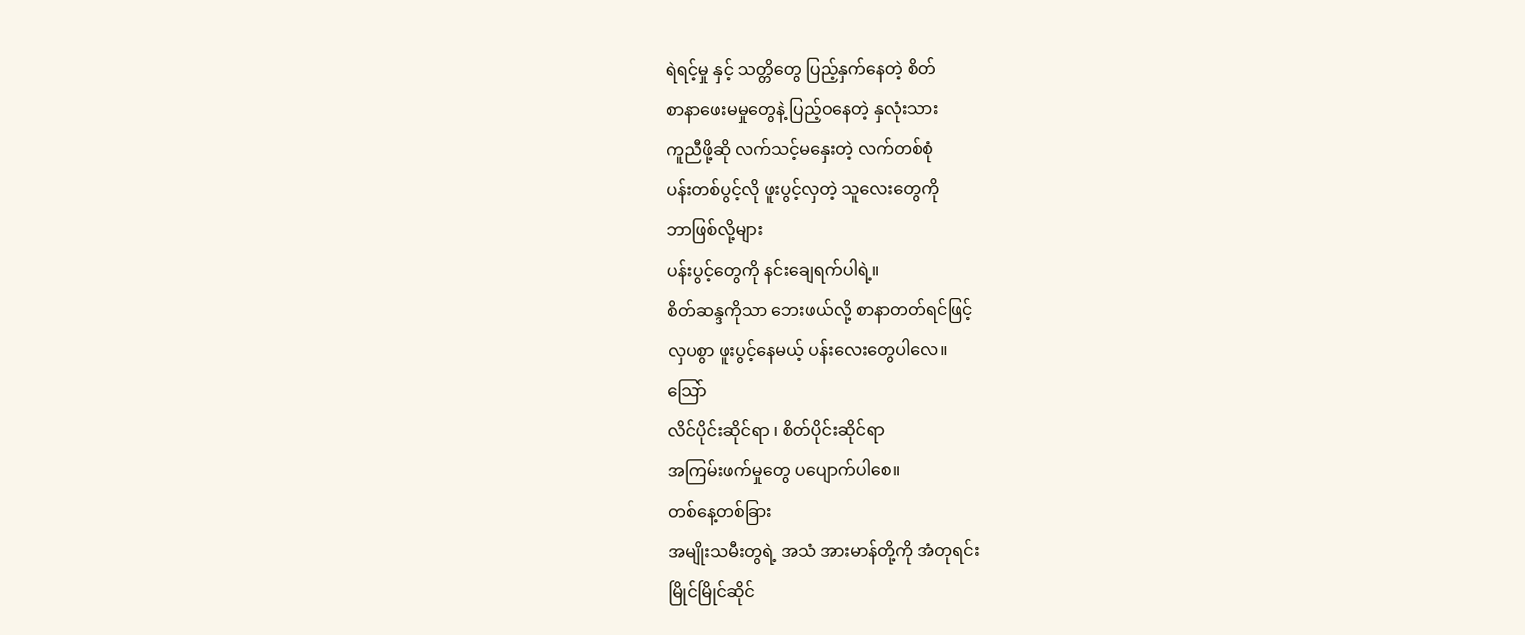ရဲရင့်မှု နှင့် သတ္တိတွေ ပြည့်နှက်နေတဲ့ စိတ်
စာနာဖေးမမှုတွေနဲ့ ပြည့်ဝနေတဲ့ နှလုံးသား
ကူညီဖို့ဆို လက်သင့်မနှေးတဲ့ လက်တစ်စုံ
ပန်းတစ်ပွင့်လို ဖူးပွင့်လှတဲ့ သူလေးတွေကို
ဘာဖြစ်လို့များ
ပန်းပွင့်တွေကို နင်းချေရက်ပါရဲ့။
စိတ်ဆန္ဒကိုသာ ဘေးဖယ်လို့ စာနာတတ်ရင်ဖြင့်
လှပစွာ ဖူးပွင့်နေမယ့် ပန်းလေးတွေပါလေ။
သြော်
လိင်ပိုင်းဆိုင်ရာ ၊ စိတ်ပိုင်းဆိုင်ရာ
အကြမ်းဖက်မှုတွေ ပပျောက်ပါစေ။
တစ်နေ့တစ်ခြား
အမျိုးသမီးတွရဲ့ အသံ အားမာန်တို့ကို အံတုရင်း
မြိုင်မြိုင်ဆိုင်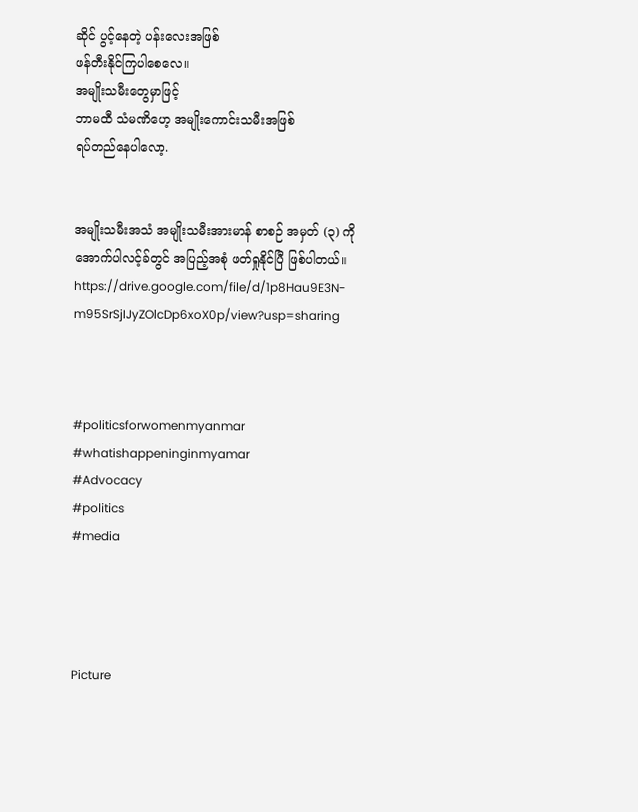ဆိုင် ပွင့်နေတဲ့ ပန်းလေးအဖြစ်
ဖန်တီးနိုင်ကြပါစေလေ။
အမျိုးသမီးတွေမှာဖြင့်
ဘာမထီ သံမဏိဟေ့ အမျိုးကောင်းသမီးအဖြစ်
ရပ်တည်နေပါလော့.


အမျိုးသမီးအသံ အမျိုးသမီးအားမာန် စာစဉ် အမှတ် (၃) ကို အောက်ပါလင့်ခ်တွင် အပြည့်အစုံ ဖတ်ရှုနိုင်ပြီ ဖြစ်ပါတယ်။
https://drive.google.com/file/d/1p8Hau9E3N-m95SrSjIJyZOlcDp6xoX0p/view?usp=sharing



#politicsforwomenmyanmar
#whatishappeninginmyamar
#Advocacy
#politics
#media




Picture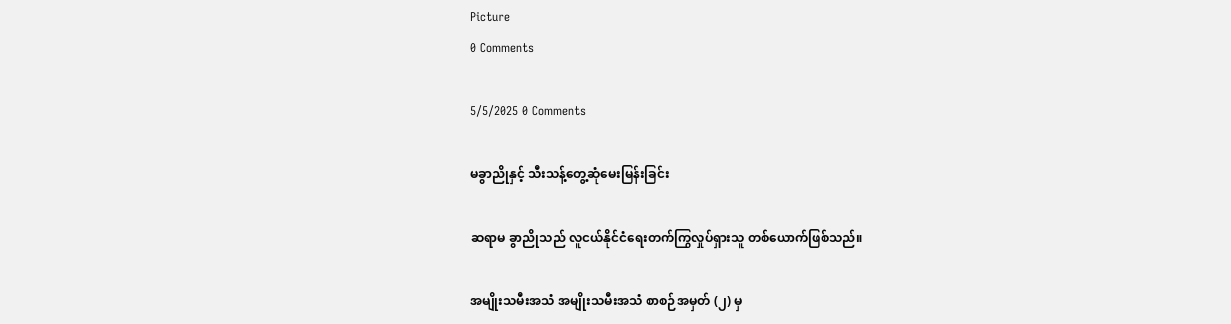Picture
0 Comments

5/5/2025 0 Comments

မခွာညိုနှင့် သီးသန့်တွေ့ဆုံမေးမြန်းခြင်း

ဆရာမ ခွာညိုသည် လူငယ်နိုင်ငံရေးတက်ကြွလှုပ်ရှားသူ တစ်ယောက်ဖြစ်သည်။

အမျိုးသမီးအသံ အမျိုးသမီးအသံ စာစဉ်အမှတ် (၂) မှ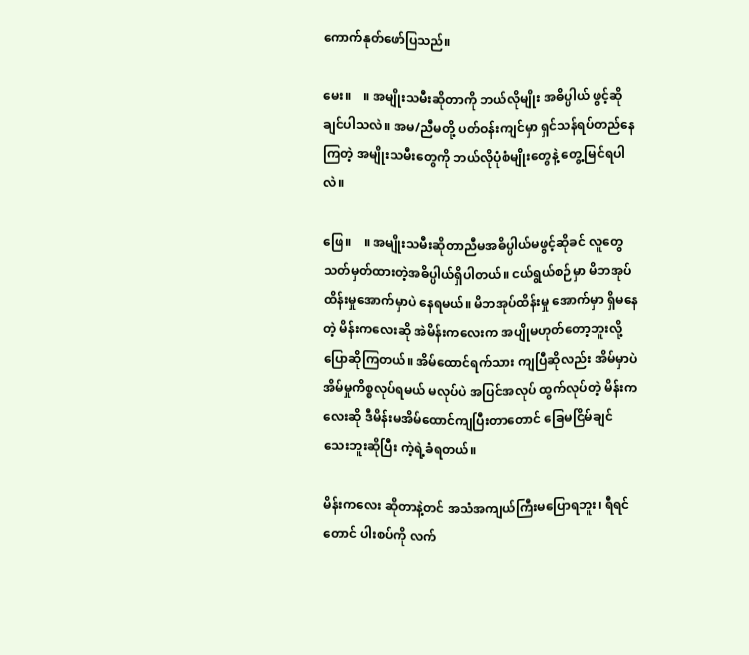ကောက်နုတ်ဖော်ပြသည်။

မေး။    ။ အမျိုးသမီးဆိုတာကို ဘယ်လိုမျိုး အဓိပ္ပါယ် ဖွင့်ဆိုချင်ပါသလဲ။ အမ/ညီမတို့ ပတ်ဝန်းကျင်မှာ ရှင်သန်ရပ်တည်နေကြတဲ့ အမျိုးသမီးတွေကို ဘယ်လိုပုံစံမျိုးတွေနဲ့ တွေ့မြင်ရပါလဲ။

ဖြေ။    ။ အမျိုးသမီးဆိုတာညီမအဓိပ္ပါယ်မဖွင့်ဆိုခင် လူတွေသတ်မှတ်ထားတဲ့အဓိပ္ပါယ်ရှိပါတယ်။ ငယ်ရွယ်စဉ်မှာ မိဘအုပ်ထိန်းမှုအောက်မှာပဲ နေရမယ်။ မိဘအုပ်ထိန်းမှု အောက်မှာ ရှိမနေတဲ့ မိန်းကလေးဆို အဲမိန်းကလေးက အပျိုမဟုတ်တော့ဘူးလို့ ပြောဆိုကြတယ်။ အိမ်ထောင်ရက်သား ကျပြီဆိုလည်း အိမ်မှာပဲ အိမ်မှုကိစ္စလုပ်ရမယ် မလုပ်ပဲ အပြင်အလုပ် ထွက်လုပ်တဲ့ မိန်းကလေးဆို ဒီမိန်းမအိမ်ထောင်ကျပြီးတာတောင် ခြေမငြိမ်ချင်သေးဘူးဆိုပြီး ကဲ့ရဲ့ခံရတယ်။

မိန်းကလေး ဆိုတာနဲ့တင် အသံအကျယ်ကြီးမပြောရဘူး၊ ရီရင်တောင် ပါးစပ်ကို လက်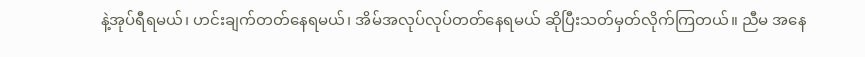နဲ့အုပ်ရီရမယ်၊ ဟင်းချက်တတ်နေရမယ်၊ အိမ်အလုပ်လုပ်တတ်နေရမယ် ဆိုပြီးသတ်မှတ်လိုက်ကြတယ်။ ညီမ အနေ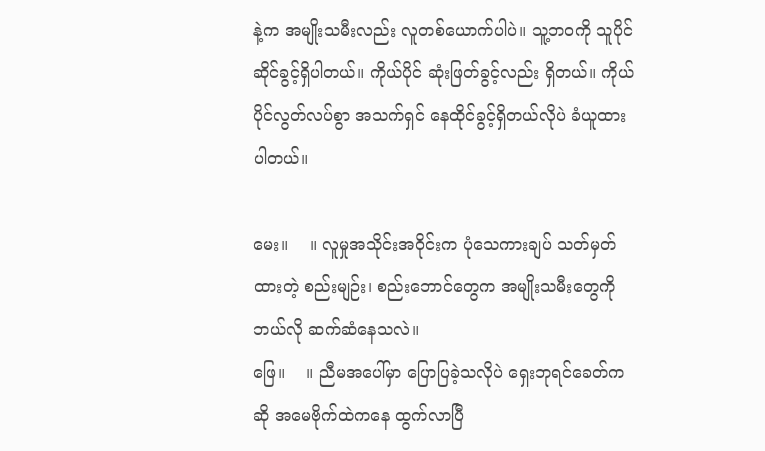နဲ့က အမျိုးသမီးလည်း လူတစ်ယောက်ပါပဲ။ သူ့ဘဝကို သူပိုင်ဆိုင်ခွင့်ရှိပါတယ်။ ကိုယ်ပိုင် ဆုံးဖြတ်ခွင့်လည်း ရှိတယ်။ ကိုယ်ပိုင်လွတ်လပ်စွာ အသက်ရှင် နေထိုင်ခွင့်ရှိတယ်လိုပဲ ခံယူထား ပါတယ်။

မေး။    ။ လူမှုအသိုင်းအဝိုင်းက ပုံသေကားချပ် သတ်မှတ်ထားတဲ့ စည်းမျဉ်း၊ စည်းဘောင်တွေက အမျိုးသမီးတွေကို ဘယ်လို ဆက်ဆံနေသလဲ။
ဖြေ။    ။ ညီမအပေါ်မှာ ပြောပြခဲ့သလိုပဲ ရှေးဘုရင်ခေတ်ကဆို အမေဗိုက်ထဲကနေ ထွက်လာပြီ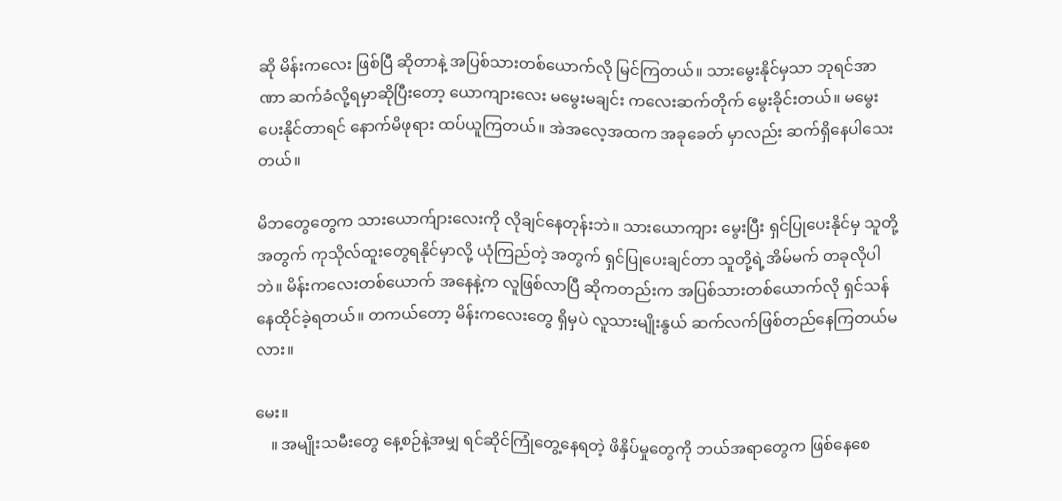ဆို မိန်းကလေး ဖြစ်ပြီ ဆိုတာနဲ့ အပြစ်သားတစ်ယောက်လို မြင်ကြတယ်။ သားမွေးနိုင်မှသာ ဘုရင်အာဏာ ဆက်ခံလို့ရမှာဆိုပြီးတော့ ယောကျားလေး မမွေးမချင်း ကလေးဆက်တိုက် မွေးခိုင်းတယ်။ မမွေးပေးနိုင်တာရင် နောက်မိဖုရား ထပ်ယူကြတယ်။ အဲအလေ့အထက အခုခေတ် မှာလည်း ဆက်ရှိနေပါသေးတယ်။

မိဘတွေတွေက သားယောက်ျားလေးကို လိုချင်နေတုန်းဘဲ။ သားယောကျား မွေးပြီး ရှင်ပြုပေးနိုင်မှ သူတို့အတွက် ကုသိုလ်ထူးတွေရနိုင်မှာလို့ ယုံကြည်တဲ့ အတွက် ရှင်ပြုပေးချင်တာ သူတို့ရဲ့အိမ်မက် တခုလိုပါဘဲ။ မိန်းကလေးတစ်ယောက် အနေနဲ့က လူဖြစ်လာပြီ ဆိုကတည်းက အပြစ်သားတစ်ယောက်လို ရှင်သန်နေထိုင်ခဲ့ရတယ်။ တကယ်တော့ မိန်းကလေးတွေ ရှိမှပဲ လူသားမျိုးနွယ် ဆက်လက်ဖြစ်တည်နေကြတယ်မလား။

မေး။
    ။ အမျိုးသမီးတွေ နေ့စဉ်နဲ့အမျှ ရင်ဆိုင်ကြုံတွေ့နေရတဲ့ ဖိနှိပ်မှုတွေကို ဘယ်အရာတွေက ဖြစ်နေစေ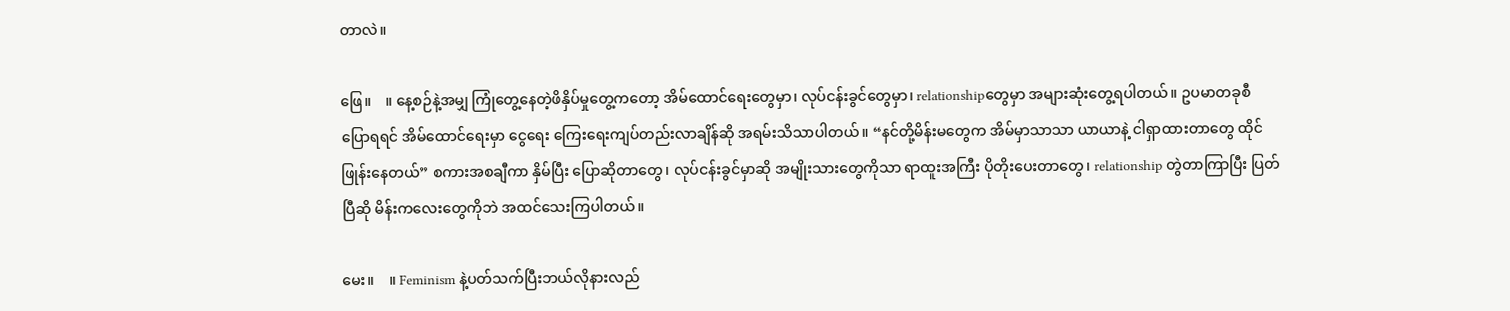တာလဲ။

ဖြေ။    ။ နေ့စဉ်နဲ့အမျှ ကြုံတွေ့နေတဲ့ဖိနှိပ်မှုတွေ့ကတော့ အိမ်ထောင်ရေးတွေမှာ၊ လုပ်ငန်းခွင်တွေမှာ၊ relationshipတွေမှာ အများဆုံးတွေ့ရပါတယ်။ ဥပမာတခုစီ ပြောရရင် အိမ်ထောင်ရေးမှာ ငွေရေး ကြေးရေးကျပ်တည်းလာချိန်ဆို အရမ်းသိသာပါတယ်။ “နင်တို့မိန်းမတွေက အိမ်မှာသာသာ ယာယာနဲ့ ငါရှာထားတာတွေ ထိုင်ဖြုန်းနေတယ်” စကားအစချီကာ နှိမ်ပြီး ပြောဆိုတာတွေ၊ လုပ်ငန်းခွင်မှာဆို အမျိုးသားတွေကိုသာ ရာထူးအကြီး ပိုတိုးပေးတာတွေ၊ relationship တွဲတာကြာပြီး ပြတ်ပြီဆို မိန်းကလေးတွေကိုဘဲ အထင်သေးကြပါတယ်။

မေး။    ။ Feminism နဲ့ပတ်သက်ပြီးဘယ်လိုနားလည်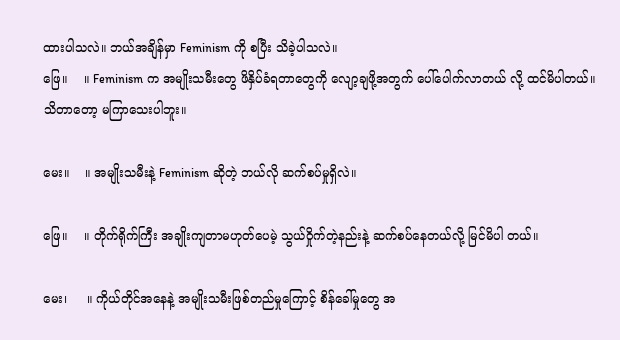ထားပါသလဲ။ ဘယ်အချိန်မှာ Feminism ကို စပြီး သိခဲ့ပါသလဲ။
ဖြေ။    ။ Feminism က အမျိုးသမီးတွေ ဖိနှိပ်ခံရတာတွေကို လျော့ချဖို့အတွက် ပေါ်ပေါက်လာတယ် လို့ ထင်မိပါတယ်။ သိတာတော့ မကြာသေးပါဘူး။

မေး။    ။ အမျိုးသမီးနဲ့ Feminism ဆိုတဲ့ ဘယ်လို ဆက်စပ်မှုရှိလဲ။

ဖြေ။    ။ တိုက်ရိုက်ကြီး အချိုးကျတာမဟုတ်ပေမဲ့ သွယ်ဝှိုက်တဲ့နည်းနဲ့ ဆက်စပ်နေတယ်လို့ မြင်မိပါ တယ်။

မေး၊     ။ ကိုယ်တိုင်အနေနဲ့ အမျိုးသမီးဖြစ်တည်မှုကြောင့် စိန်ခေါ်မှုတွေ အ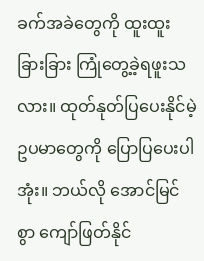ခက်အခဲတွေကို ထူးထူးခြားခြား ကြုံတွေ့ခဲ့ရဖူးသလား။ ထုတ်နုတ်ပြပေးနိုင်မဲ့ ဥပမာတွေကို ပြောပြပေးပါအုံး။ ဘယ်လို အောင်မြင်စွာ ကျော်ဖြတ်နိုင်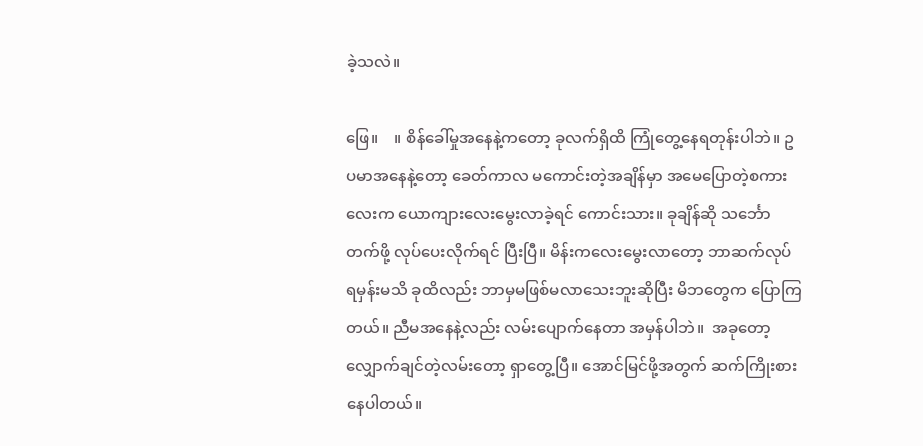ခဲ့သလဲ။

ဖြေ။    ။ စိန်ခေါ်မှုအနေနဲ့ကတော့ ခုလက်ရှိထိ ကြုံတွေ့နေရတုန်းပါဘဲ။ ဥပမာအနေနဲ့တော့ ခေတ်ကာလ မကောင်းတဲ့အချိန်မှာ အမေပြောတဲ့စကားလေးက ယောကျားလေးမွေးလာခဲ့ရင် ကောင်းသား။ ခုချိန်ဆို သင်္ဘောတက်ဖို့ လုပ်ပေးလိုက်ရင် ပြီးပြီ။ မိန်းကလေးမွေးလာတော့ ဘာဆက်လုပ်ရမှန်းမသိ ခုထိလည်း ဘာမှမဖြစ်မလာသေးဘူးဆိုပြီး မိဘတွေက ပြောကြတယ်။ ညီမအနေနဲ့လည်း လမ်းပျောက်နေတာ အမှန်ပါဘဲ။  အခုတော့ လျှောက်ချင်တဲ့လမ်းတော့ ရှာတွေ့ပြီ။ အောင်မြင်ဖို့အတွက် ဆက်ကြိုးစားနေပါတယ်။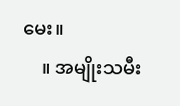မေး။
    ။ အမျိုးသမီး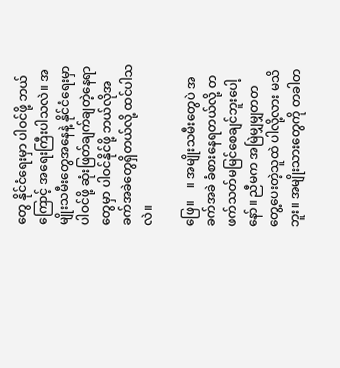တွေ နိုင်ငံရေးမှာ ပါဝင်ဖို့ ဘယ်ကြောင့် အရေးကြီးပါသလဲ။ အမျိုးသမီးတွေအနေနဲ့ နိုင်ငံရေးမှာ ပါဝင်ဖို့ ဆုံးဖြတ်ချက်ချတဲ့နေရာတွေမှာ ပါဝင်နိုင်ဖို့ ဘယ်လိုအခက်အခဲတွေရှိတယ်လို့ ထင်ပါသလဲ။

ဖြေ။    ။ အမျိုးသမီးတွေပဲ အခက်အခဲ ခံစားနေရတယ်လို့ တဖက်သတ်မမြင်စေချင်ဘူးပေါ့နော်။ ညီမက အမြဲမျှမျှတတ တွေ့ပေးတဲ့သူထဲ ပါလို့လား မသိဘူး။ အမျိုးသားတွေကို တခါတ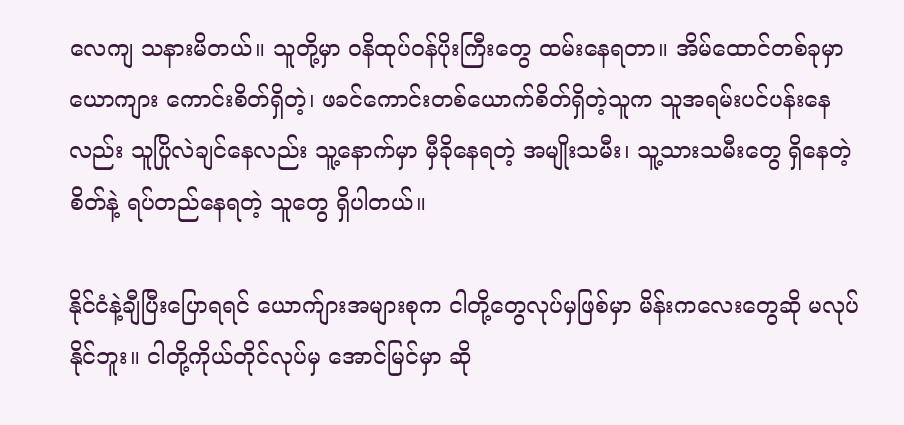လေကျ သနားမိတယ်။ သူတို့မှာ ဝနိထုပ်ဝန်ပိုးကြီးတွေ ထမ်းနေရတာ။ အိမ်ထောင်တစ်ခုမှာ ယောကျား ကောင်းစိတ်ရှိတဲ့၊ ဖခင်ကောင်းတစ်ယောက်စိတ်ရှိတဲ့သူက သူအရမ်းပင်ပန်းနေလည်း သူပြိုလဲချင်နေလည်း သူ့နောက်မှာ မှီခိုနေရတဲ့ အမျိုးသမီး၊ သူ့သားသမီးတွေ ရှိနေတဲ့စိတ်နဲ့ ရပ်တည်နေရတဲ့ သူတွေ ရှိပါတယ်။

နိုင်ငံနဲ့ချီပြီးပြောရရင် ယောက်ျားအများစုက ငါတို့တွေလုပ်မှဖြစ်မှာ မိန်းကလေးတွေဆို မလုပ်နိုင်ဘူး။ ငါတို့ကိုယ်တိုင်လုပ်မှ အောင်မြင်မှာ ဆို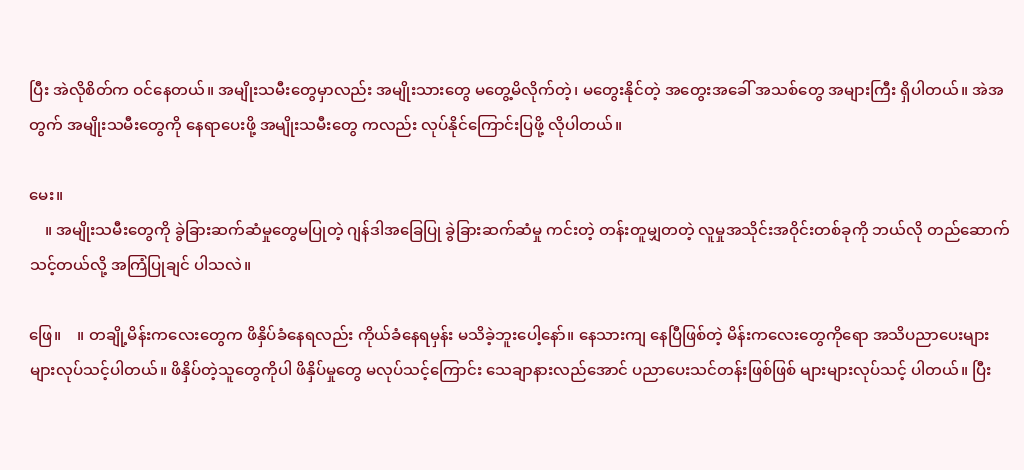ပြီး အဲလိုစိတ်က ဝင်နေတယ်။ အမျိုးသမီးတွေမှာလည်း အမျိုးသားတွေ မတွေ့မိလိုက်တဲ့၊ မတွေးနိုင်တဲ့ အတွေးအခေါ် အသစ်တွေ အများကြီး ရှိပါတယ်။ အဲအတွက် အမျိုးသမီးတွေကို နေရာပေးဖို့ အမျိုးသမီးတွေ ကလည်း လုပ်နိုင်ကြောင်းပြဖို့ လိုပါတယ်။

မေး။
    ။ အမျိုးသမီးတွေကို ခွဲခြားဆက်ဆံမှုတွေမပြုတဲ့ ဂျန်ဒါအခြေပြု ခွဲခြားဆက်ဆံမှု ကင်းတဲ့ တန်းတူမျှတတဲ့ လူမှုအသိုင်းအဝိုင်းတစ်ခုကို ဘယ်လို တည်ဆောက်သင့်တယ်လို့ အကြံပြုချင် ပါသလဲ။

ဖြေ။    ။ တချို့မိန်းကလေးတွေက ဖိနှိပ်ခံနေရလည်း ကိုယ်ခံနေရမှန်း မသိခဲ့ဘူးပေါ့နော်။ နေသားကျ နေပြီဖြစ်တဲ့ မိန်းကလေးတွေကိုရော အသိပညာပေးများများလုပ်သင့်ပါတယ်။ ဖိနှိပ်တဲ့သူတွေကိုပါ ဖိနှိပ်မှုတွေ မလုပ်သင့်ကြောင်း သေချာနားလည်အောင် ပညာပေးသင်တန်းဖြစ်ဖြစ် များများလုပ်သင့် ပါတယ်။ ပြီး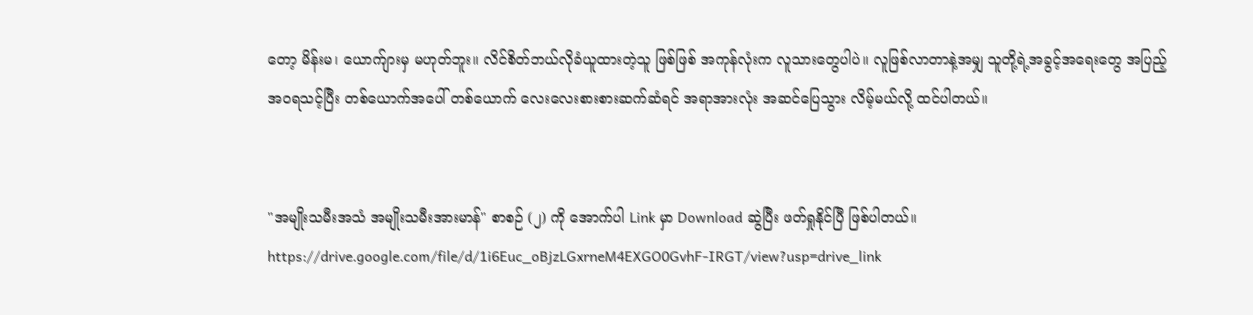တော့ မိန်းမ၊ ယောက်ျားမှ မဟုတ်ဘူး။ လိင်စိတ်ဘယ်လိုခံယူထားတဲ့သူ ဖြစ်ဖြစ် အကုန်လုံးက လူသားတွေပါပဲ။ လူဖြစ်လာတာနဲ့အမျှ သူတို့ရဲ့အခွင့်အရေးတွေ အပြည့်အဝရသင့်ပြီး တစ်ယောက်အပေါ် တစ်ယောက် လေးလေးစားစားဆက်ဆံရင် အရာအားလုံး အဆင်ပြေသွား လိမ့်မယ်လို့ ထင်ပါတယ်။


"အမျိုးသမီးအသံ အမျိုးသမီးအားမာန်" စာစဉ် (၂) ကို အောက်ပါ Link မှာ Download ဆွဲပြီး ဖတ်ရှုနိုင်ပြီ ဖြစ်ပါတယ်။
https://drive.google.com/file/d/1i6Euc_oBjzLGxrneM4EXGO0GvhF-IRGT/view?usp=drive_link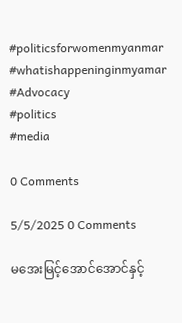#politicsforwomenmyanmar
#whatishappeninginmyamar
#Advocacy
#politics
#media

0 Comments

5/5/2025 0 Comments

မအေးမြင့်အောင်အောင်နှင့်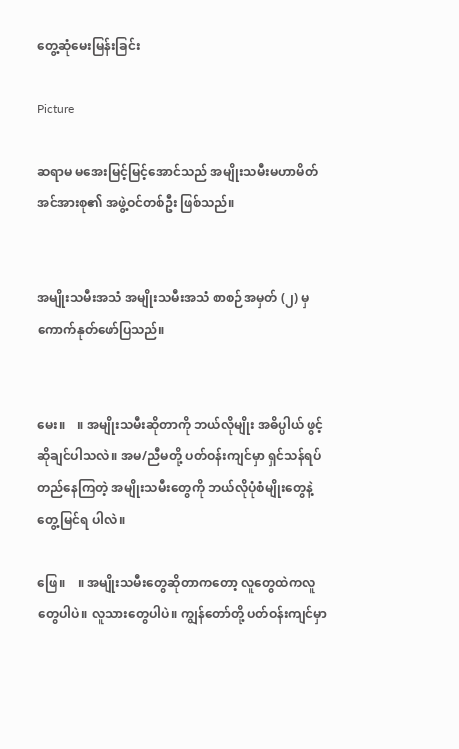တွေ့ဆုံမေးမြန်းခြင်း

Picture

ဆရာမ မအေးမြင့်မြင့်အောင်သည် အမျိုးသမီးမဟာမိတ်အင်အားစု၏ အဖွဲ့ဝင်တစ်ဦး ဖြစ်သည်။


အမျိုးသမီးအသံ အမျိုးသမီးအသံ စာစဉ်အမှတ် (၂) မှ ကောက်နုတ်ဖော်ပြသည်။


မေး။    ။ အမျိုးသမီးဆိုတာကို ဘယ်လိုမျိုး အဓိပ္ပါယ် ဖွင့်ဆိုချင်ပါသလဲ။ အမ/ညီမတို့ ပတ်ဝန်းကျင်မှာ ရှင်သန်ရပ်တည်နေကြတဲ့ အမျိုးသမီးတွေကို ဘယ်လိုပုံစံမျိုးတွေနဲ့ တွေ့မြင်ရ ပါလဲ။

ဖြေ။    ။ အမျိုးသမီးတွေဆိုတာကတော့ လူတွေထဲကလူတွေပါပဲ။ လူသားတွေပါပဲ။ ကျွန်တော်တို့ ပတ်ဝန်းကျင်မှာ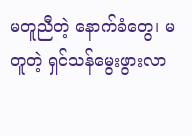မတူညီတဲ့ နောက်ခံတွေ၊ မတူတဲ့ ရှင်သန်မွေးဖွားလာ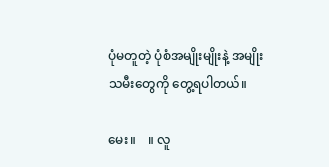ပုံမတူတဲ့ ပုံစံအမျိုးမျိုးနဲ့ အမျိုးသမီးတွေကို တွေ့ရပါတယ်။

မေး။    ။ လူ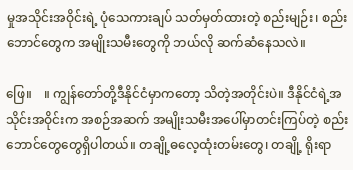မှုအသိုင်းအဝိုင်းရဲ့ ပုံသေကားချပ် သတ်မှတ်ထားတဲ့ စည်းမျဉ်း၊ စည်းဘောင်တွေက အမျိုးသမီးတွေကို ဘယ်လို ဆက်ဆံနေသလဲ။

ဖြေ။    ။ ကျွန်တော်တို့ဒီနိုင်ငံမှာကတော့ သိတဲ့အတိုင်းပဲ။ ဒီနိုင်ငံရဲ့အသိုင်းအဝိုင်းက အစဉ်အဆက် အမျိုးသမီးအပေါ်မှာတင်းကြပ်တဲ့ စည်းဘောင်တွေတွေရှိပါတယ်။ တချို့ဓလေ့ထုံးတမ်းတွေ၊ တချို့ ရိုးရာ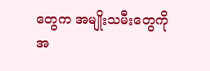တွေက အမျိုးသမီးတွေကို အ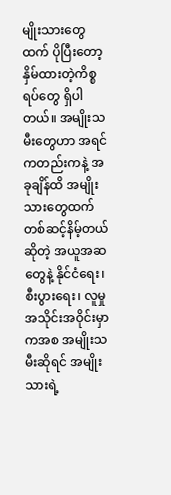မျိုးသားတွေထက် ပိုပြီးတော့ နှိမ်ထားတဲ့ကိစ္စရပ်တွေ ရှိပါတယ်။ အမျိုးသမီးတွေဟာ အရင်ကတည်းကနဲ့ အခုချိန်ထိ အမျိုးသားတွေထက် တစ်ဆင့်နိမ့်တယ်ဆိုတဲ့ အယူအဆတွေနဲ့ နိုင်ငံရေး၊ စီးပွားရေး၊ လူမှုအသိုင်းအဝိုင်းမှာကအစ အမျိုးသမီးဆိုရင် အမျိုးသားရဲ့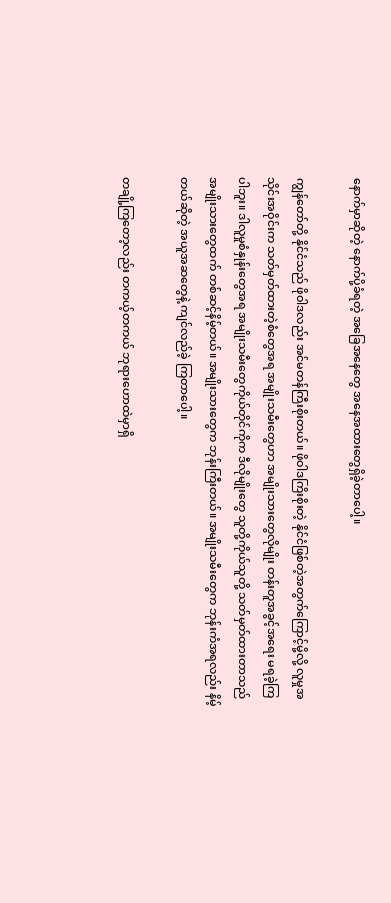နောက်မှာဆိုတဲ့ နောက်ပို့ခံရတဲ့ အခြေအနေတွေ အနေအထားတွေရှိခဲ့တာပေါ့။

ကျွန်တော်တို့ နိုင်ငံသည် ဖိုဝါဒလည်း အင်မတန်ကြီးစိုးတယ်။ ဖိုဝါဒကြိးစိုးတဲ့ နိုင်ငံဖြစ်တဲ့အတွက်ကြောင့်မို့လို့ လူမှုအသိုင်းအဝိုင်းက သတ်မှတ်ထားတဲ့စံတွေအရ အမျိုးသမီးတွေဟာ အမျိုးသားတွေလိုမျိုး တန်းတူအခွင့်အရေး မရခဲ့ကြပါဘူး။ ဒါလူမှုစံနှုန်းတွေအရ အမျိုးသမီးတွေကိုယ်တိုင်ကိုက ဒီလိုမျိုးတွေ သူတို့ကိုယ်သူတို့ သတ်မှတ်ထားတာသည် အမျိုးသားတွေထက် တစ်ဆင့်နိမ့်တယ်။ အမျိုးသားတွေက ဘုန်းကြီးတယ်။ အမျိုးသမီးတွေက ဘုန်းကံအရလည်း နိမ့်တယ်ဆိုတဲ့ အယူအဆတွေနဲ့ ကျင်လည်ခဲ့ ကြတာပေါ့။

တချို့ကြတော့လည်း တကယ့်တကယ် ဘုရားဟောထဲမှာရှိ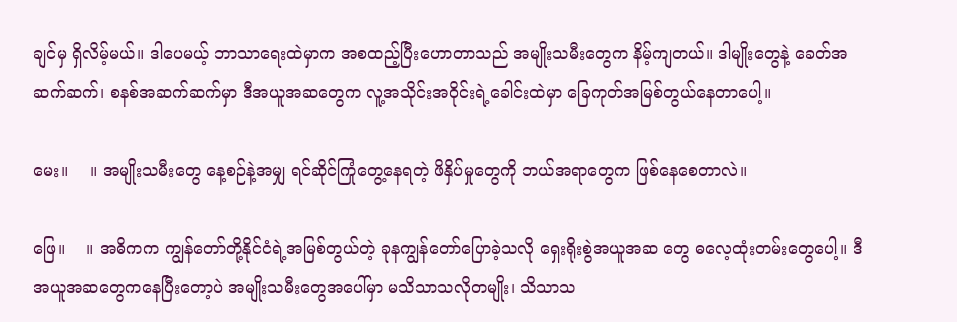ချင်မှ ရှိလိမ့်မယ်။ ဒါပေမယ့် ဘာသာရေးထဲမှာက အစထည့်ပြီးဟောတာသည် အမျိုးသမီးတွေက နိမ့်ကျတယ်။ ဒါမျိုးတွေနဲ့ ခေတ်အဆက်ဆက်၊ စနစ်အဆက်ဆက်မှာ ဒီအယူအဆတွေက လူ့အသိုင်းအဝိုင်းရဲ့ခေါင်းထဲမှာ ခြေကုတ်အမြစ်တွယ်နေတာပေါ့။

မေး။    ။ အမျိုးသမီးတွေ နေ့စဉ်နဲ့အမျှ ရင်ဆိုင်ကြုံတွေ့နေရတဲ့ ဖိနှိပ်မှုတွေကို ဘယ်အရာတွေက ဖြစ်နေစေတာလဲ။

ဖြေ။    ။ အဓိကက ကျွန်တော်တို့နိုင်ငံရဲ့အမြစ်တွယ်တဲ့ ခုနကျွန်တော်ပြောခဲ့သလို ‌ရှေးရိုးစွဲအယူအဆ တွေ ဓလေ့ထုံးတမ်းတွေပေါ့။ ဒီအယူအဆတွေကနေပြီးတော့ပဲ အမျိုးသမီးတွေအပေါ်မှာ မသိသာသလိုတမျိုး၊ သိသာသ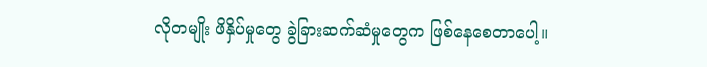လိုတမျိုး ဖိနှိပ်မှုတွေ ခွဲခြားဆက်ဆံမှုတွေက ဖြစ်နေစေတာပေါ့။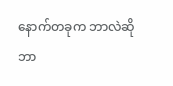နောက်တခုက ဘာလဲဆို ဘာ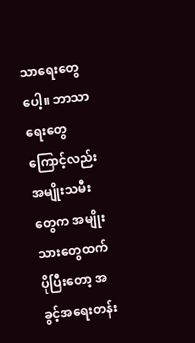သာရေးတွေပေါ့။ ဘာသာရေးတွေကြောင့်လည်း အမျိုးသမီးတွေက အမျိုးသားတွေထက် ပိုပြီးတော့ အခွင့်အရေးတန်း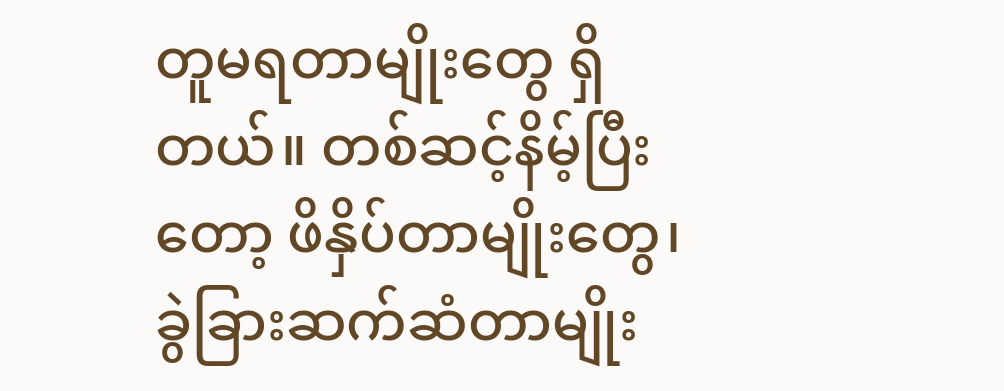တူမရတာမျိုးတွေ ရှိတယ်။ တစ်ဆင့်နိမ့်ပြီးတော့ ဖိနှိပ်တာမျိုးတွေ၊ ခွဲခြားဆက်ဆံတာမျိုး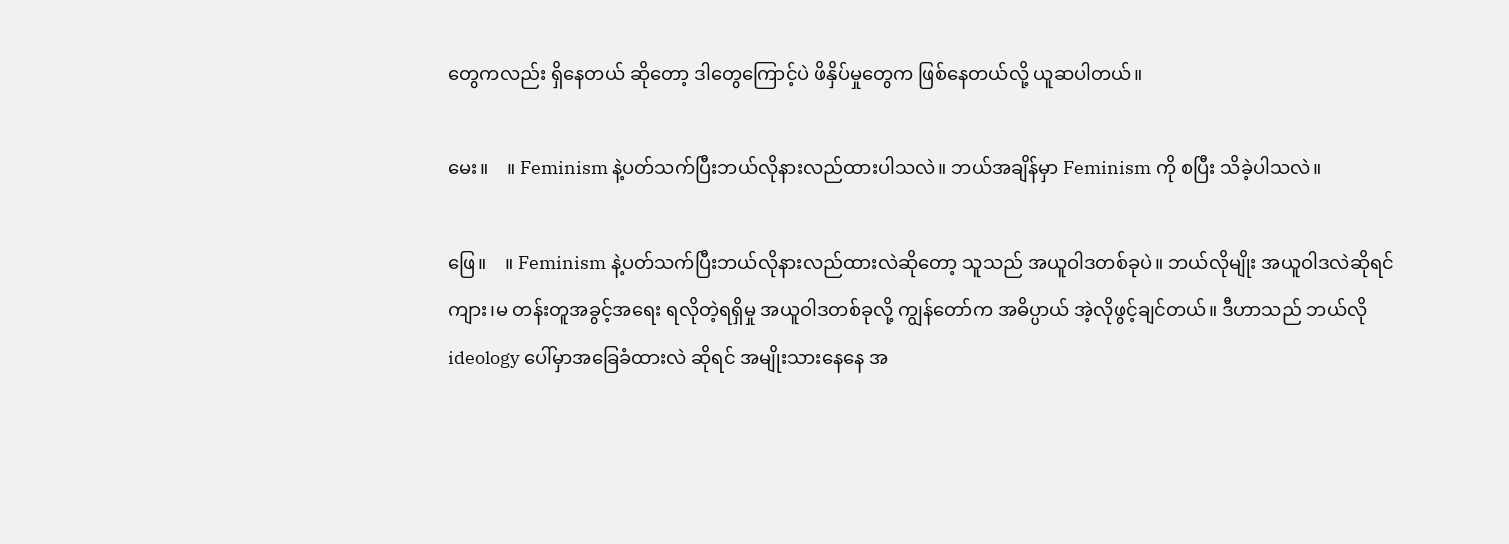တွေကလည်း ရှိနေတယ် ဆိုတော့ ဒါတွေကြောင့်ပဲ ဖိနှိပ်မှုတွေက ဖြစ်နေတယ်လို့ ယူဆပါတယ်။

မေး။    ။ Feminism နဲ့ပတ်သက်ပြီးဘယ်လိုနားလည်ထားပါသလဲ။ ဘယ်အချိန်မှာ Feminism ကို စပြီး သိခဲ့ပါသလဲ။

ဖြေ။    ။ Feminism နဲ့ပတ်သက်ပြီးဘယ်လိုနားလည်ထားလဲဆိုတော့ သူသည် အယူဝါဒတစ်ခုပဲ။ ဘယ်လိုမျိုး အယူဝါဒလဲဆိုရင် ကျား၊မ တန်းတူအခွင့်အရေး ရလိုတဲ့ရရှိမှု အယူဝါဒတစ်ခုလို့ ကျွန်တော်က အဓိပ္ပာယ် အဲ့လိုဖွင့်ချင်တယ်။ ဒီဟာသည် ဘယ်လို ideology ပေါ်မှာအခြေခံထားလဲ ဆိုရင် အမျိုးသားနေနေ အ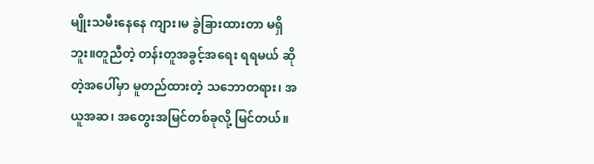မျိုးသမီးနေနေ ကျား၊မ ခွဲခြားထားတာ မရှိဘူး။တူညီတဲ့ တန်းတူအခွင့်အရေး ရရမယ် ဆိုတဲ့အပေါ်မှာ မူတည်ထားတဲ့ သဘောတရား၊ အယူအဆ၊ အတွေးအမြင်တစ်ခုလို့ မြင်တယ်။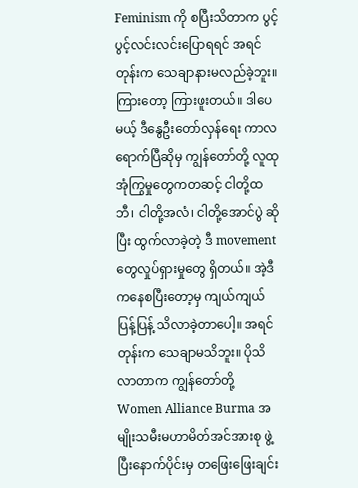Feminism ကို စပြီးသိတာက ပွင့်ပွင့်လင်းလင်းပြောရရင် အရင်တုန်းက သေချာနားမလည်ခဲ့ဘူး။ ကြားတော့ ကြားဖူးတယ်။ ဒါပေမယ့် ဒီနွေဦးတော်လှန်ရေး ကာလရောက်ပြီဆိုမှ ကျွန်တော်တို့ လူထုအုံကြွမှုတွေကတဆင့် ငါတို့ထဘီ၊ ငါတို့အလံ၊ ငါတို့အောင်ပွဲ ဆိုပြီး ထွက်လာခဲ့တဲ့ ဒီ movement တွေလှုပ်ရှားမှုတွေ ရှိတယ်။ အဲ့ဒီကနေစပြီးတော့မှ ကျယ်ကျယ်ပြန့်ပြန့် သိလာခဲ့တာပေါ့။ အရင်တုန်းက သေချာမသိဘူး။ ပိုသိလာတာက ကျွန်တော်တို့  Women Alliance Burma အမျိုးသမီးမဟာမိတ်အင်အားစု ဖွဲ့ပြီးနောက်ပိုင်းမှ တဖြေးဖြေးချင်း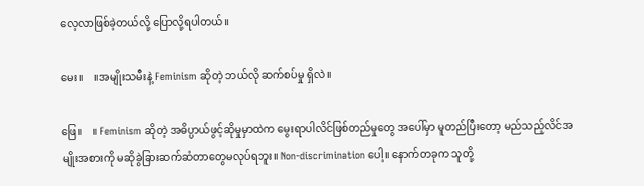လေ့လာဖြစ်ခဲ့တယ်လို့ ပြောလို့ရပါတယ်။

မေး။    ။အမျိုးသမီးနဲ့ Feminism ဆိုတဲ့ ဘယ်လို ဆက်စပ်မှု ရှိလဲ။

ဖြေ။    ။ Feminism ဆိုတဲ့ အဓိပ္ပာယ်ဖွင့်ဆိုမှုမှာထဲက မွေးရာပါလိင်ဖြစ်တည်မှုတွေ အပေါ်မှာ မူတည်ပြီးတော့ မည်သည့်လိင်အမျိုးအစားကို မဆိုခွဲခြားဆက်ဆံတာတွေမလုပ်ရဘူး။ Non-discrimination ပေါ့။ နောက်တခုက သူတို့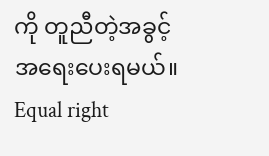ကို တူညီတဲ့အခွင့်အရေးပေးရမယ်။ Equal right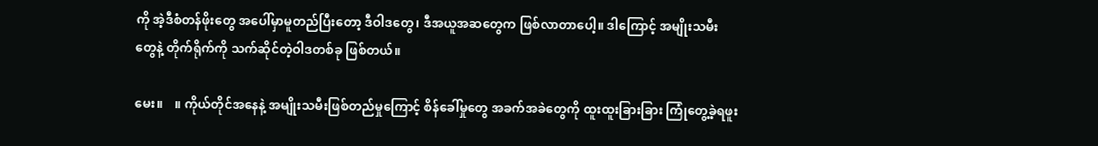ကို အဲ့ဒီစံတန်ဖိုးတွေ အပေါ်မှာမူတည်ပြီးတော့ ဒီဝါဒတွေ၊ ဒီအယူအဆတွေက ဖြစ်လာတာပေါ့။ ဒါကြောင့် အမျိုးသမီး တွေနဲ့ တိုက်ရိုက်ကို သက်ဆိုင်တဲ့ဝါဒတစ်ခု ဖြစ်တယ်။

မေး။    ။ ကိုယ်တိုင်အနေနဲ့ အမျိုးသမီးဖြစ်တည်မှုကြောင့် စိန်ခေါ်မှုတွေ အခက်အခဲတွေကို ထူးထူးခြားခြား ကြုံတွေ့ခဲ့ရဖူး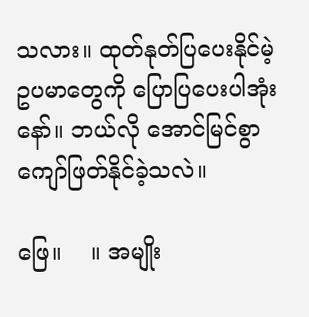သလား။ ထုတ်နုတ်ပြပေးနိုင်မဲ့ ဥပမာတွေကို ပြောပြပေးပါအုံးနော်။ ဘယ်လို အောင်မြင်စွာ ကျော်ဖြတ်နိုင်ခဲ့သလဲ။

ဖြေ။    ။ အမျိုး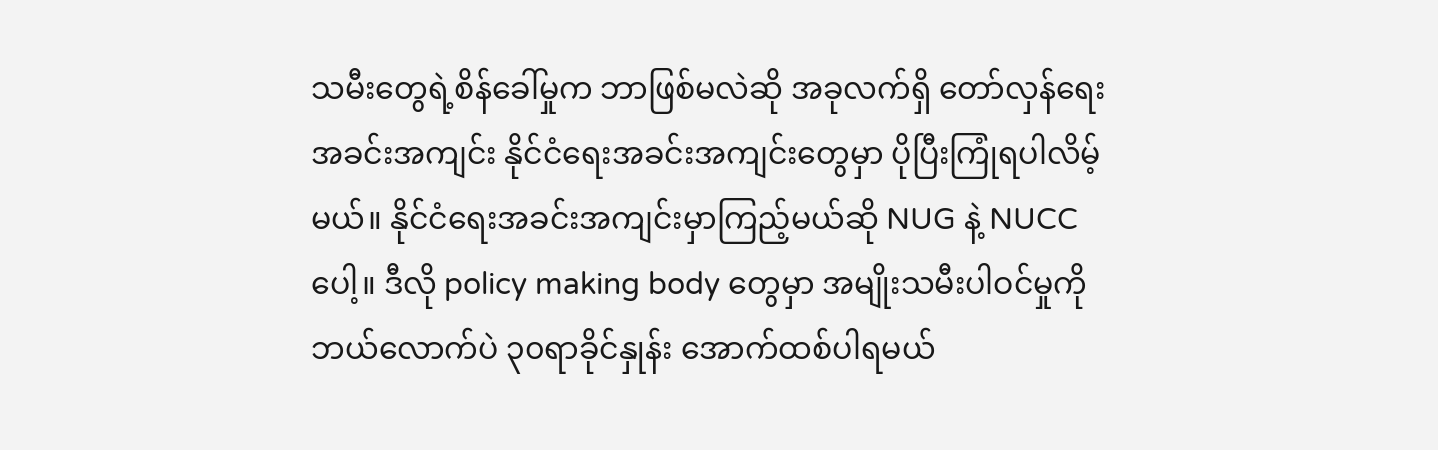သမီးတွေရဲ့စိန်ခေါ်မှုက ဘာဖြစ်မလဲဆို အခုလက်ရှိ တော်လှန်ရေးအခင်းအကျင်း နိုင်ငံရေးအခင်းအကျင်းတွေမှာ ပိုပြီးကြုံရပါလိမ့်မယ်။ နိုင်ငံရေးအခင်းအကျင်းမှာကြည့်မယ်ဆို NUG နဲ့ NUCC ပေါ့။ ဒီလို policy making body တွေမှာ အမျိုးသမီးပါဝင်မှုကိုဘယ်လောက်ပဲ ၃၀ရာခိုင်နှုန်း အောက်ထစ်ပါရမယ်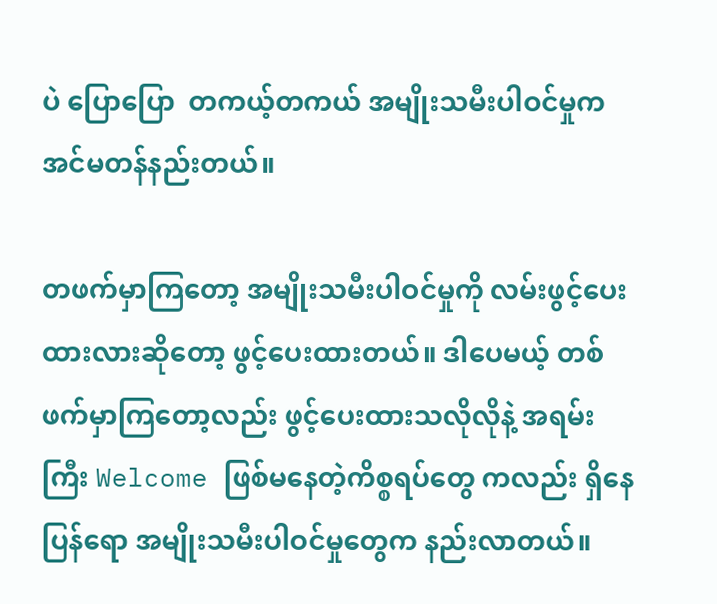ပဲ ပြောပြော  တကယ့်တကယ် အမျိုးသမီးပါဝင်မှုက အင်မတန်နည်းတယ်။

တဖက်မှာကြတော့ အမျိုးသမီးပါဝင်မှုကို လမ်းဖွင့်ပေးထားလားဆိုတော့ ဖွင့်ပေးထားတယ်။ ဒါပေမယ့် တစ်ဖက်မှာကြတော့လည်း ဖွင့်ပေးထားသလိုလိုနဲ့ အရမ်းကြီး Welcome ဖြစ်မနေတဲ့ကိစ္စရပ်တွေ ကလည်း ရှိနေပြန်‌ရော အမျိုးသမီးပါဝင်မှုတွေက နည်းလာတယ်။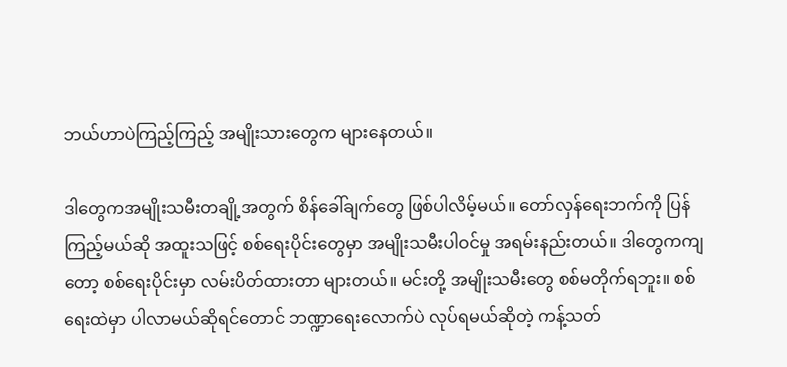ဘယ်ဟာပဲကြည့်ကြည့် အမျိုးသားတွေက များနေတယ်။

ဒါတွေကအမျိုးသမီးတချို့အတွက် စိန်ခေါ်ချက်တွေ ဖြစ်ပါလိမ့်မယ်။ တော်လှန်ရေးဘက်ကို ပြန်ကြည့်မယ်ဆို အထူးသဖြင့် စစ်ရေးပိုင်းတွေမှာ အမျိုးသမီးပါဝင်မှု အရမ်းနည်းတယ်။ ဒါတွေကကျတော့ စစ်ရေးပိုင်းမှာ လမ်းပိတ်ထားတာ များတယ်။ မင်းတို့ အမျိုးသမီးတွေ စစ်မတိုက်ရဘူး။ စစ်ရေးထဲမှာ ပါလာမယ်ဆိုရင်တောင် ဘဏ္ဍာရေးလောက်ပဲ လုပ်ရမယ်ဆိုတဲ့ ကန့်သတ်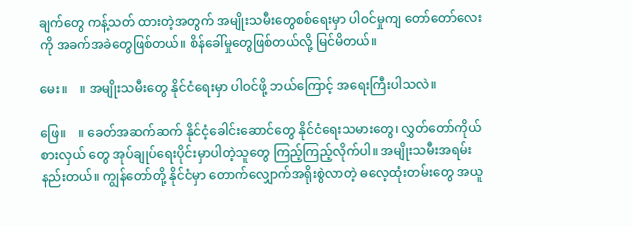ချက်တွေ ကန့်သတ် ထားတဲ့အတွက် အမျိုးသမီးတွေစစ်ရေးမှာ ပါဝင်မှုကျ တော်တော်လေးကို အခက်အခဲတွေဖြစ်တယ်။ စိန်ခေါ်မှုတွေဖြစ်တယ်လို့ မြင်မိတယ်။

မေး။    ။ အမျိုးသမီးတွေ နိုင်ငံရေးမှာ ပါဝင်ဖို့ ဘယ်ကြောင့် အရေးကြီးပါသလဲ။

ဖြေ။    ။ ခေတ်အဆက်ဆက် နိုင်ငံ့ခေါင်းဆောင်တွေ နိုင်ငံရေးသမားတွေ၊ လွှတ်တော်ကိုယ်စားလှယ် တွေ အုပ်ချုပ်ရေးပိုင်းမှာပါတဲ့သူတွေ ကြည့်ကြည့်လိုက်ပါ။ အမျိုးသမီးအရမ်းနည်းတယ်။ ကျွန်တော်တို့ နိုင်ငံမှာ တောက်လျှောက်အရိုးစွဲလာတဲ့ ဓလေ့ထုံးတမ်းတွေ အယူ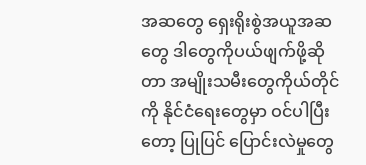အဆတွေ ရှေးရိုးစွဲအယူအဆတွေ ဒါတွေကိုပယ်ဖျက်ဖို့ဆိုတာ အမျိုးသမီးတွေကိုယ်တိုင်ကို နိုင်ငံရေးတွေမှာ ဝင်ပါပြီးတော့ ပြုပြင် ပြောင်းလဲမှုတွေ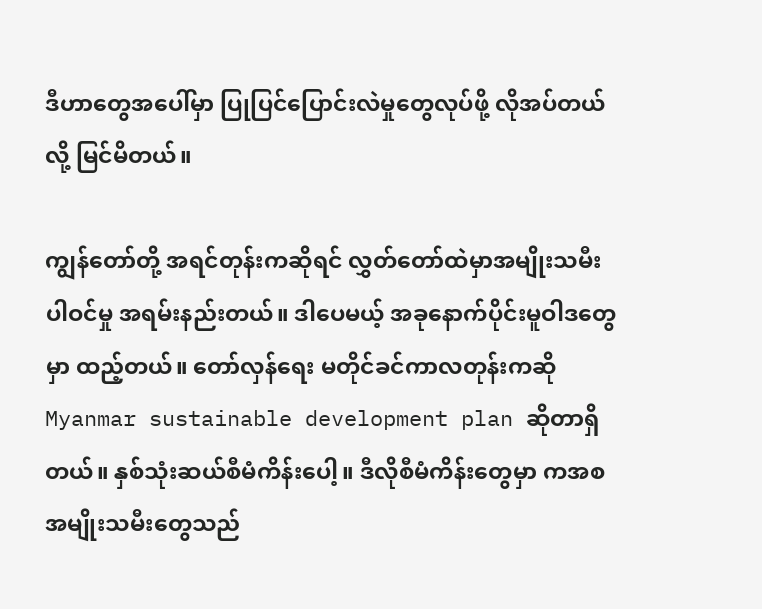ဒီဟာတွေအပေါ်မှာ ပြုပြင်ပြောင်းလဲမှုတွေလုပ်ဖို့ လိုအပ်တယ်လို့ မြင်မိတယ်။

ကျွန်တော်တို့ အရင်တုန်းကဆိုရင် လွှတ်တော်ထဲမှာအမျိုးသမီးပါဝင်မှု အရမ်းနည်းတယ်။ ဒါပေမယ့် အခုနောက်ပိုင်းမူဝါဒတွေမှာ ထည့်တယ်။ တော်လှန်ရေး မတိုင်ခင်ကာလတုန်းကဆို Myanmar sustainable development plan ဆိုတာရှိတယ်။ နှစ်သုံးဆယ်စီမံကိန်းပေါ့။ ဒီလိုစီမံကိန်းတွေမှာ ကအစ အမျိုးသမီးတွေသည်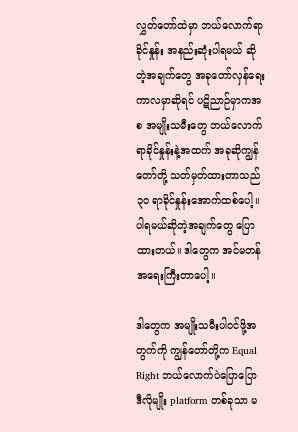လွှတ်တော်ထဲမှာ ဘယ်လောက်ရာခိုင်နှုန်း အနည်းဆုံးပါရမယ် ဆိုတဲ့အချက်တွေ အခုတော်လှန်ရေးကာလမှာဆိုရင် ပဋိညာဉ်မှာကအစ အမျိုးသမီးတွေ ဘယ်လောက် ရာခိုင်နှုန်းနဲ့အထက် အခုဆိုကျွန်တော်တို့ သတ်မှတ်ထားတာသည် ၃၀ ရာခိုင်နှုန်းအောက်ထစ်ပေါ့။ ပါရမယ်ဆိုတဲ့အချက်တွေ ပြောထားတယ်။ ဒါတွေက အင်မတန်အရေးကြီးတာပေါ့။

ဒါတွေက အမျိုးသမီးပါဝင်ဖို့အတွက်ကို ကျွန်တော်တို့က Equal Right ဘယ်လောက်ပဲပြောပြော ဒီလိုမျိုး platform တစ်ခုသာ မ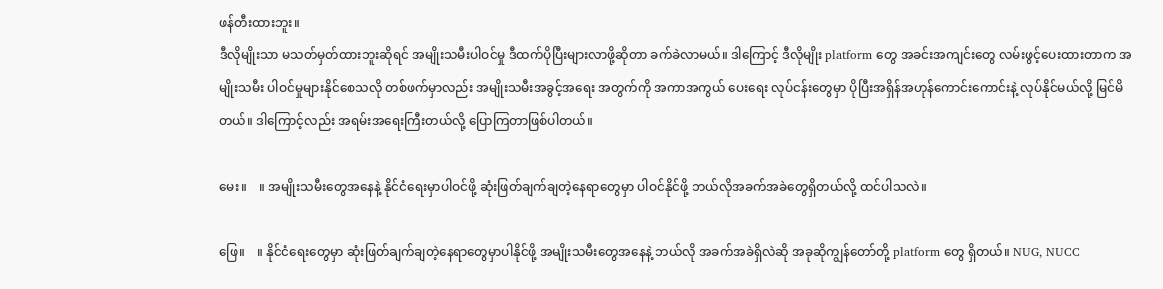ဖန်တီးထားဘူး။
ဒီလိုမျိုးသာ မသတ်မှတ်ထားဘူးဆိုရင် အမျိုးသမီးပါဝင်မှု ဒီထက်ပိုပြီးများလာဖို့ဆိုတာ ခက်ခဲလာမယ်။ ဒါကြောင့် ဒီလိုမျိုး platform တွေ အခင်းအကျင်းတွေ လမ်းဖွင့်ပေးထားတာက အမျိုးသမီး ပါဝင်မှုများနိုင်စေသလို တစ်ဖက်မှာလည်း အမျိုးသမီးအခွင့်အရေး အတွက်ကို အကာအကွယ် ပေးရေး လုပ်ငန်းတွေမှာ ပိုပြီးအရှိန်အဟုန်ကောင်းကောင်းနဲ့ လုပ်နိုင်မယ်လို့ မြင်မိတယ်။ ဒါကြောင့်လည်း အရမ်းအ‌ရေးကြီးတယ်လို့ ပြောကြတာဖြစ်ပါတယ်။

မေး။    ။ အမျိုးသမီးတွေအနေနဲ့ နိုင်ငံရေးမှာပါဝင်ဖို့ ဆုံးဖြတ်ချက်ချတဲ့နေရာတွေမှာ ပါဝင်နိုင်ဖို့ ဘယ်လိုအခက်အခဲတွေရှိတယ်လို့ ထင်ပါသလဲ။

ဖြေ။    ။ နိုင်ငံရေးတွေမှာ ဆုံးဖြတ်ချက်ချတဲ့နေရာတွေမှာပါနိုင်ဖို့ အမျိုးသမီးတွေအနေနဲ့ ဘယ်လို အခက်အခဲရှိလဲဆို အခုဆိုကျွန်တော်တို့ platform တွေ ရှိတယ်။ NUG, NUCC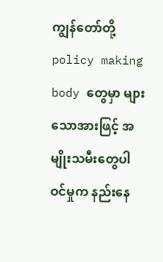ကျွန်တော်တို့ policy making body တွေမှာ များသောအားဖြင့် အမျိုးသမီးတွေပါဝင်မှုက နည်းနေ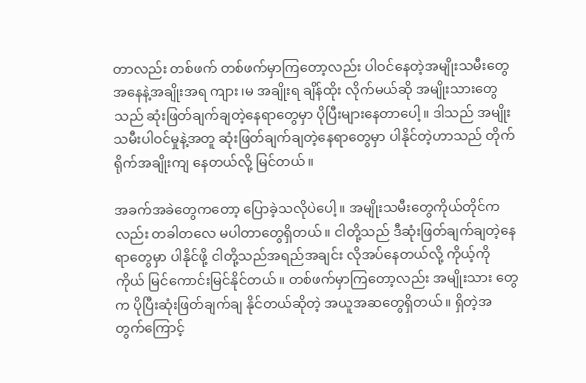တာလည်း တစ်ဖက် တစ်ဖက်မှာကြတော့လည်း ပါဝင်နေတဲ့အမျိုးသမီးတွေအနေနဲ့အချိုးအရ ကျား၊မ အချိုးရ ချိန်ထိုး လိုက်မယ်ဆို အမျိုးသားတွေသည် ဆုံးဖြတ်ချက်ချတဲ့နေရာတွေမှာ ပိုပြီးများနေတာပေါ့။ ဒါသည် အမျိုးသမီးပါဝင်မှုနဲ့အတူ ဆုံးဖြတ်ချက်ချတဲ့နေရာတွေမှာ ပါနိုင်တဲ့ဟာသည် တိုက်ရိုက်အချိုးကျ နေတယ်လို့ မြင်တယ်။

အခက်အခဲတွေကတော့ ပြောခဲ့သလိုပဲပေါ့။ အမျိုးသမီးတွေကိုယ်တိုင်ကလည်း တခါတလေ မပါတာတွေရှိတယ်။ ငါတို့သည် ဒီဆုံးဖြတ်ချက်ချတဲ့နေရာတွေမှာ ပါနိုင်ဖို့ ငါတို့သည်အရည်အချင်း လိုအပ်နေတယ်လို့ ကိုယ့်ကိုကိုယ် မြင်ကောင်းမြင်နိုင်တယ်။ တစ်ဖက်မှာကြတော့လည်း အမျိုးသား တွေက ပိုပြီးဆုံးဖြတ်ချက်ချ နိုင်တယ်ဆိုတဲ့ အယူအဆတွေရှိတယ်။ ရှိတဲ့အတွက်ကြောင့်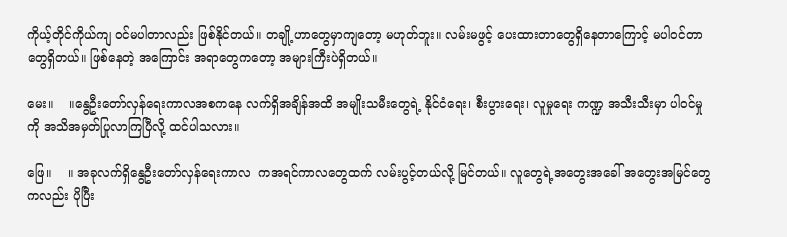ကိုယ့်တိုင်ကိုယ်ကျ ဝင်မပါတာလည်း ဖြစ်နိုင်တယ်။ တချို့ဟာတွေမှာကျတော့ မဟုတ်ဘူး။ လမ်းမဖွင့် ပေးထားတာတွေရှိနေတာကြောင့် မပါဝင်တာတွေရှိတယ်။ ဖြစ်နေတဲ့ အကြောင်း အရာတွေကတော့ အများကြီးပဲရှိတယ်။

မေး။    ။နွေဦးတော်လှန်ရေးကာလအစကနေ လက်ရှိအချိန်အထိ အမျိုးသမီးတွေရဲ့ နိုင်ငံရေး၊ စီးပွားရေး၊ လူမှုရေး ကဏ္ဍ အသီးသီးမှာ ပါဝင်မှုကို အသိအမှတ်ပြုလာကြပြီလို့ ထင်ပါသလား။

ဖြေ။    ။ အခုလက်ရှိနွေဦးတော်လှန်ရေးကာလ  ကအရင်ကာလတွေထက် လမ်းပွင့်တယ်လို့ မြင်တယ်။ လူတွေရဲ့အတွေးအခေါ် အတွေးအမြင်တွေကလည်း ပိုပြီး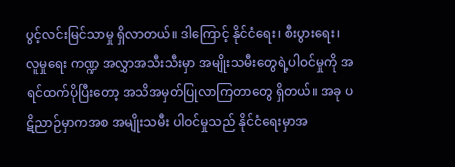ပွင့်လင်းမြင်သာမှု ရှိလာတယ်။ ဒါကြောင့် နိုင်ငံရေး၊ စီးပွားရေး၊ လူမှုရေး ကဏ္ဍ အလွှာအသီးသီးမှာ အမျိုးသမီးတွေရဲ့ပါဝင်မှုကို အရင်ထက်ပိုပြီးတော့ အသိအမှတ်ပြုလာကြတာတွေ ရှိတယ်။ အခု ပဋိညာဉ်မှာကအစ အမျိုးသမီး ပါဝင်မှုသည် နိုင်ငံရေးမှာအ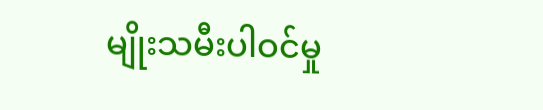မျိုးသမီးပါဝင်မှု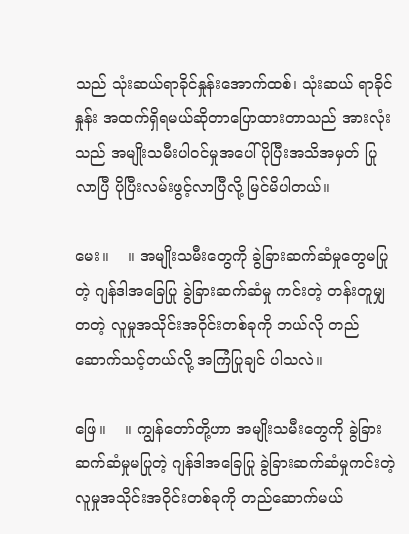သည် သုံးဆယ်ရာခိုင်နှုန်းအောက်ထစ်၊ သုံးဆယ် ရာခိုင်နှုန်း အထက်ရှိရမယ်ဆိုတာပြောထားတာသည် အားလုံးသည် အမျိုးသမီးပါဝင်မှုအပေါ် ပိုပြီးအသိအမှတ် ပြုလာပြီ ပိုပြီးလမ်းဖွင့်လာပြီလို့ မြင်မိပါတယ်။

မေး။    ။ အမျိုးသမီးတွေကို ခွဲခြားဆက်ဆံမှုတွေမပြုတဲ့ ဂျန်ဒါအခြေပြု ခွဲခြားဆက်ဆံမှု ကင်းတဲ့ တန်းတူမျှတတဲ့ လူမှုအသိုင်းအဝိုင်းတစ်ခုကို ဘယ်လို တည်ဆောက်သင့်တယ်လို့ အကြံပြုချင် ပါသလဲ။

ဖြေ။    ။ ကျွန်တော်တို့ဟာ အမျိုးသမီးတွေကို ခွဲခြားဆက်ဆံမှုမပြုတဲ့ ဂျန်ဒါအခြေပြု ခွဲခြားဆက်ဆံမှုကင်းတဲ့ လူမှုအသိုင်းအဝိုင်းတစ်ခုကို တည်ဆောက်မယ်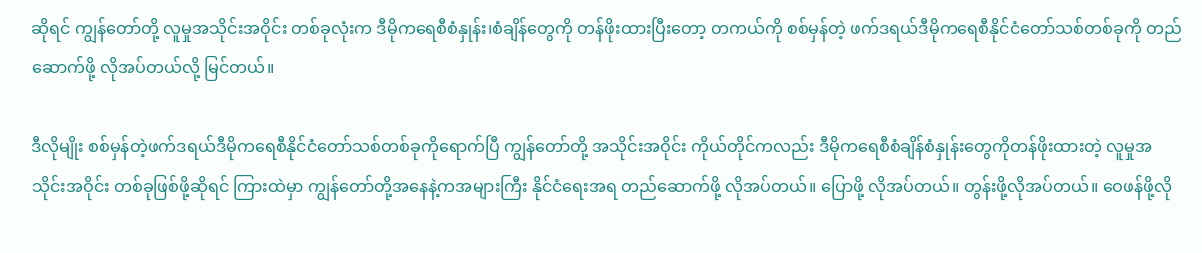ဆိုရင် ကျွန်တော်တို့ လူမှုအသိုင်းအဝိုင်း တစ်ခုလုံးက ဒီမိုကရေစီစံနှုန်း၊စံချိန်တွေကို တန်ဖိုးထားပြီးတော့ တကယ်ကို စစ်မှန်တဲ့ ဖက်ဒရယ်ဒီမိုကရေစီနိုင်ငံတော်သစ်တစ်ခုကို တည်ဆောက်ဖို့ လိုအပ်တယ်လို့ မြင်တယ်။

ဒီလိုမျိုး စစ်မှန်တဲ့ဖက်ဒရယ်ဒီမိုကရေစီနိုင်ငံတော်သစ်တစ်ခုကိုရောက်ပြီ ကျွန်တော်တို့ အသိုင်းအဝိုင်း ကိုယ်တိုင်ကလည်း ဒီမိုက‌‌ရေစီစံချိန်စံနှုန်းတွေကိုတန်ဖိုးထားတဲ့ လူမှုအသိုင်းအဝိုင်း တစ်ခုဖြစ်ဖို့ဆိုရင် ကြားထဲမှာ ကျွန်တော်တို့အနေနဲ့ကအများကြီး နိုင်ငံရေးအရ တည်ဆောက်ဖို့ လိုအပ်တယ်။ ပြောဖို့ လိုအပ်တယ်။ တွန်းဖို့လိုအပ်တယ်။ ဝေဖန်ဖို့လို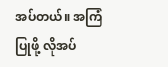အပ်တယ်။ အကြံပြုဖို့ လိုအပ်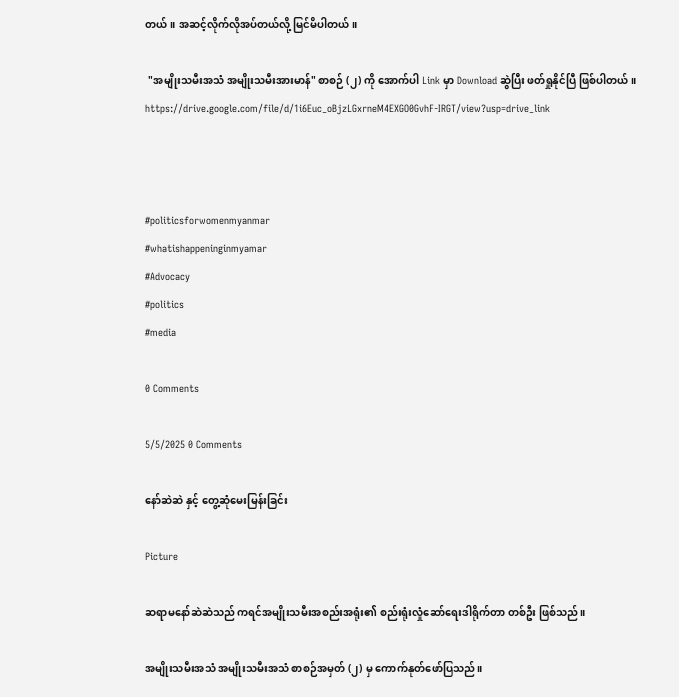တယ်။ အဆင့်လိုက်လိုအပ်တယ်လို့ မြင်မိပါတယ်။

 "အမျိုးသမီးအသံ အမျိုးသမီးအားမာန်" စာစဉ် (၂) ကို အောက်ပါ Link မှာ Download ဆွဲပြီး ဖတ်ရှုနိုင်ပြီ ဖြစ်ပါတယ်။
https://drive.google.com/file/d/1i6Euc_oBjzLGxrneM4EXGO0GvhF-IRGT/view?usp=drive_link



#politicsforwomenmyanmar
#whatishappeninginmyamar
#Advocacy
#politics
#media

0 Comments

5/5/2025 0 Comments

နော်ဆဲဆဲ နှင့် တွေ့ဆုံမေးမြန်းခြင်း

Picture

ဆရာမနော်ဆဲဆဲသည် ကရင်အမျိုးသမီးအစည်းအရုံး၏ စည်းရုံးလှုံဆော်ရေးဒါရိုက်တာ တစ်ဦး ဖြစ်သည်။

အမျိုးသမီးအသံ အမျိုးသမီးအသံ စာစဉ်အမှတ် (၂) မှ ကောက်နုတ်ဖော်ပြသည်။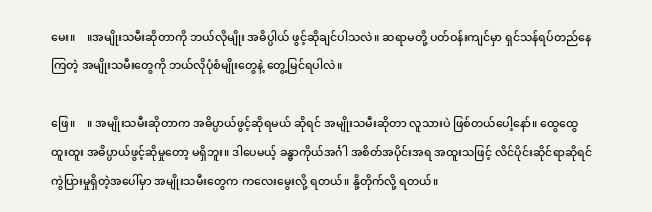မေး။    ။အမျိုးသမီးဆိုတာကို ဘယ်လိုမျိုး အဓိပ္ပါယ် ဖွင့်ဆိုချင်ပါသလဲ။ ဆရာမတို့ ပတ်ဝန်းကျင်မှာ ရှင်သန်ရပ်တည်နေကြတဲ့ အမျိုးသမီးတွေကို ဘယ်လိုပုံစံမျိုးတွေနဲ့ တွေ့မြင်ရပါလဲ။

ဖြေ။    ။ အမျိုးသမီးဆိုတာက အဓိပ္ပာယ်ဖွင့်ဆိုရမယ် ဆိုရင် အမျိုးသမီးဆိုတာ လူသားပဲ ဖြစ်တယ်ပေါ့နော်။ ထွေထွေထူးထူး အဓိပ္ပာယ်ဖွင့်ဆိုမှုတော့ မရှိဘူး။ ဒါပေမယ့် ခန္ဓာကိုယ်အင်္ဂါ အစိတ်အပိုင်းအရ အထူးသဖြင့် လိင်ပိုင်းဆိုင်ရာဆိုရင် ကွဲပြားမှုရှိတဲ့အပေါ်မှာ အမျိုးသမီးတွေက ကလေးမွေးလို့ ရတယ်။ နို့တိုက်လို့ ရတယ်။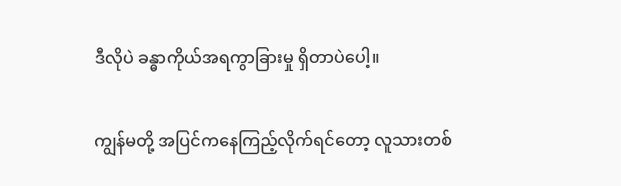ဒီလိုပဲ ခန္ဓာကိုယ်အရကွာခြားမှု ရှိတာပဲပေါ့။

ကျွန်မတို့ အပြင်ကနေကြည့်လိုက်ရင်တော့ လူသားတစ်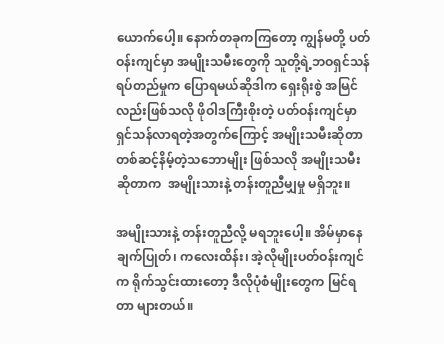ယောက်ပေါ့။ နောက်တခုကကြတော့ ကျွန်မတို့ ပတ်ဝန်းကျင်မှာ အမျိုးသမီးတွေကို သူတို့ရဲ့ဘဝရှင်သန်ရပ်တည်မှုက ပြောရမယ်ဆိုဒါက ရှေးရိုးစွဲ အမြင်လည်းဖြစ်သလို ဖိုဝါဒကြီးစိုးတဲ့ ပတ်ဝန်းကျင်မှာ ရှင်သန်လာရတဲ့အတွက်ကြောင့် အမျိုးသမီးဆိုတာ တစ်ဆင့်နိမ့်တဲ့သဘောမျိုး ဖြစ်သလို အမျိုးသမီးဆိုတာက  အမျိုးသားနဲ့ တန်းတူညီမျှမှု မရှိဘူး။

အမျိုးသားနဲ့ တန်းတူညီလို့ မရဘူးပေါ့။ အိမ်မှာနေ ချက်ပြုတ်၊ ကလေးထိန်း၊ အဲ့လိုမျိုးပတ်ဝန်းကျင်က ရိုက်သွင်းထားတော့ ဒီလိုပုံစံမျိုးတွေက မြင်ရတာ များတယ်။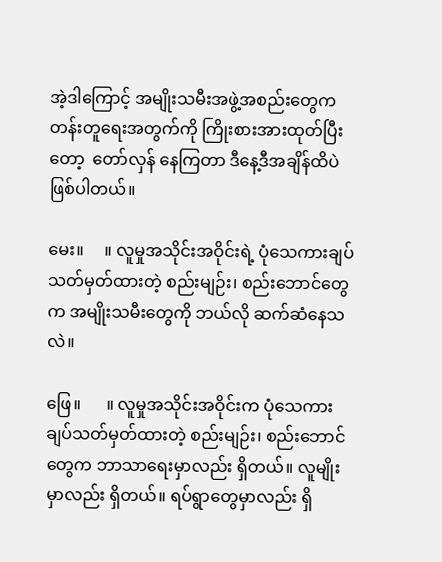အဲ့ဒါကြောင့် အမျိုးသမီးအဖွဲ့အစည်းတွေက တန်းတူရေးအတွက်ကို ကြိုးစားအားထုတ်ပြီးတော့  တော်လှန် နေကြတာ ဒီနေ့ဒီအချိန်ထိပဲ ဖြစ်ပါတယ်။

မေး။     ။ လူမှုအသိုင်းအဝိုင်းရဲ့ ပုံသေကားချပ် သတ်မှတ်ထားတဲ့ စည်းမျဉ်း၊ စည်းဘောင်တွေက အမျိုးသမီးတွေကို ဘယ်လို ဆက်ဆံနေသလဲ။

ဖြေ။      ။ လူမှုအသိုင်းအဝိုင်းက ပုံသေကားချပ်သတ်မှတ်ထားတဲ့ စည်းမျဉ်း၊ စည်းဘောင်တွေက ဘာသာရေးမှာလည်း ရှိတယ်။ လူမျိုးမှာလည်း ရှိတယ်။ ရပ်ရွာတွေမှာလည်း ရှိ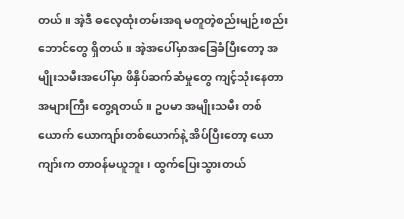တယ်။ အဲ့ဒီ ဓလေ့ထုံးတမ်းအရ မတူတဲ့စည်းမျဉ်းစည်းဘောင်တွေ ရှိတယ်။ အဲ့အပေါ်မှာအခြေခံပြီးတော့ အမျိုးသမီးအ‌ပေါ်မှာ ဖိနှိပ်ဆက်ဆံမှုတွေ ကျင့်သုံးနေတာ အများကြီး တွေ့ရတယ်။ ဥပမာ အမျိုးသမီး တစ်ယောက် ယောကျာ်းတစ်ယောက်နဲ့ အိပ်ပြီးတော့ ယောကျာ်းက တာဝန်မယူဘူး၊ ထွက်ပြေးသွားတယ်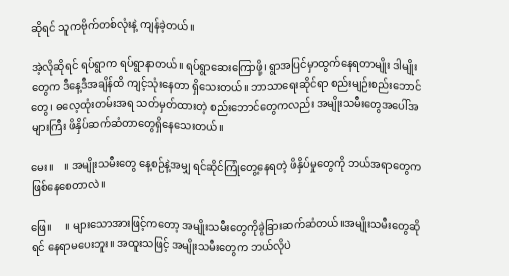ဆိုရင် သူကဗိုက်တစ်လုံးနဲ့ ကျန်ခဲ့တယ်။

အဲ့လိုဆိုရင် ရပ်ရွာက ရပ်ရွာနာတယ်။ ရပ်ရွာဆေးကြောဖို့၊ ရွာအပြင်မှာထွက်နေရတာမျိုး ဒါမျိုးတွေက ဒီနေ့ဒီအချိန်ထိ ကျင့်သုံးနေတာ ရှိသေးတယ်။ ဘာသာရေးဆိုင်ရာ စည်းမျဉ်းစည်းဘောင်တွေ၊ ဓလေ့ထုံးတမ်းအရ သတ်မှတ်ထားတဲ့ စည်းဘောင်တွေကလည်း အမျိုးသမီးတွေအပေါ်အများကြီး ဖိနှိပ်ဆက်ဆံတာတွေရှိနေသေးတယ်။

မေး။    ။ အမျိုးသမီးတွေ နေ့စဉ်နဲ့အမျှ ရင်ဆိုင်ကြုံတွေ့နေရတဲ့ ဖိနှိပ်မှုတွေကို ဘယ်အရာတွေက ဖြစ်နေစေတာလဲ။

ဖြေ။     ။ များသောအားဖြင့်ကတော့ အမျိုးသမီးတွေကိုခွဲခြားဆက်ဆံတယ်။အမျိုးသမီးတွေဆိုရင် နေရာမပေးဘူး။ အထူးသဖြင့် အမျိုးသမီးတွေက ဘယ်လိုပဲ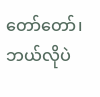တော်တော်၊ ဘယ်လိုပဲ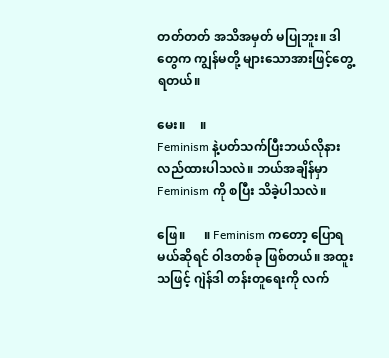တတ်တတ် အသိအမှတ် မပြုဘူး။ ဒါတွေက ကျွန်မတို့ များသောအားဖြင့်တွေ့ရတယ်။

မေး။     ။
Feminism နဲ့ပတ်သက်ပြီးဘယ်လိုနားလည်ထားပါသလဲ။ ဘယ်အချိန်မှာ Feminism ကို စပြီး သိခဲ့ပါသလဲ။

ဖြေ။      ။ Feminism ကတော့ ပြောရမယ်ဆိုရင် ဝါဒတစ်ခု ဖြစ်တယ်။ အထူးသဖြင့် ဂျဲန်ဒါ တန်းတူရေးကို လက်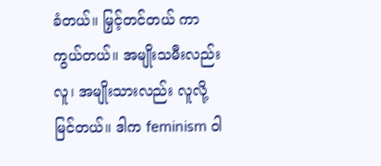ခံတယ်။ မြှင့်တင်တယ် ကာကွယ်တယ်။ အမျိုးသမီးလည်း လူ၊ အမျိုးသားလည်း လူလို့ မြင်တယ်။ ဒါက feminism ဝါ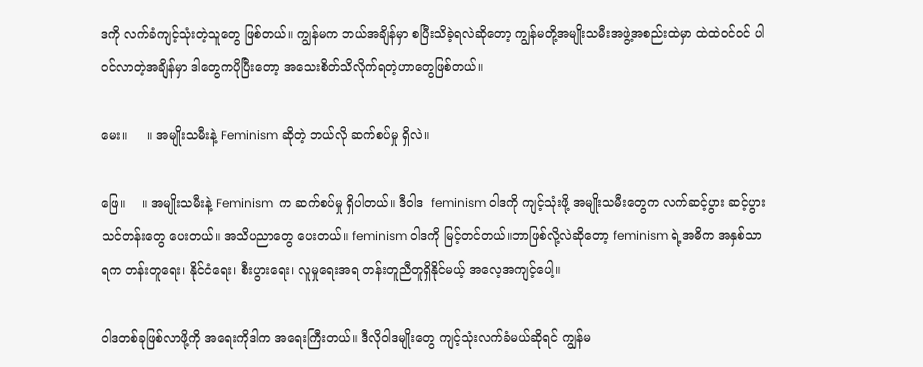ဒကို လက်ခံကျင့်သုံးတဲ့သူတွေ ဖြစ်တယ်။ ကျွန်မက ဘယ်အချိန်မှာ စပြီးသိခဲ့ရလဲဆိုတော့ ကျွန်မတို့အမျိုးသမီးအဖွဲ့အစည်းထဲမှာ ထဲထဲဝင်ဝင် ပါဝင်လာတဲ့အချိန်မှာ ဒါတွေကပိုပြီးတော့ အသေးစိတ်သိလိုက်ရတဲ့ဟာတွေဖြစ်တယ်။

မေး။     ။ အမျိုးသမီးနဲ့ Feminism ဆိုတဲ့ ဘယ်လို ဆက်စပ်မှု ရှိလဲ။

ဖြေ။    ။ အမျိုးသမီးနဲ့ Feminism  က ဆက်စပ်မှု ရှိပါတယ်။ ဒီဝါဒ  feminism ဝါဒကို ကျင့်သုံးဖို့ အမျိုးသမီးတွေက လက်ဆင့်ပွား ဆင့်ပွားသင်တန်းတွေ ပေးတယ်။ အသိပညာတွေ ပေးတယ်။ feminism ဝါဒကို မြင့်တင်တယ်။ဘာဖြစ်လို့လဲဆိုတော့ feminism ရဲ့အဓိက အနှစ်သာရက တန်းတူ‌‌ရေး၊ နိုင်ငံရေး၊ စီးပွားရေး၊ လူမှုရေးအရ တန်းတူညီတူရှိနိုင်မယ့် အလေ့အကျင့်‌ပေါ့။

ဝါဒတစ်ခုဖြစ်လာဖို့ကို အရေးကိုဒါက အရေးကြီးတယ်။ ဒီလိုဝါဒမျိုးတွေ ကျင့်သုံးလက်ခံမယ်ဆိုရင် ကျွန်မ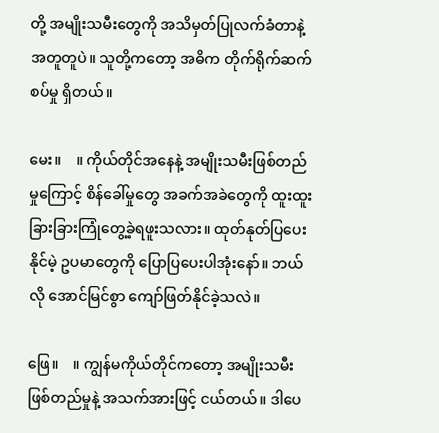တို့ အမျိုးသမီးတွေကို အသိမှတ်ပြုလက်ခံတာနဲ့ အတူတူပဲ။ သူတို့ကတော့ အဓိက တိုက်ရိုက်ဆက်စပ်မှု ရှိတယ်။

မေး။    ။ ကိုယ်တိုင်အနေနဲ့ အမျိုးသမီးဖြစ်တည်မှုကြောင့် စိန်ခေါ်မှုတွေ အခက်အခဲတွေကို ထူးထူး ခြားခြားကြုံတွေ့ခဲ့ရဖူးသလား။ ထုတ်နုတ်ပြပေးနိုင်မဲ့ ဥပမာတွေကို ပြောပြပေးပါအုံးနော်။ ဘယ်လို အောင်မြင်စွာ ကျော်ဖြတ်နိုင်ခဲ့သလဲ။

ဖြေ။    ။ ကျွန်မကိုယ်တိုင်ကတော့ အမျိုးသမီးဖြစ်တည်မှုနဲ့ အသက်အားဖြင့် ငယ်တယ်။ ဒါပေ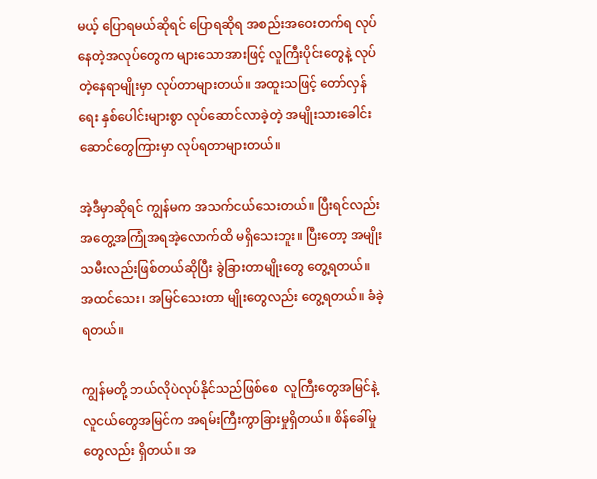မယ့် ပြောရမယ်ဆိုရင် ပြောရဆိုရ အစည်းအဝေးတက်ရ လုပ်နေတဲ့အလုပ်တွေက များ‌သောအားဖြင့် လူကြီးပိုင်းတွေနဲ့ လုပ်တဲ့နေရာမျိုးမှာ လုပ်တာများတယ်။ အထူးသဖြင့် တော်လှန်ရေး နှစ်ပေါင်းများစွာ လုပ်ဆောင်လာခဲ့တဲ့ အမျိုးသားခေါင်းဆောင်တွေကြားမှာ လုပ်ရတာများတယ်။

အဲ့ဒီမှာဆိုရင် ကျွန်မက အသက်ငယ်သေးတယ်။ ပြီးရင်လည်း အတွေ့အကြုံအရအဲ့လောက်ထိ မရှိသေးဘူး။ ပြီးတော့ အမျိုးသမီးလည်းဖြစ်တယ်ဆိုပြီး ခွဲခြားတာမျိုးတွေ တွေ့ရတယ်။ အထင်သေး၊ အမြင်သေးတာ မျိုးတွေလည်း တွေ့ရတယ်။ ခံခဲ့ရတယ်။

ကျွန်မတို့ ဘယ်လိုပဲလုပ်နိုင်သည်ဖြစ်စေ  လူကြီးတွေအမြင်နဲ့ လူငယ်တွေအမြင်က အရမ်းကြီးကွာခြားမှုရှိတယ်။ စိန်ခေါ်မှုတွေလည်း ရှိတယ်။ အ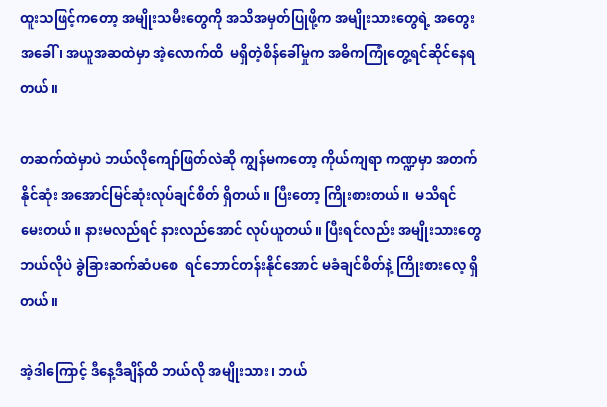ထူးသဖြင့်ကတော့ အမျိုးသမီးတွေကို အသိအမှတ်ပြုဖို့က အမျိုးသားတွေရဲ့ အတွေးအခေါ်၊ အယူအဆထဲမှာ အဲ့လောက်ထိ  မရှိတဲ့စိန်ခေါ်မှုက အဓိကကြုံတွေ့ရင်ဆိုင်နေရတယ်။

တဆက်ထဲမှာပဲ ဘယ်လိုကျော်ဖြတ်လဲဆို ကျွန်မကတော့ ကိုယ်ကျရာ ကဏ္ဍမှာ အတက်နိုင်ဆုံး အအောင်မြင်ဆုံးလုပ်ချင်စိတ် ရှိတယ်။ ပြီးတော့ ကြိုးစားတယ်။  မသိရင် မေးတယ်။ နားမလည်ရင် နားလည်အောင် လုပ်ယူတယ်။ ပြီးရင်လည်း အမျိုးသားတွေ ဘယ်လိုပဲ ခွဲခြားဆက်ဆံပစေ  ရင်ဘောင်တန်းနိုင်အောင် မခံချင်စိတ်နဲ့ ကြိုးစားလေ့ ရှိတယ်။

အဲ့ဒါကြောင့် ဒီနေ့ဒီချိန်ထိ ဘယ်လို အမျိုးသား၊ ဘယ်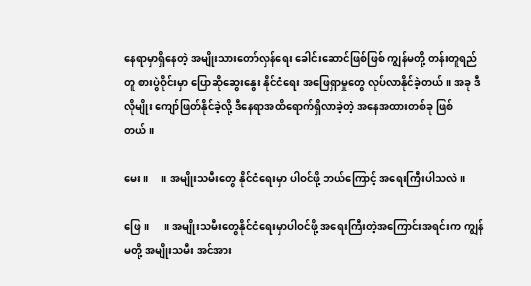နေရာမှာရှိနေတဲ့ အမျိုးသားတော်လှန်ရေး ခေါင်းဆောင်ဖြစ်ဖြစ် ကျွန်မတို့ တန်းတူရည်တူ စားပွဲဝိုင်းမှာ ပြောဆိုဆွေးနွေး နိုင်ငံရေး အဖြေရှာမှုတွေ လုပ်လာနိုင်ခဲ့တယ်။ အခု ဒီလိုမျိုး ကျော်ဖြတ်နိုင်ခဲ့လို့ ဒီနေရာအထိ‌ရောက်ရှိလာခဲ့တဲ့ အနေအထားတစ်ခု ဖြစ်တယ်။

မေး။     ။ အမျိုးသမီးတွေ နိုင်ငံရေးမှာ ပါဝင်ဖို့ ဘယ်ကြောင့် အရေးကြီးပါသလဲ။

ဖြေ။      ။ အမျိုးသမီးတွေနိုင်ငံရေးမှာပါဝင်ဖို့ အရေးကြီးတဲ့အကြောင်းအရင်းက ကျွန်မတို့ အမျိုးသမီး အင်အား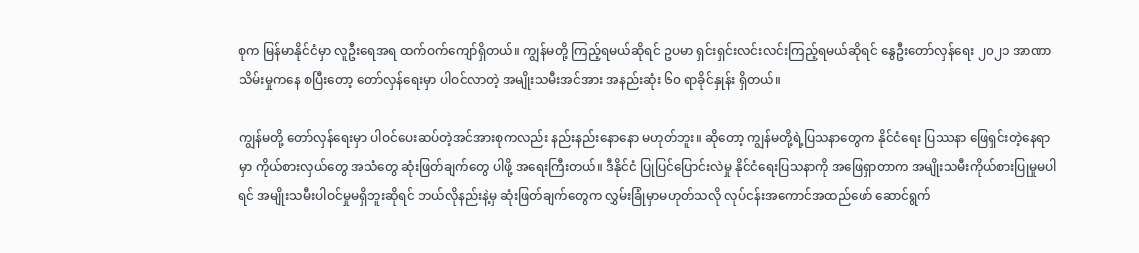စုက မြန်မာနိုင်ငံမှာ လူဦးရေအရ ထက်ဝက်ကျော်ရှိတယ်။ ကျွန်မတို့ ကြည့်ရမယ်ဆိုရင် ဥပမာ ရှင်းရှင်းလင်းလင်းကြည့်ရမယ်ဆိုရင် နွေဦးတော်လှန်ရေး ၂၀၂၁ အာဏာ သိမ်းမှုကနေ စပြီးတော့ တော်လှန်ရေးမှာ ပါဝင်လာတဲ့ အမျိုးသမီးအင်အား အနည်းဆုံး ၆၀ ရာခိုင်နှုန်း ရှိတယ်။

ကျွန်မတို့ တော်လှန်ရေးမှာ ပါဝင်ပေးဆပ်တဲ့အင်အားစုကလည်း နည်းနည်းနောနော မဟုတ်ဘူး။ ဆိုတော့ ကျွန်မတို့ရဲ့ပြသနာတွေက နိုင်ငံရေး ပြဿနာ ဖြေရှင်းတဲ့နေရာမှာ ကိုယ်စားလှယ်တွေ အသံတွေ ဆုံးဖြတ်ချက်တွေ ပါဖို့ အရေးကြီးတယ်။ ဒီနိုင်ငံ ပြုပြင်ပြောင်းလဲမှု နိုင်ငံရေးပြသနာကို အဖြေရှာတာက အမျိုးသမီးကိုယ်စားပြုမှုမပါရင် အမျိုးသမီးပါဝင်မှုမရှိဘူးဆိုရင် ဘယ်လိုနည်းနဲ့မှ ဆုံးဖြတ်ချက်တွေက လွှမ်းခြုံမှာမဟုတ်သလို လုပ်ငန်းအကောင်အထည်‌ဖော် ဆောင်ရွက်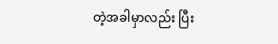တဲ့အခါမှာလည်း ပြီး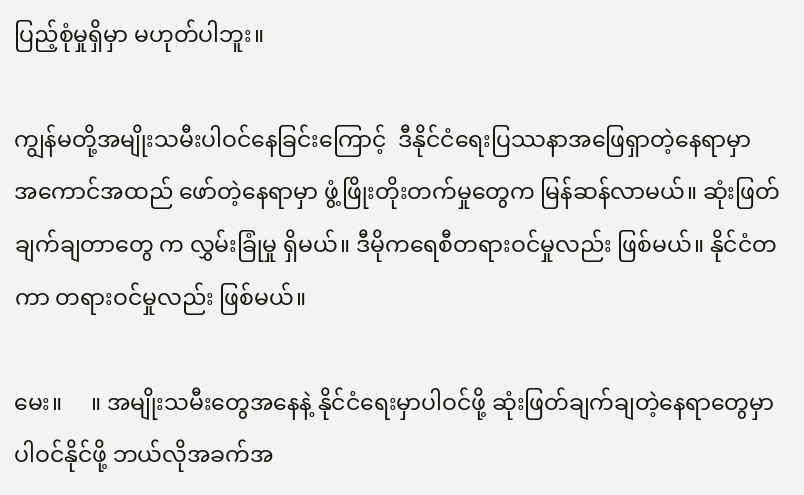ပြည့်စုံမှုရှိမှာ မဟုတ်ပါဘူး။

ကျွန်မတို့အမျိုးသမီးပါဝင်နေခြင်းကြောင့်  ဒီနိုင်ငံရေးပြဿနာအဖြေရှာတဲ့နေရာမှာ အ‌ကောင်အထည် ဖော်တဲ့နေရာမှာ ဖွံ့ဖြိုးတိုးတက်မှုတွေက မြန်ဆန်လာမယ်။ ဆုံးဖြတ်ချက်ချတာတွေ က လွှမ်းခြုံမှု ရှိမယ်။ ဒီမိုကရေစီတရားဝင်မှုလည်း ဖြစ်မယ်။ နိုင်ငံတကာ တရားဝင်မှုလည်း ဖြစ်မယ်။

မေး။     ။ အမျိုးသမီးတွေအနေနဲ့ နိုင်ငံရေးမှာပါဝင်ဖို့ ဆုံးဖြတ်ချက်ချတဲ့နေရာတွေမှာ ပါဝင်နိုင်ဖို့ ဘယ်လိုအခက်အ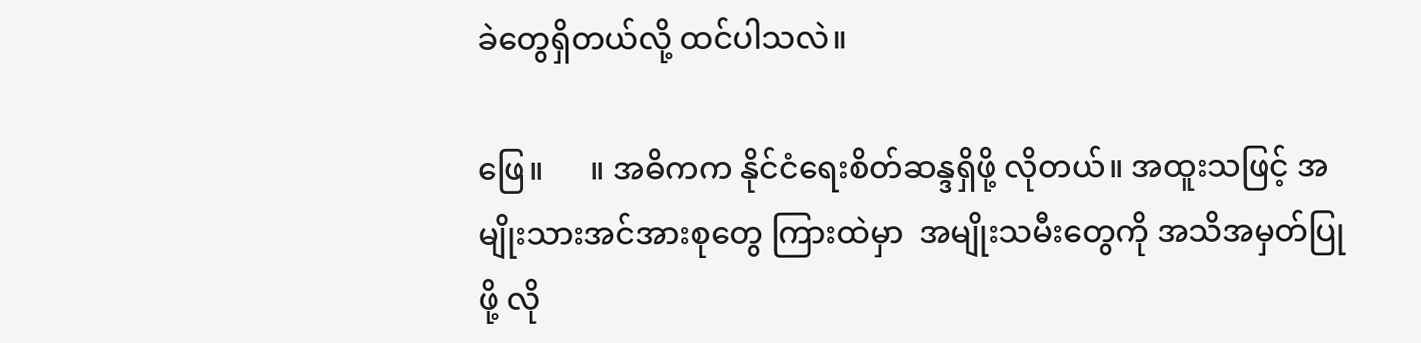ခဲတွေရှိတယ်လို့ ထင်ပါသလဲ။

ဖြေ။      ။ အဓိကက နိုင်ငံရေးစိတ်ဆန္ဒရှိဖို့ လိုတယ်။ အထူးသဖြင့် အမျိုးသားအင်အားစုတွေ ကြားထဲမှာ  အမျိုးသမီးတွေကို အသိအမှတ်ပြုဖို့ လို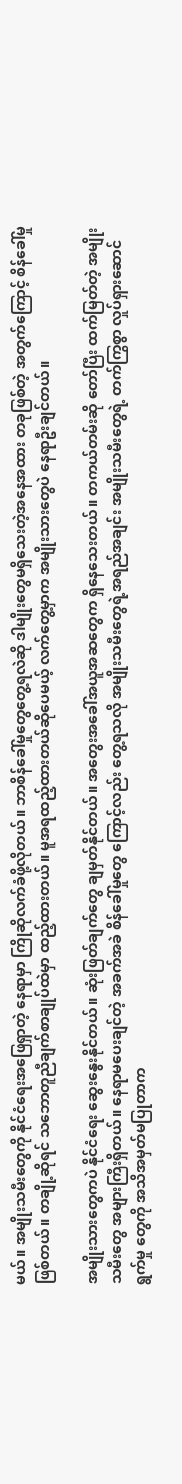မယ်။ အမျိုးသမီးတွေကို နိုင်ငံရေးအဖြေရှာတဲ့ နေရာမှာ ကြိုဆိုလက်ခံဖို့လိုတယ်။ ဘာစိန်ခေါ်မှုတွေတွေ့ရလဲဆို ဒါမျိုးတွေမရှိသေးတဲ့အနေအထား တခုဖြစ်တဲ့ အတွက်ကြောင့် စိန်ခေါ်မှုဖြစ်တယ်။ တချို့ဆိုရင် သ‌ဘောတူညီချက်စာချုပ်ထဲမှာ ထည့်ထားတယ်။ မူအရထည့်ထားတယ်ဆိုပေမယ့် လက်တွေ့မှာက အမျိုးသားတွေပဲ နေရာဦးချင်တယ်။

အမျိုးသားတွေကပဲ နိုင်ငံရေး ဆွေးနွေးနိုင်တယ်။ ဆုံးဖြတ်ချက်တွေ ချမှတ်နိုင်တယ်။ အတွေးအခေါ်အယူအဆတွေက ရှိနေသေးတယ်။ တကယ်တမ်းဆို တော်ပြီး ထက်မြတ်တဲ့ အမျိုးသမီးတွေ အများကြီးရှိတယ်။ နေရာမပေးချင်တဲ့ အခက်အခဲ စိန်‌ခေါ်မှုတွေ ကြောင့်လည်း တွေ့ရသလို အမျိုးသမီးတွေရဲ့အရည်အချင်း အမျိုးသမီးတွေရဲ့ တက်ကြွစွာ လှုပ်ရှားဆောင်ရွက်မှု တွေကို အသိအမှတ်မပြုတာက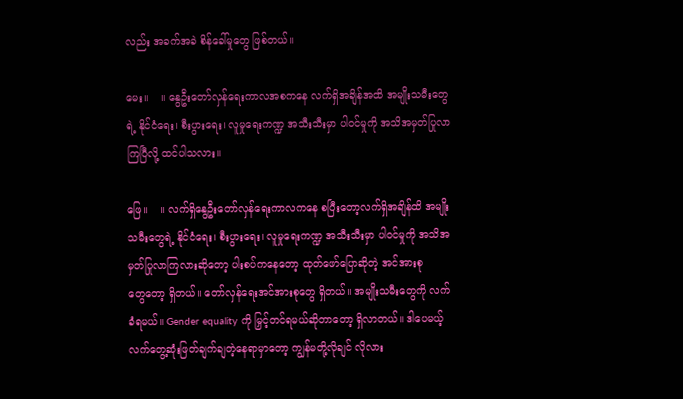လည်း အခက်အခဲ စိန်‌ခေါ်မှုတွေ ဖြစ်တယ်။

မေး။    ။ နွေဦးတော်လှန်ရေးကာလအစကနေ လက်ရှိအချိန်အထိ အမျိုးသမီးတွေရဲ့ နိုင်ငံရေး၊ စီးပွားရေး၊ လူမှုရေးကဏ္ဍ အသီးသီးမှာ ပါဝင်မှုကို အသိအမှတ်ပြုလာကြပြီလို့ ထင်ပါသလား။

ဖြေ။    ။ လက်ရှိနွေဦးတော်လှန်ရေးကာလကနေ စပြီးတော့လက်ရှိအချိန်ထိ အမျိုးသမီးတွေရဲ့ နိုင်ငံရေး၊ စီးပွားရေး၊ လူမှုရေးကဏ္ဍ အသီးသီးမှာ ပါဝင်မှုကို အသိအမှတ်ပြုလာကြလားဆိုတော့ ပါးစပ်ကနေတော့ ထုတ်ဖော်ပြောဆိုတဲ့ အင်အားစုတွေ‌တော့ ရှိတယ်။ တော်လှန်ရေးအင်အားစုတွေ ရှိတယ်။ အမျိုးသမီးတွေကို လက်ခံရမယ်။ Gender equality ကို မြှင့်တင်ရမယ်ဆိုတာတော့ ရှိလာတယ်။ ဒါပေမယ့် လက်တွေ့ဆုံးဖြတ်ချက်ချတဲ့နေရာမှာတော့ ကျွန်မတို့လိုချင် လိုလား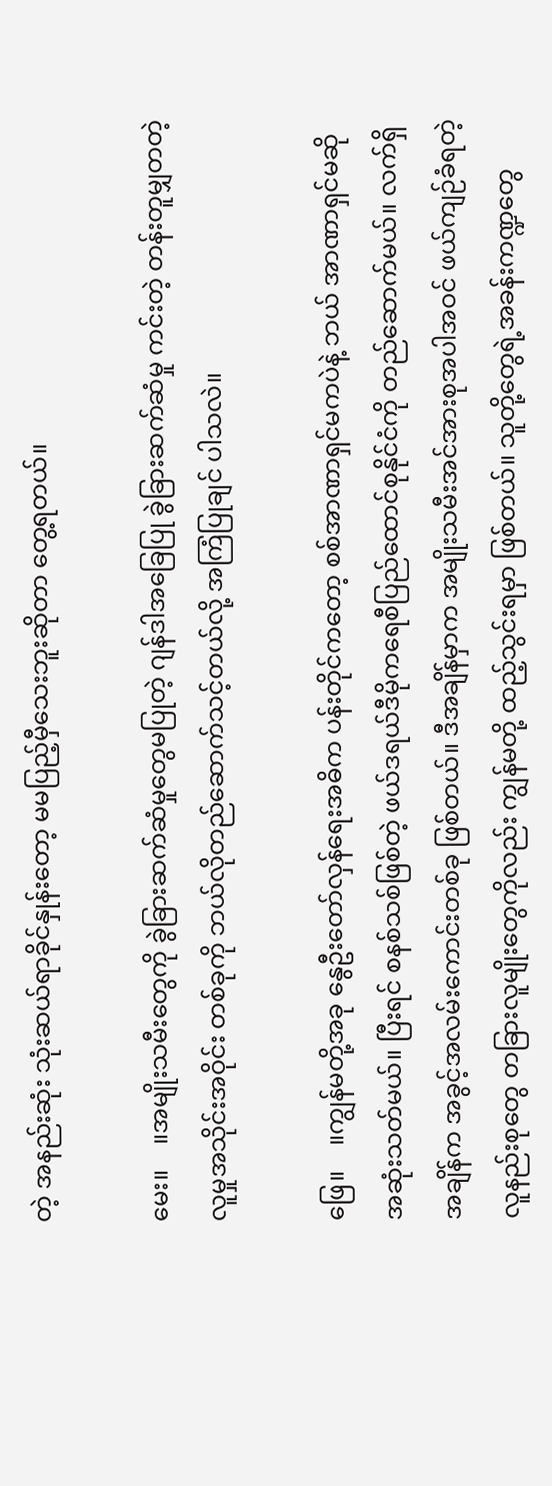တဲ့ အနည်းဆုံး သုံးဆယ်ရာခိုင်နှုန်း‌တော့ မမပြည့်မှီသေးဘူးဆိုတာ တွေ့ရတယ်။

မေး။    ။အမျိုးသမီးတွေကို ခွဲခြားဆက်ဆံမှုတွေမပြုတဲ့ ဂျန်ဒါအခြေပြု ခွဲခြားဆက်ဆံမှု ကင်းတဲ့ တန်းတူမျှတတဲ့ လူမှုအသိုင်းအဝိုင်း တစ်ခုကို ဘယ်လိုတည်ဆောက်သင့်တယ်လို့ အကြံပြုချင် ပါသလဲ။

ဖြေ။    ။ကျွန်မတို့အခု နွေဦးတော်လှန်ရေးအဓိက ပန်းတိုင်ကတော့ စစ်အာဏာရှင်မကပဲနဲ့ ဘယ် အာဏာရှင်မဆို အဆုံးသတ်မယ်။ ပြီးရင် စနစ်သစ်ဖြစ်တဲ့ ဖယ်ဒရယ်ဒီမိုကရေစီပြည်ထောင်စုနိုင်ငံကို တည်ဆောက်မယ်။ လက်ရှိအချိန်က အခွင့်အလမ်းကောင်းတစ်ခု ဖြစ်တယ်။ ဒီအချိန်မှာက အမျိုးသမီးအင်အားစုအပါအဝင် ဖယ်ကျဉ်ခံရတဲ့လူနည်းစုတွေ တခြားလူမျိုးတွေကိုလည်း ကျွန်မတို့ ထည့်သွင်းရမှာ ဖြစ်တယ်။ သူတို့တွေရဲ့အခန်းကဏ္ဍတွေ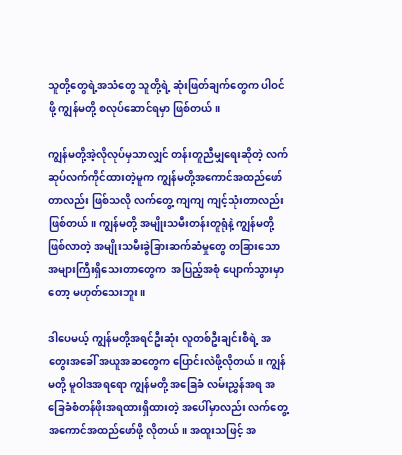သူတို့တွေရဲ့အသံတွေ သူတို့ရဲ့ ဆုံးဖြတ်ချက်တွေက ပါဝင်ဖို့ ကျွန်မတို့ စလုပ်ဆောင်ရမှာ ဖြစ်တယ်။

ကျွန်မတို့အဲ့လိုလုပ်မှသာလျှင် တန်းတူညီမျှ‌ရေးဆိုတဲ့ လက်ဆုပ်လက်ကိုင်ထားတဲ့မူက ကျွန်မတို့အကောင်အထည်ဖော်တာလည်း ဖြစ်သလို လက်တွေ့ ကျကျ ကျင့်သုံးတာလည်း ဖြစ်တယ်။ ကျွန်မတို့ အမျိုးသမီးတန်းတူရုံနဲ့ ကျွန်မတို့ ဖြစ်လာတဲ့ အမျိုးသမီးခွဲခြားဆက်ဆံမှုတွေ တခြားသော အများကြီးရှိသေးတာတွေက  အပြည့်အစုံ ပျောက်သွားမှာတော့ မဟုတ်သေးဘူး။

ဒါပေမယ့် ကျွန်မတို့အရင်ဦးဆုံး လူတစ်ဦးချင်းစီရဲ့ အတွေးအခေါ် အယူအဆတွေက ပြောင်းလဲဖို့လိုတယ်။ ကျွန်မတို့ မူဝါဒအရ‌ရော ကျွန်မတို့ အခြေခံ လမ်းညွှန်အရ အခြေခံစံတန်ဖိုးအရထားရှိထားတဲ့ အ‌ပေါ်မှာလည်း လက်တွေ့အကောင်အထည်ဖော်ဖို့ လိုတယ်။ အထူးသဖြင့် အ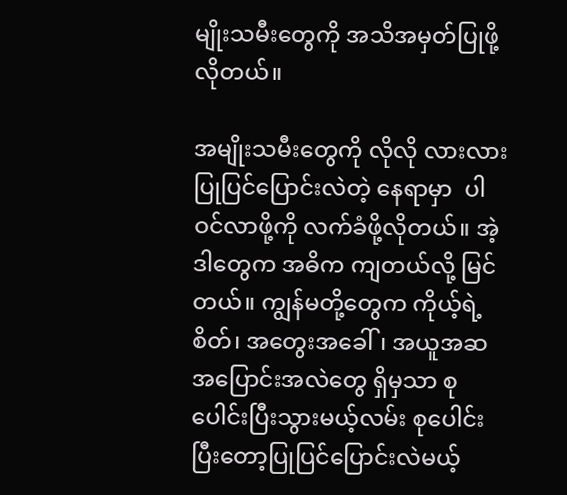မျိုးသမီးတွေကို အသိအမှတ်ပြုဖို့ လိုတယ်။

အမျိုးသမီးတွေကို လိုလို လားလား ပြုပြင်ပြောင်းလဲတဲ့ နေရာမှာ  ပါဝင်လာဖို့ကို လက်ခံဖို့လိုတယ်။ အဲ့ဒါတွေက အဓိက ကျတယ်လို့ မြင်တယ်။ ကျွန်မတို့တွေက ကိုယ့်ရဲ့စိတ်၊ အတွေးအခေါ်၊ အယူအဆ အပြောင်းအလဲတွေ ရှိမှသာ စုပေါင်းပြီးသွားမယ့်လမ်း စုပေါင်းပြီးတော့ပြုပြင်ပြောင်းလဲမယ့်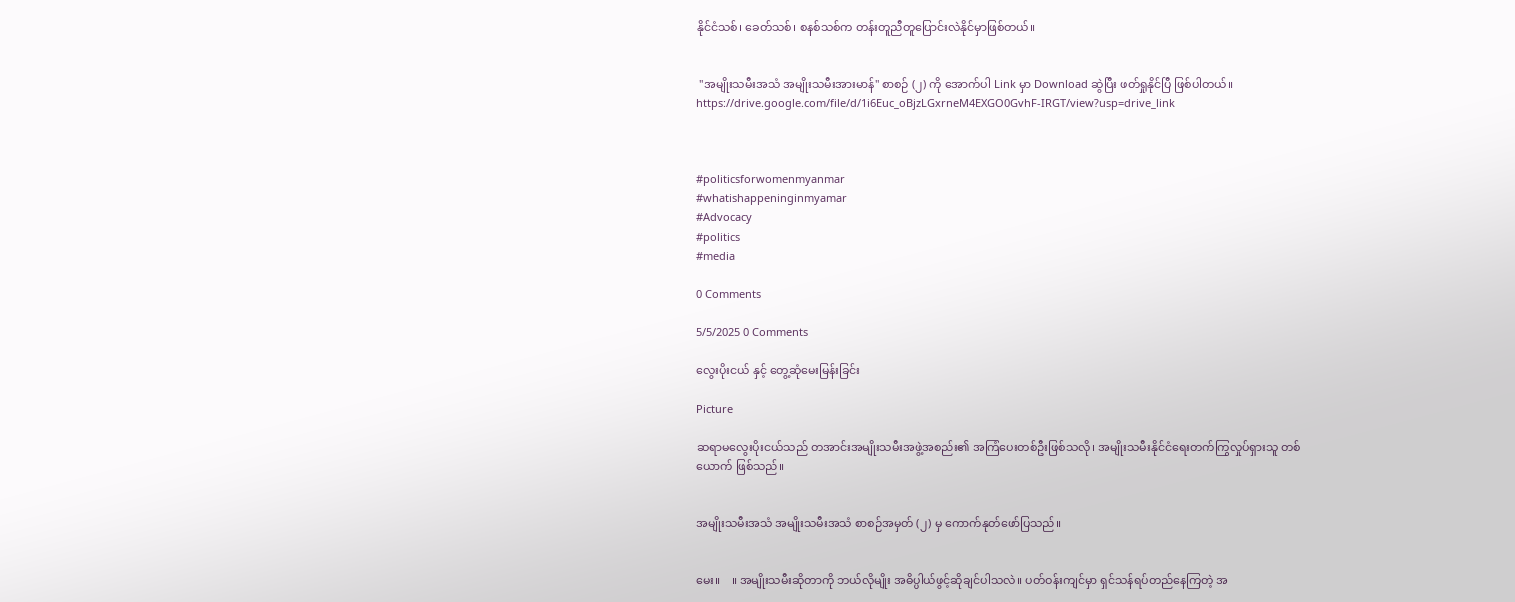နိုင်ငံသစ်၊ ခေတ်သစ်၊ စနစ်သစ်က တန်းတူညီတူပြောင်းလဲနိုင်မှာဖြစ်တယ်။


 "အမျိုးသမီးအသံ အမျိုးသမီးအားမာန်" စာစဉ် (၂) ကို အောက်ပါ Link မှာ Download ဆွဲပြီး ဖတ်ရှုနိုင်ပြီ ဖြစ်ပါတယ်။
https://drive.google.com/file/d/1i6Euc_oBjzLGxrneM4EXGO0GvhF-IRGT/view?usp=drive_link



#politicsforwomenmyanmar
#whatishappeninginmyamar
#Advocacy
#politics
#media

0 Comments

5/5/2025 0 Comments

လွေးပိုးငယ် နှင့် တွေ့ဆုံမေးမြန်းခြင်း

Picture

ဆရာမလွေးပိုးငယ်သည် တအာင်းအမျိုးသမီးအဖွဲ့အစည်း၏ အကြံပေးတစ်ဦးဖြစ်သလို၊ အမျိုးသမီးနိုင်ငံရေးတက်ကြွလှုပ်ရှားသူ တစ်ယောက် ဖြစ်သည်။


အမျိုးသမီးအသံ အမျိုးသမီးအသံ စာစဉ်အမှတ် (၂) မှ ကောက်နုတ်ဖော်ပြသည်။


မေး။    ။ အမျိုးသမီးဆိုတာကို ဘယ်လိုမျိုး အဓိပ္ပါယ်ဖွင့်ဆိုချင်ပါသလဲ။ ပတ်ဝန်းကျင်မှာ ရှင်သန်ရပ်တည်နေကြတဲ့ အ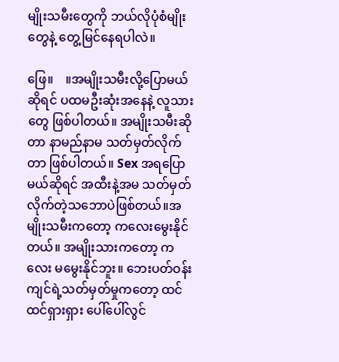မျိုးသမီးတွေကို ဘယ်လိုပုံစံမျိုးတွေနဲ့ တွေ့မြင်နေရပါလဲ။

ဖြေ။    ။အမျိုးသမီးလို့ပြောမယ်ဆိုရင် ပထမဦးဆုံးအနေနဲ့ လူသားတွေ ဖြစ်ပါတယ်။ အမျိုးသမီးဆိုတာ နာမည်နာမ သတ်မှတ်လိုက်တာ ဖြစ်ပါတယ်။ Sex အရပြောမယ်ဆိုရင် အထီးနဲ့အမ သတ်မှတ်လိုက်တဲ့သဘောပဲဖြစ်တယ်။အမျိုးသမီးကတော့ ကလေးမွေးနိုင်တယ်။ အမျိုးသားကတော့ ကလေး မမွေးနိုင်ဘူး။ ဘေးပတ်ဝန်းကျင်ရဲ့သတ်မှတ်မှုကတော့ ထင်ထင်ရှားရှား ပေါ်ပေါ်လွင်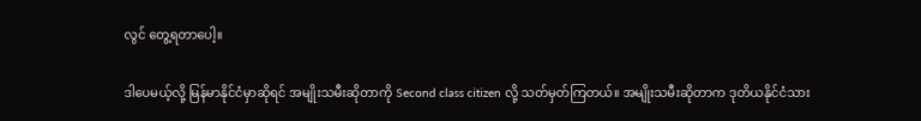လွင် တွေ့ရတာပေါ့။

ဒါပေမယ့်လို့ မြန်မာနိုင်ငံမှာဆိုရင် အမျိုးသမီးဆိုတာကို Second class citizen လို့ သတ်မှတ်ကြတယ်။ အမျိုးသမီးဆိုတာက ဒုတိယနိုင်ငံသား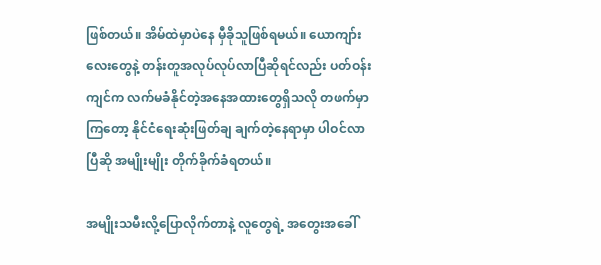ဖြစ်တယ်။ အိမ်ထဲမှာပဲနေ မှီခိုသူဖြစ်ရမယ်။ ယောကျာ်းလေးတွေနဲ့ တန်းတူအလုပ်လုပ်လာပြီဆိုရင်လည်း ပတ်ဝန်းကျင်က လက်မခံနိုင်တဲ့အနေအထားတွေရှိသလို တဖက်မှာကြတော့ နိုင်ငံရေးဆုံးဖြတ်ချ ချက်တဲ့နေရာမှာ ပါဝင်လာပြီဆို အမျိုးမျိုး တိုက်ခိုက်ခံရတယ်။

အမျိုးသမီးလို့ပြောလိုက်တာနဲ့ လူတွေရဲ့ အတွေးအခေါ်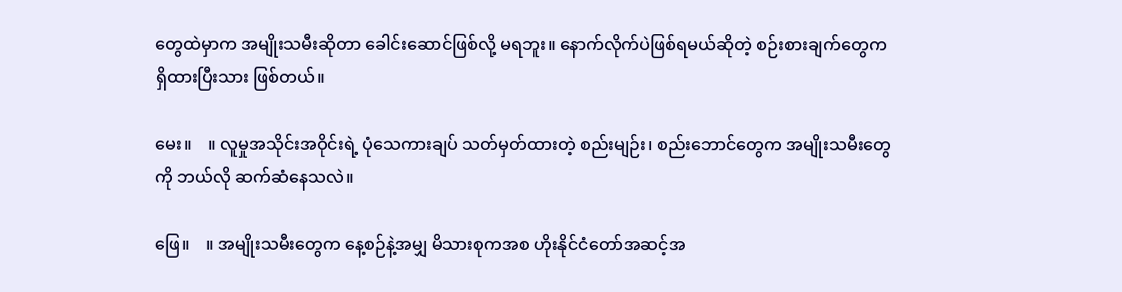တွေထဲမှာက အမျိုးသမီးဆိုတာ ခေါင်းဆောင်ဖြစ်လို့ မရဘူး။ နောက်လိုက်ပဲဖြစ်ရမယ်ဆိုတဲ့ စဉ်းစားချက်တွေက ရှိထားပြီးသား ဖြစ်တယ်။

မေး။    ။ လူမှုအသိုင်းအဝိုင်းရဲ့ ပုံသေကားချပ် သတ်မှတ်ထားတဲ့ စည်းမျဉ်း၊ စည်းဘောင်တွေက အမျိုးသမီးတွေကို ဘယ်လို ဆက်ဆံနေသလဲ။

ဖြေ။    ။ အမျိုးသမီးတွေက နေ့စဉ်နဲ့အမျှ မိသားစုကအစ ဟိုးနိုင်ငံတော်အဆင့်အ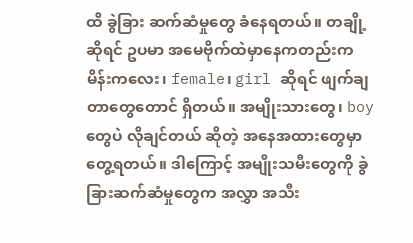ထိ ခွဲခြား ဆက်ဆံမှုတွေ ခံနေရတယ်။ တချို့ဆိုရင် ဥပမာ အမေဗိုက်ထဲမှာနေကတည်းက မိန်းကလေး၊ female၊ girl ဆိုရင် ဖျက်ချတာတွေတောင် ရှိတယ်။ အမျိုးသားတွေ၊ boy တွေပဲ လိုချင်တယ် ဆိုတဲ့ အနေအထားတွေမှာ တွေ့ရတယ်။ ဒါကြောင့် အမျိုးသမီးတွေကို ခွဲခြားဆက်ဆံမှုတွေက အလွှာ အသီး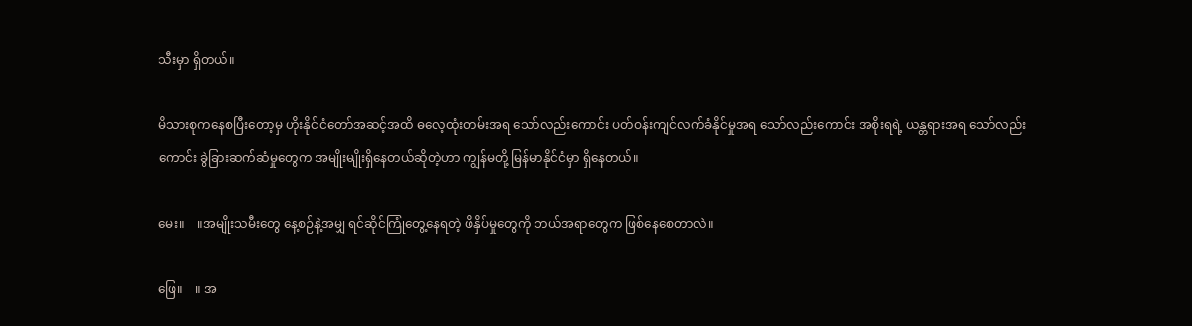သီးမှာ ရှိတယ်။

မိသားစုကနေစပြီးတော့မှ ဟိုးနိုင်ငံတော်အဆင့်အထိ ဓလေ့ထုံးတမ်းအရ သော်လည်းကောင်း ပတ်ဝန်းကျင်လက်ခံနိုင်မှုအရ သော်လည်းကောင်း အစိုးရရဲ့ ယန္တရားအရ သော်လည်းကောင်း ခွဲခြားဆက်ဆံမှုတွေက အမျိုးမျိုးရှိနေတယ်ဆိုတဲ့ဟာ ကျွန်မတို့ မြန်မာနိုင်ငံမှာ ရှိနေတယ်။

မေး။    ။အမျိုးသမီးတွေ နေ့စဉ်နဲ့အမျှ ရင်ဆိုင်ကြုံတွေ့နေရတဲ့ ဖိနှိပ်မှုတွေကို ဘယ်အရာတွေက ဖြစ်နေစေတာလဲ။

ဖြေ။    ။ အ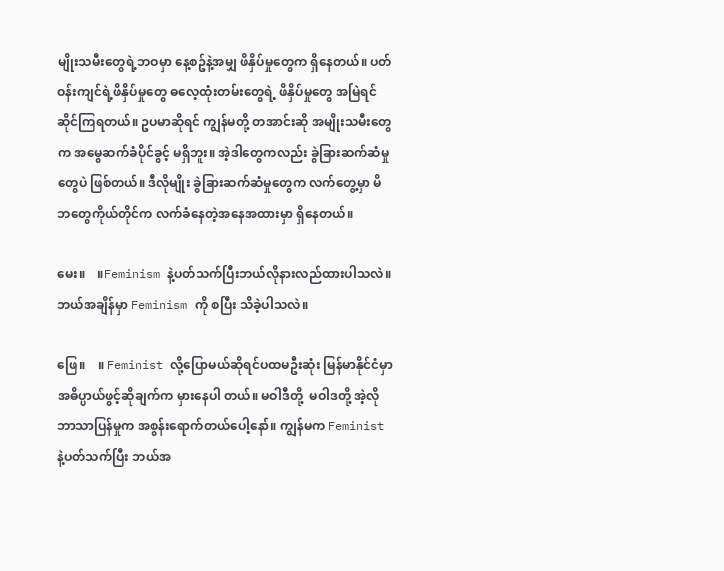မျိုးသမီးတွေရဲ့ဘဝမှာ နေ့စဥ်နဲ့အမျှ ဖိနှိပ်မှုတွေက ရှိနေတယ်။ ပတ်ဝန်းကျင်ရဲ့ဖိနှိပ်မှုတွေ ဓလေ့ထုံးတမ်းတွေရဲ့ ဖိနှိပ်မှုတွေ အမြဲရင်ဆိုင်ကြရတယ်။ ဥပမာဆိုရင် ကျွန်မတို့ တအာင်းဆို အမျိုးသမီးတွေက အမွေဆက်ခံပိုင်ခွင့် မရှိဘူး။ အဲ့ဒါတွေကလည်း ခွဲခြားဆက်ဆံမှုတွေပဲ ဖြစ်တယ်။ ဒီလိုမျိုး ခွဲခြားဆက်ဆံမှုတွေက လက်တွေ့မှာ မိဘတွေကိုယ်တိုင်က လက်ခံနေတဲ့အနေအထားမှာ ရှိနေတယ်။

မေး။    ။Feminism နဲ့ပတ်သက်ပြီးဘယ်လိုနားလည်ထားပါသလဲ။ ဘယ်အချိန်မှာ Feminism ကို စပြီး သိခဲ့ပါသလဲ။

ဖြေ။    ။ Feminist လို့ပြောမယ်ဆိုရင်ပထမဦးဆုံး မြန်မာနိုင်ငံမှာ အဓိပ္ပာယ်ဖွင့်ဆိုချက်က မှားနေပါ တယ်။ မဝါဒီတို့  မဝါဒတို့ အဲ့လိုဘာသာပြန်မှုက အစွန်းရောက်တယ်ပေါ့နော်။ ကျွန်မက Feminist နဲ့ပတ်သက်ပြီး ဘယ်အ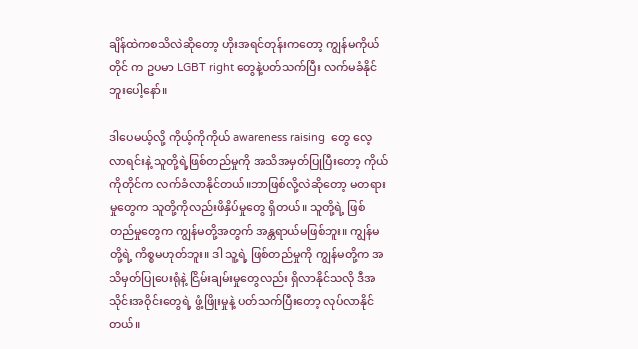ချိန်ထဲကစသိလဲဆိုတော့ ဟိုးအရင်တုန်းကတော့ ကျွန်မကိုယ်တိုင် က ဥပမာ LGBT right တွေနဲ့ပတ်သက်ပြီး လက်မခံနိုင်ဘူးပေါ့နော်။

ဒါပေမယ့်လို့ ကိုယ့်ကိုကိုယ် awareness raising  တွေ လေ့လာရင်းနဲ့ သူတို့ရဲ့ဖြစ်တည်မှုကို အသိအမှတ်ပြုပြီးတော့ ကိုယ်ကိုတိုင်က လက်ခံလာနိုင်တယ်။ဘာဖြစ်လို့လဲဆိုတော့ မတရားမှုတွေက သူတို့ကိုလည်းဖိနှိပ်မှုတွေ ရှိတယ်။ သူတို့ရဲ့ ဖြစ်တည်မှုတွေက ကျွန်မတို့အတွက် အန္တရာယ်မဖြစ်ဘူး။ ကျွန်မတို့ရဲ့ ကိစ္စမဟုတ်ဘူး။ ဒါ သူ့ရဲ့ ဖြစ်တည်မှုကို ကျွန်မတို့က အသိမှတ်ပြုပေးရုံနဲ့ ငြိမ်းချမ်းမှုတွေလည်း ရှိလာနိုင်သလို ဒီအသိုင်းအဝိုင်းတွေရဲ့ ဖွံ့ဖြိုးမှုနဲ့ ပတ်သက်ပြီးတော့ လုပ်လာနိုင်တယ်။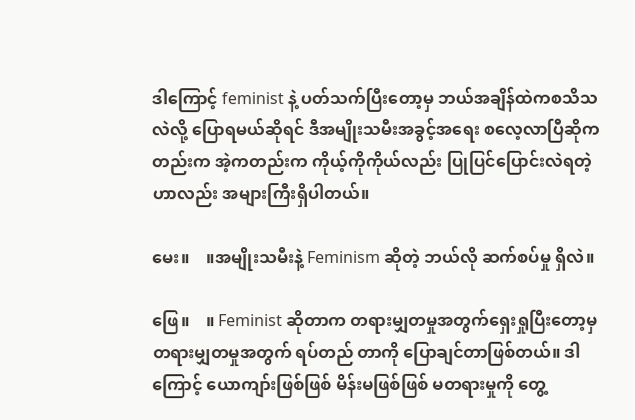ဒါကြောင့် feminist နဲ့ ပတ်သက်ပြီးတော့မှ ဘယ်အချိန်ထဲကစသိသလဲလို့ ပြောရမယ်ဆိုရင် ဒီအမျိုးသမီးအခွင့်အရေး စလေ့လာပြီဆိုကတည်းက အဲ့ကတည်းက ကိုယ့်ကိုကိုယ်လည်း ပြုပြင်ပြောင်းလဲရတဲ့ဟာလည်း အများကြီးရှိပါတယ်။

မေး။    ။အမျိုးသမီးနဲ့ Feminism ဆိုတဲ့ ဘယ်လို ဆက်စပ်မှု ရှိလဲ။

ဖြေ။    ။ Feminist ဆိုတာက တရားမျှတမှုအတွက်ရှေးရှုပြီးတော့မှ တရားမျှတမှုအတွက် ရပ်တည် တာကို ပြောချင်တာဖြစ်တယ်။ ဒါကြောင့် ယောကျာ်းဖြစ်ဖြစ် မိန်းမဖြစ်ဖြစ် မတရားမှုကို တွေ့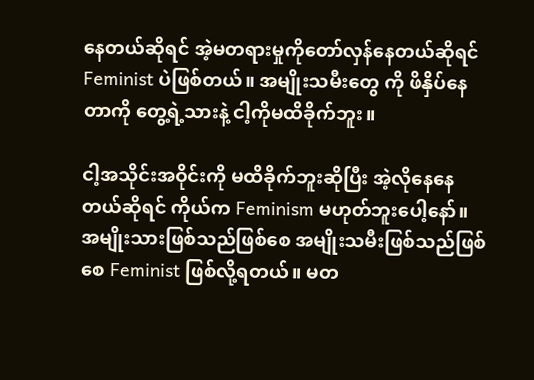နေတယ်ဆိုရင် အဲ့မတရားမှုကိုတော်လှန်နေတယ်ဆိုရင် Feminist ပဲဖြစ်တယ်။ အမျိုးသမီးတွေ ကို ဖိနှိပ်နေတာကို တွေ့ရဲ့သားနဲ့ ငါ့ကိုမထိခိုက်ဘူး။

ငါ့အသိုင်းအဝိုင်းကို မထိခိုက်ဘူးဆိုပြီး အဲ့လိုနေနေတယ်ဆိုရင် ကိုယ်က Feminism မဟုတ်ဘူးပေါ့နော်။ အမျိုးသားဖြစ်သည်ဖြစ်စေ အမျိုးသမီးဖြစ်သည်ဖြစ်စေ Feminist ဖြစ်လို့ရတယ်။ မတ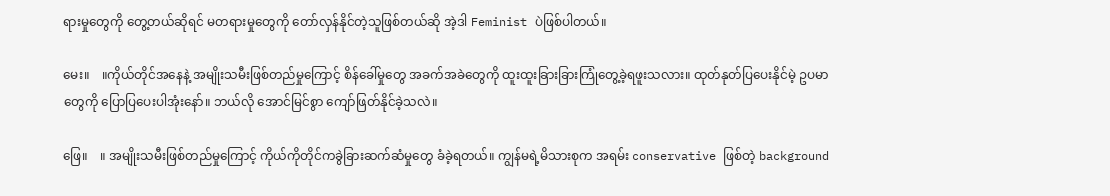ရားမှုတွေကို တွေ့တယ်ဆိုရင် မတရားမှုတွေကို တော်လှန်နိုင်တဲ့သူဖြစ်တယ်ဆို အဲ့ဒါ Feminist ပဲဖြစ်ပါတယ်။

မေး။    ။ကိုယ်တိုင်အနေနဲ့ အမျိုးသမီးဖြစ်တည်မှုကြောင့် စိန်ခေါ်မှုတွေ အခက်အခဲတွေကို ထူးထူးခြားခြားကြုံတွေ့ခဲ့ရဖူးသလား။ ထုတ်နုတ်ပြပေးနိုင်မဲ့ ဥပမာတွေကို ပြောပြပေးပါအုံးနော်။ ဘယ်လို အောင်မြင်စွာ ကျော်ဖြတ်နိုင်ခဲ့သလဲ။

ဖြေ။    ။ အမျိုးသမီးဖြစ်တည်မှုကြောင့် ကိုယ်ကိုတိုင်ကခွဲခြားဆက်ဆံမှုတွေ ခံခဲ့ရတယ်။ ကျွန်မရဲ့မိသားစုက အရမ်း conservative ဖြစ်တဲ့ background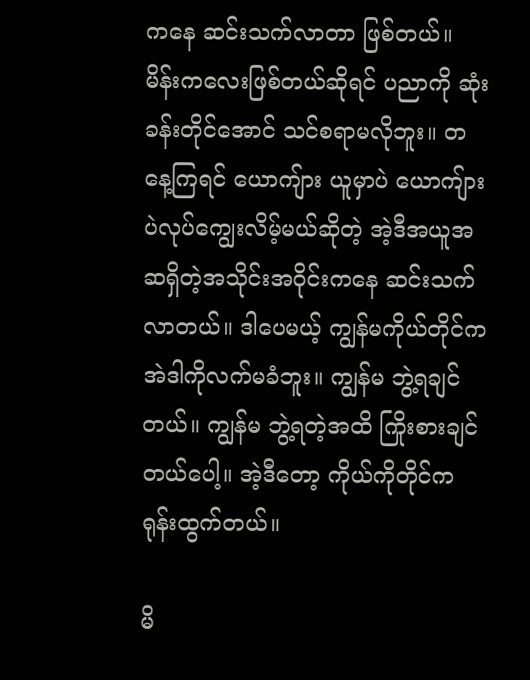ကနေ ဆင်းသက်လာတာ ဖြစ်တယ်။ မိန်းကလေးဖြစ်တယ်ဆိုရင် ပညာကို ဆုံးခန်းတိုင်အောင် သင်စရာမလိုဘူး။ တနေ့ကြရင် ယောကျ်ား ယူမှာပဲ ယောကျ်ားပဲလုပ်ကျွေးလိမ့်မယ်ဆိုတဲ့ အဲ့ဒီအယူအဆရှိတဲ့အသိုင်းအဝိုင်းကနေ ဆင်းသက် လာတယ်။ ဒါပေမယ့် ကျွန်မကိုယ်တိုင်က အဲဒါကိုလက်မခံဘူး။ ကျွန်မ ဘွဲ့ရချင်တယ်။ ကျွန်မ ဘွဲ့ရတဲ့အထိ ကြိုးစားချင်တယ်ပေါ့။ အဲ့ဒီတော့ ကိုယ်ကိုတိုင်က ရုန်းထွက်တယ်။

မိ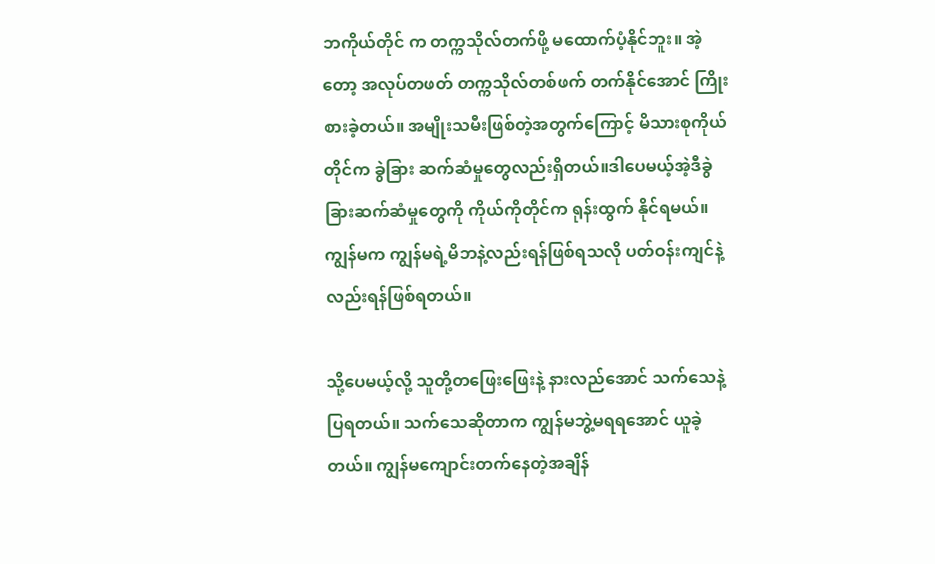ဘကိုယ်တိုင် က တက္ကသိုလ်တက်ဖို့ မထောက်ပံ့နိုင်ဘူး။ အဲ့တော့ အလုပ်တဖတ် တက္ကသိုလ်တစ်ဖက် တက်နိုင်အောင် ကြိုးစားခဲ့တယ်။ အမျိုးသမီးဖြစ်တဲ့အတွက်ကြောင့် မိသားစုကိုယ်တိုင်က ခွဲခြား ဆက်ဆံမှုတွေလည်းရှိတယ်။ဒါပေမယ့်အဲ့ဒီခွဲခြားဆက်ဆံမှုတွေကို ကိုယ်ကိုတိုင်က ရုန်းထွက် နိုင်ရမယ်။ ကျွန်မက ကျွန်မရဲ့မိဘနဲ့လည်းရန်ဖြစ်ရသလို ပတ်ဝန်းကျင်နဲ့လည်းရန်ဖြစ်ရတယ်။

သို့ပေမယ့်လို့ သူတို့တဖြေးဖြေးနဲ့ နားလည်အောင် သက်သေနဲ့ပြရတယ်။ သက်သေဆိုတာက ကျွန်မဘွဲ့မရရအောင် ယူခဲ့တယ်။ ကျွန်မကျောင်းတက်နေတဲ့အချိန်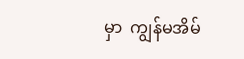မှာ  ကျွန်မအိမ်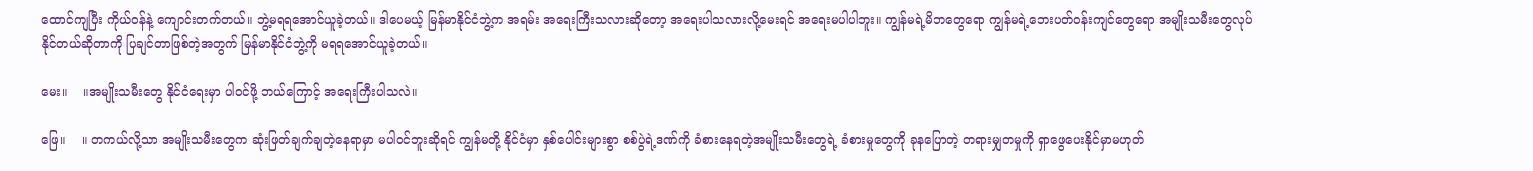ထောင်ကျပြီး ကိုယ်ဝန်နဲ့ ကျောင်းတက်တယ်။ ဘွဲ့မရရအောင်ယူခဲ့တယ်။ ဒါပေမယ့် မြန်မာနိုင်ငံဘွဲ့က အရမ်း အရေးကြီးသလားဆိုတော့ အရေးပါသလားလို့မေးရင် အရေးမပါပါဘူး။ ကျွန်မရဲ့မိဘတွေရော ကျွန်မရဲ့ဘေးပတ်ဝန်းကျင်တွေရော အမျိုးသမီးတွေလုပ်နိုင်တယ်ဆိုတာကို ပြချင်တာဖြစ်တဲ့အတွက် မြန်မာနိုင်ငံဘွဲ့ကို မရရအောင်ယူခဲ့တယ်။

မေး။    ။အမျိုးသမီးတွေ နိုင်ငံရေးမှာ ပါဝင်ဖို့ ဘယ်ကြောင့် အရေးကြီးပါသလဲ။

ဖြေ။    ။ တကယ်လို့သာ အမျိုးသမီးတွေက ဆုံးဖြတ်ချက်ချတဲ့နေရာမှာ မပါဝင်ဘူးဆိုရင် ကျွန်မတို့ နိုင်ငံမှာ နှစ်ပေါင်းများစွာ စစ်ပွဲရဲ့ဒဏ်ကို ခံစားနေရတဲ့အမျိုးသမီးတွေရဲ့ ခံစားမှုတွေကို ခုနပြောတဲ့ တရားမျှတမှုကို ရှာဖွေပေးနိုင်မှာမဟုတ်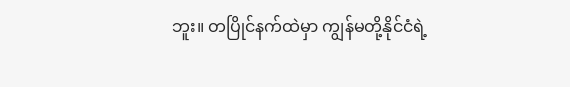ဘူး။ တပြိုင်နက်ထဲမှာ ကျွန်မတို့နိုင်ငံရဲ့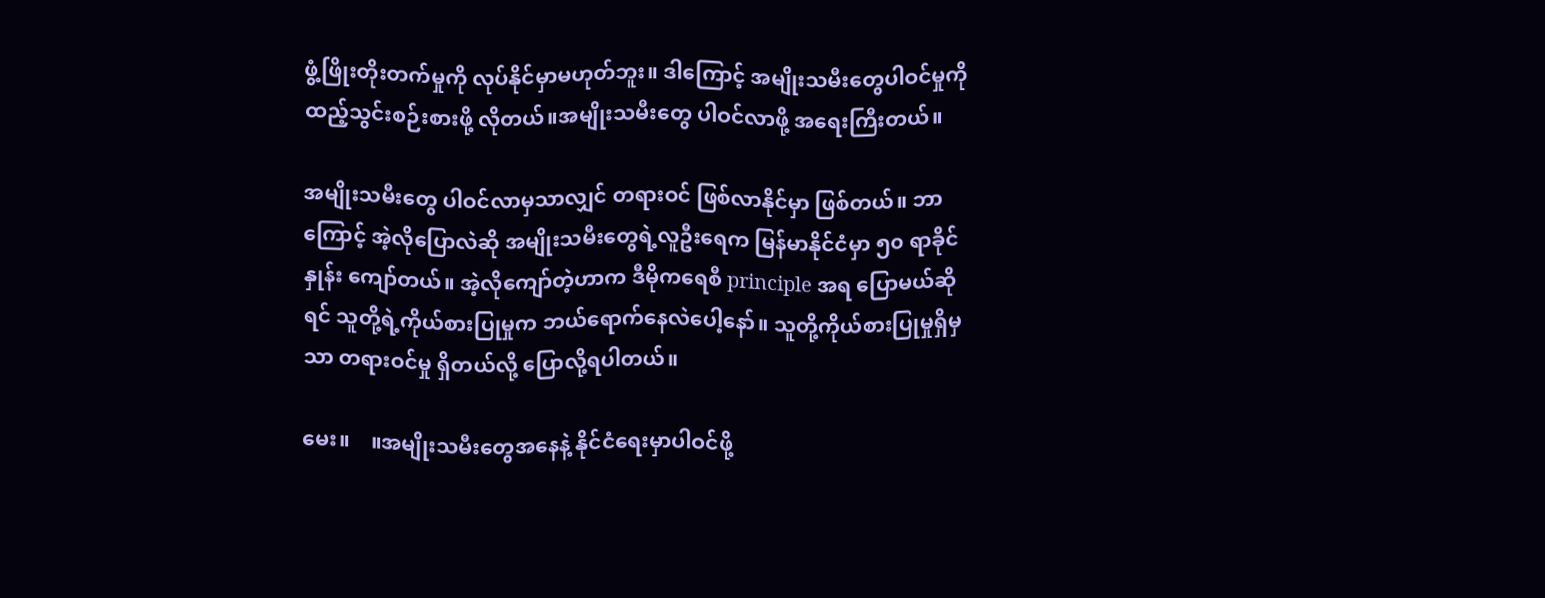ဖွံ့ဖြိုးတိုးတက်မှုကို လုပ်နိုင်မှာမဟုတ်ဘူး။ ဒါကြောင့် အမျိုးသမီးတွေပါဝင်မှုကို ထည့်သွင်းစဉ်းစားဖို့ လိုတယ်။အမျိုးသမီးတွေ ပါဝင်လာဖို့ အရေးကြီးတယ်။

အမျိုးသမီးတွေ ပါဝင်လာမှသာလျှင် တရားဝင် ဖြစ်လာနိုင်မှာ ဖြစ်တယ်။ ဘာကြောင့် အဲ့လိုပြောလဲဆို အမျိုးသမီးတွေရဲ့လူဦးရေက မြန်မာနိုင်ငံမှာ ၅၀ ရာခိုင်နှုန်း ကျော်တယ်။ အဲ့လိုကျော်တဲ့ဟာက ဒီမိုကရေစီ principle အရ ပြောမယ်ဆိုရင် သူတို့ရဲ့ကိုယ်စားပြုမှုက ဘယ်‌ရောက်နေလဲပေါ့နော်။ သူတို့ကိုယ်စားပြုမှုရှိမှသာ တရားဝင်မှု ရှိတယ်လို့ ပြောလို့ရပါတယ်။

မေး။    ။အမျိုးသမီးတွေအနေနဲ့ နိုင်ငံရေးမှာပါဝင်ဖို့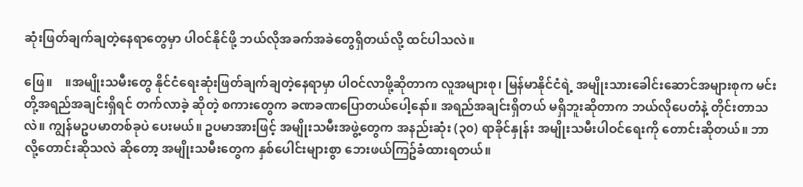ဆုံးဖြတ်ချက်ချတဲ့နေရာတွေမှာ ပါဝင်နိုင်ဖို့ ဘယ်လိုအခက်အခဲတွေရှိတယ်လို့ ထင်ပါသလဲ။

ဖြေ။    ။အမျိုးသမီးတွေ နိုင်ငံရေးဆုံးဖြတ်ချက်ချတဲ့နေရာမှာ ပါဝင်လာဖို့ဆိုတာက လူအများစု၊ မြန်မာနိုင်ငံရဲ့ အမျိုးသားခေါင်းဆောင်အများစုက မင်းတို့အရည်အချင်းရှိရင် တက်လာခဲ့ ဆိုတဲ့ စကားတွေက ခဏခဏပြောတယ်ပေါ့နော်။ အရည်အချင်းရှိတယ် မရှိဘူးဆိုတာက ဘယ်လိုပေတံနဲ့ တိုင်းတာသလဲ။ ကျွန်မဥပမာတစ်ခုပဲ ပေးမယ်။ ဥပမာအားဖြင့် အမျိုးသမီးအဖွဲ့တွေက အနည်းဆုံး (၃၀) ရာခိုင်နှုန်း အမျိုးသမီးပါဝင်ရေးကို တောင်းဆိုတယ်။ ဘာလို့တောင်းဆိုသလဲ ဆိုတော့ အမျိုးသမီးတွေက နှစ်ပေါင်းများစွာ ဘေးဖယ်ကြဥ်ခံထားရတယ်။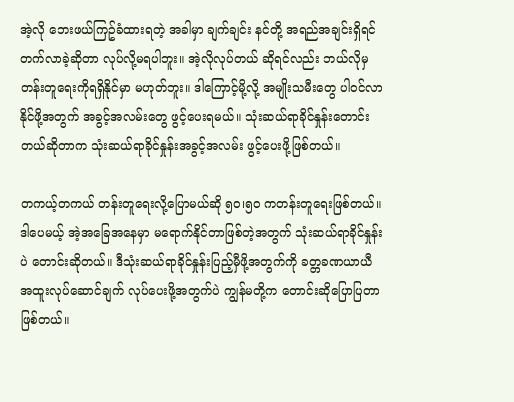အဲ့လို ဘေးဖယ်ကြဥ်ခံထားရတဲ့ အခါမှာ ချက်ချင်း နင်တို့ အရည်အချင်းရှိရင်တက်လာခဲ့ဆိုတာ လုပ်လို့မရပါဘူး။ အဲ့လိုလုပ်တယ် ဆိုရင်လည်း ဘယ်လိုမှ တန်းတူရေးကိုရရှိနိုင်မှာ မဟုတ်ဘူး။ ဒါကြောင့်မို့လို့ အမျိုးသမီးတွေ ပါဝင်လာနိုင်ဖို့အတွက် အခွင့်အလမ်းတွေ ဖွင့်ပေးရမယ်။ သုံးဆယ်ရာခိုင်နှုန်းတောင်းတယ်ဆိုတာက သုံးဆယ်ရာခိုင်နှုန်းအခွင့်အလမ်း ဖွင့်ပေးဖို့ဖြစ်တယ်။

တကယ့်တကယ် တန်းတူရေးလို့ပြောမယ်ဆို ၅၀၊၅၀ ကတန်းတူရေးဖြစ်တယ်။ ဒါပေမယ့် အဲ့အခြေအနေမှာ မရောက်နိုင်တာဖြစ်တဲ့အတွက် သုံးဆယ်ရာခိုင်နှုန်းပဲ တောင်းဆိုတယ်။ ဒီသုံးဆယ်ရာခိုင်နှုန်းပြည့်မှီဖို့အတွက်ကို ခတ္တခဏယာယီ အထူးလုပ်ဆောင်ချက် လုပ်ပေးဖို့အတွက်ပဲ ကျွန်မတို့က တောင်းဆိုပြောပြတာ ဖြစ်တယ်။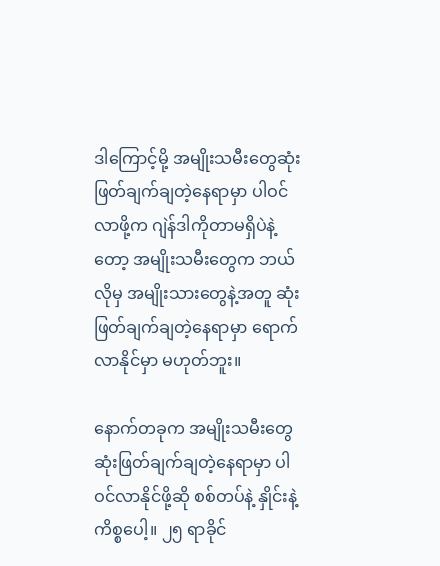ဒါကြောင့်မို့ အမျိုးသမီးတွေဆုံးဖြတ်ချက်ချတဲ့နေရာမှာ ပါဝင်လာဖို့က ဂျဲန်ဒါကိုတာမရှိပဲနဲ့တော့ အမျိုးသမီးတွေက ဘယ်လိုမှ အမျိုးသားတွေနဲ့အတူ ဆုံးဖြတ်ချက်ချတဲ့နေရာမှာ ရောက်လာနိုင်မှာ မဟုတ်ဘူး။

နောက်တခုက အမျိုးသမီးတွေဆုံးဖြတ်ချက်ချတဲ့နေရာမှာ ပါဝင်လာနိုင်ဖို့ဆို စစ်တပ်နဲ့ နှိုင်းနဲ့ကိစ္စပေါ့။ ၂၅ ရာခိုင်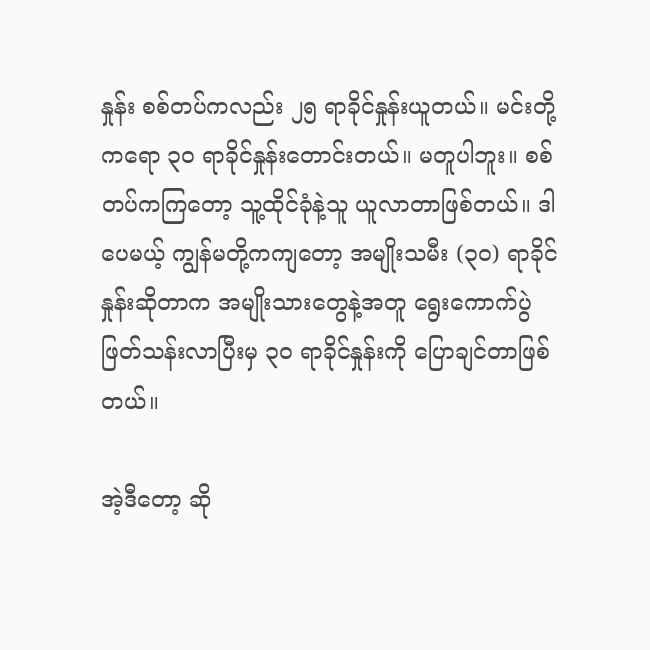နှုန်း စစ်တပ်ကလည်း ၂၅ ရာခိုင်နှုန်းယူတယ်။ မင်းတို့ကရော ၃၀ ရာခိုင်နှုန်းတောင်းတယ်။ မတူပါဘူး။ စစ်တပ်ကကြတော့ သူ့ထိုင်ခုံနဲ့သူ ယူလာတာဖြစ်တယ်။ ဒါပေမယ့် ကျွန်မတို့ကကျတော့ အမျိုးသမီး (၃၀) ရာခိုင်နှုန်းဆိုတာက အမျိုးသားတွေနဲ့အတူ ရွေးကောက်ပွဲ ဖြတ်သန်းလာပြီးမှ ၃၀ ရာခိုင်နှုန်းကို ပြောချင်တာဖြစ်တယ်။

အဲ့ဒီတော့ ဆို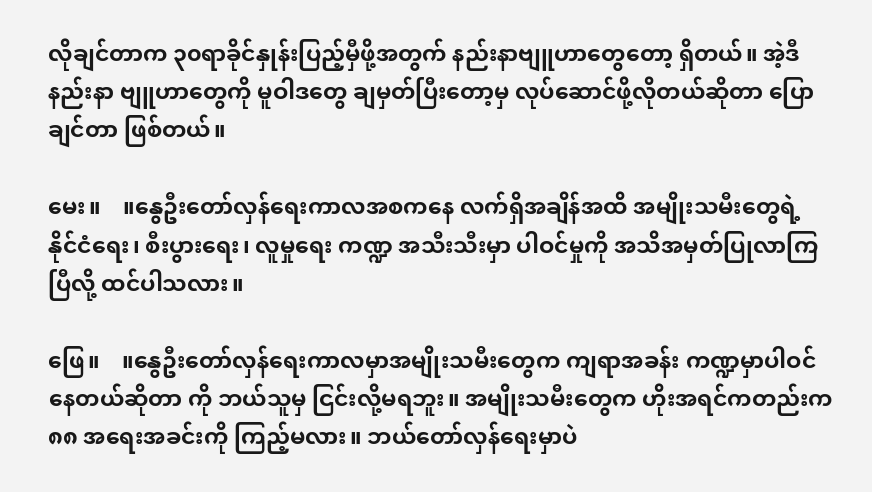လိုချင်တာက ၃၀ရာခိုင်နှုန်းပြည့်မှီဖို့အတွက် နည်းနာဗျူဟာတွေတော့ ရှိတယ်။ အဲ့ဒီနည်းနာ ဗျူဟာတွေကို မူဝါဒတွေ ချမှတ်ပြီးတော့မှ လုပ်‌ဆောင်ဖို့လိုတယ်ဆိုတာ ပြောချင်တာ ဖြစ်တယ်။

မေး။    ။နွေဦးတော်လှန်ရေးကာလအစကနေ လက်ရှိအချိန်အထိ အမျိုးသမီးတွေရဲ့ နိုင်ငံရေး၊ စီးပွားရေး၊ လူမှုရေး ကဏ္ဍ အသီးသီးမှာ ပါဝင်မှုကို အသိအမှတ်ပြုလာကြပြီလို့ ထင်ပါသလား။

ဖြေ။    ။နွေဦးတော်လှန်ရေးကာလမှာအမျိုးသမီးတွေက ကျရာအခန်း ကဏ္ဍမှာပါဝင်နေတယ်ဆိုတာ ကို ဘယ်သူမှ ငြင်းလို့မရဘူး။ အမျိုးသမီးတွေက ဟိုးအရင်ကတည်းက ၈၈ အရေးအခင်းကို ကြည့်မလား။ ဘယ်တော်လှန်ရေးမှာပဲ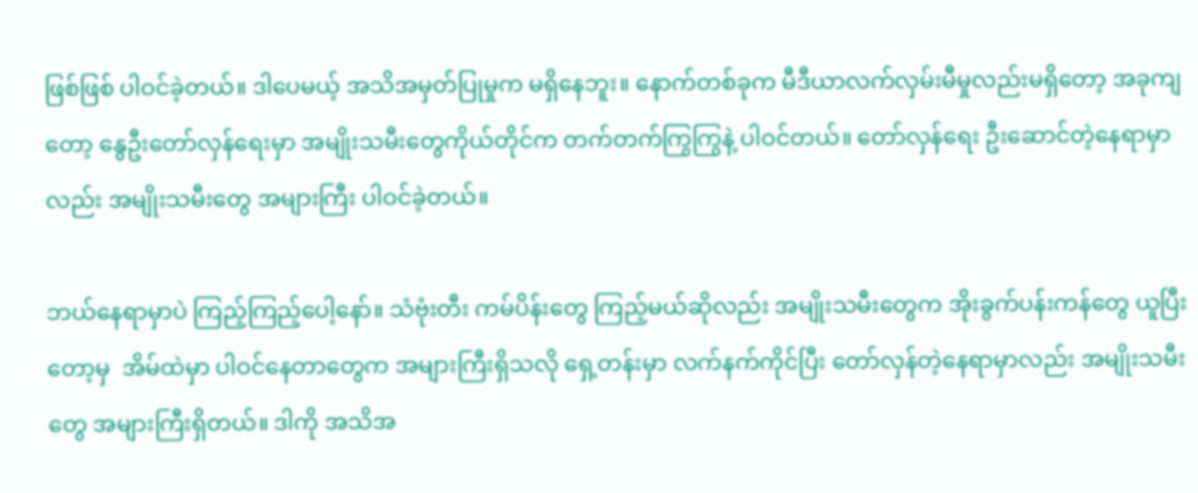ဖြစ်ဖြစ် ပါဝင်ခဲ့တယ်။ ဒါပေမယ့် အသိအမှတ်ပြုမှုက မရှိနေဘူး။ နောက်တစ်ခုက မီဒီယာလက်လှမ်းမီမှုလည်းမရှိတော့ အခုကျတော့ နွေဦးတော်လှန်ရေးမှာ အမျိုးသမီးတွေကိုယ်တိုင်က တက်တက်ကြွကြွနဲ့ ပါဝင်တယ်။ တော်လှန်ရေး ဦးဆောင်တဲ့နေရာမှာလည်း အမျိုးသမီးတွေ အများကြီး ပါဝင်ခဲ့တယ်။

ဘယ်နေရာမှာပဲ ကြည့်ကြည့်ပေါ့နော်။ သံဗုံးတီး ကမ်ပိန်းတွေ ကြည့်မယ်ဆိုလည်း အမျိုးသမီးတွေက အိုးခွက်ပန်းကန်တွေ ယူပြီးတော့မှ  အိမ်ထဲမှာ ပါဝင်နေတာတွေက အများကြီးရှိသလို ရှေ့တန်းမှာ လက်နက်ကိုင်ပြီး တော်လှန်တဲ့နေရာမှာလည်း အမျိုးသမီးတွေ အများကြီးရှိတယ်။ ဒါကို အသိအ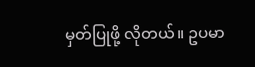မှတ်ပြုဖို့ လိုတယ်။ ဥပမာ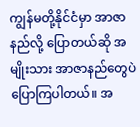ကျွန်မတို့နိုင်ငံမှာ အာဇာနည်လို့ ပြောတယ်ဆို အမျိုးသား အာဇာနည်တွေပဲ ပြောကြပါတယ်။ အ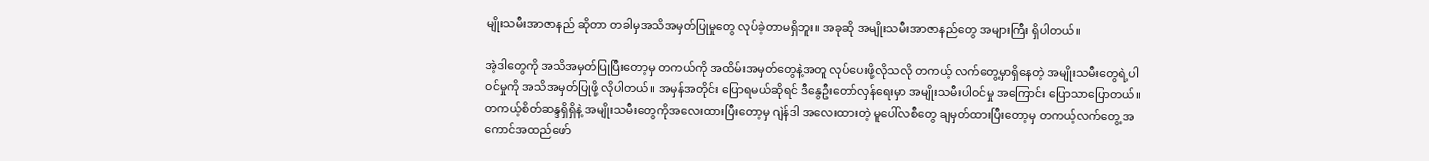မျိုးသမီးအာဇာနည် ဆိုတာ တခါမှအသိအမှတ်ပြုမှုတွေ လုပ်ခဲ့တာမရှိဘူး။ အခုဆို အမျိုးသမီးအာဇာနည်တွေ အများကြီး ရှိပါတယ်။

အဲ့ဒါတွေကို အသိအမှတ်ပြုပြီးတော့မှ တကယ်ကို အထိမ်းအမှတ်တွေနဲ့အတူ လုပ်ပေးဖို့လိုသလို တကယ့် လက်တွေ့မှာရှိနေတဲ့ အမျိုးသမီးတွေရဲ့ပါဝင်မှုကို အသိအမှတ်ပြုဖို့ လိုပါတယ်။ အမှန်အတိုင်း ပြောရမယ်ဆိုရင် ဒီနွေဦးတော်လှန်ရေးမှာ အမျိုးသမီးပါဝင်မှု အကြောင်း ပြောသာပြောတယ်။ တကယ့်စိတ်ဆန္ဒရှိရှိနဲ့ အမျိုးသမီးတွေကိုအလေးထားပြီးတော့မှ ဂျဲန်ဒါ အလေးထားတဲ့ မူပေါ်လစီတွေ ချမှတ်ထားပြီးတော့မှ တကယ့်လက်တွေ့ အကောင်အထည်ဖော်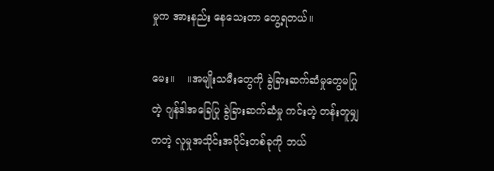မှုက အားနည်း နေသေးတာ တွေ့ရတယ်။

မေး။    ။အမျိုးသမီးတွေကို ခွဲခြားဆက်ဆံမှုတွေမပြုတဲ့ ဂျန်ဒါအခြေပြု ခွဲခြားဆက်ဆံမှု ကင်းတဲ့ တန်းတူမျှတတဲ့ လူမှုအသိုင်းအဝိုင်းတစ်ခုကို ဘယ်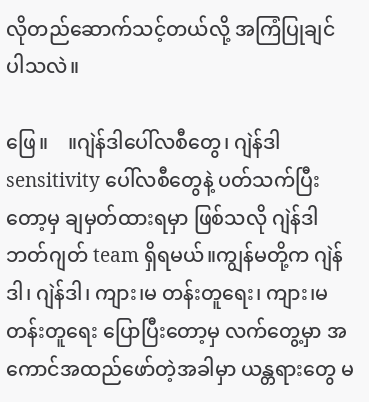လိုတည်ဆောက်သင့်တယ်လို့ အကြံပြုချင် ပါသလဲ။

ဖြေ။    ။ဂျဲန်ဒါပေါ်လစီတွေ၊ ဂျဲန်ဒါ sensitivity ပေါ်လစီတွေနဲ့ ပတ်သက်ပြီးတော့မှ ချမှတ်ထားရမှာ ဖြစ်သလို ဂျဲန်ဒါ ဘတ်ဂျတ် team ရှိရမယ်။ကျွန်မတို့က ဂျဲန်ဒါ၊ ဂျဲန်ဒါ၊ ကျား၊မ တန်းတူရေး၊ ကျား၊မ တန်းတူရေး ပြောပြီးတော့မှ လက်တွေ့မှာ အကောင်အထည်ဖော်တဲ့အခါမှာ ယန္တရားတွေ မ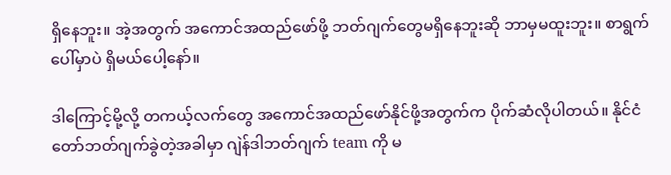ရှိနေဘူး။ အဲ့အတွက် အကောင်အထည်ဖော်ဖို့ ဘတ်ဂျက်တွေမရှိနေဘူးဆို ဘာမှမထူးဘူး။ စာရွက် ပေါ်မှာပဲ ရှိမယ်ပေါ့နော်။

ဒါကြောင့်မို့လို့ တကယ့်လက်တွေ အကောင်အထည်ဖော်နိုင်ဖို့အတွက်က ပိုက်ဆံလိုပါတယ်။ နိုင်ငံတော်ဘတ်ဂျက်ခွဲတဲ့အခါမှာ ဂျဲန်ဒါဘတ်ဂျက် team ကို မ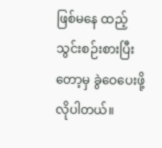ဖြစ်မနေ ထည့်သွင်းစဉ်းစားပြီးတော့မှ ခွဲဝေပေးဖို့လိုပါတယ်။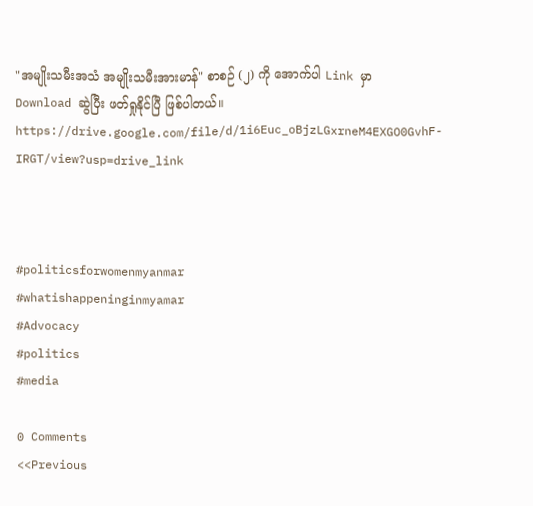"အမျိုးသမီးအသံ အမျိုးသမီးအားမာန်" စာစဉ် (၂) ကို အောက်ပါ Link မှာ Download ဆွဲပြီး ဖတ်ရှုနိုင်ပြီ ဖြစ်ပါတယ်။
https://drive.google.com/file/d/1i6Euc_oBjzLGxrneM4EXGO0GvhF-IRGT/view?usp=drive_link



#politicsforwomenmyanmar
#whatishappeninginmyamar
#Advocacy
#politics
#media

0 Comments
<<Previous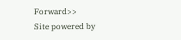Forward>>
Site powered by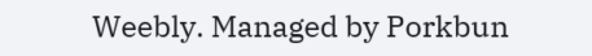Weebly. Managed by Porkbun